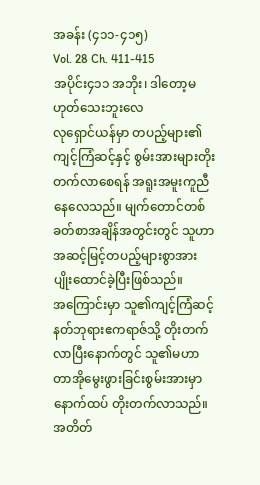အခန်း (၄၁၁-၄၁၅)
Vol. 28 Ch. 411-415
အပိုင်း၄၁၁ အဘိုး၊ ဒါတော့မဟုတ်သေးဘူးလေ
လုရှောင်ယန်မှာ တပည့်များ၏ကျင့်ကြံဆင့်နှင့် စွမ်းအားများတိုးတက်လာစေရန် အရူးအမူးကူညီနေလေသည်။ မျက်တောင်တစ်ခတ်စာအချိန်အတွင်းတွင် သူဟာ အဆင့်မြင့်တပည့်များစွာအား ပျိုးထောင်ခဲ့ပြီးဖြစ်သည်။
အကြောင်းမှာ သူ၏ကျင့်ကြံဆင့် နတ်ဘုရားဧကရာဇ်သို့ တိုးတက်လာပြီးနောက်တွင် သူ၏မဟာတာအိုမွေးဖွားခြင်းစွမ်းအားမှာ နောက်ထပ် တိုးတက်လာသည်။
အတိတ်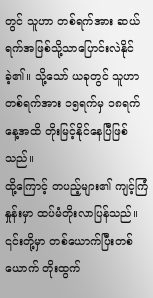တွင် သူဟာ တစ်ရက်အား ဆယ်ရက်အဖြစ်သို့သာပြောင်းလဲနိုင်ခဲ့၏။ သို့သော် ယခုတွင် သူဟာ တစ်ရက်အား ၁၅ရက်မှ ၁၈ရက်နေ့အထိ တိုးမြင့်နိုင်နေပြီဖြစ်သည်။
ထို့ကြောင့် တပည့်များ၏ ကျင့်ကြံနှုန်းမှာ ထပ်မံတိုးလာပြန်သည်။ ၎င်းတို့မှာ တစ်ယောက်ပြီးတစ်ယောက် တိုးထွက်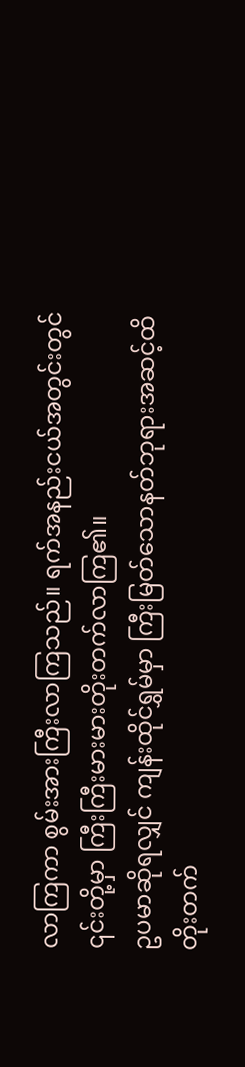လာကြကာ စွမ်းအားကြီးလာကြသည်။ ရက်အနည်းငယ်အတွင်းတွင် ၎င်းတို့မှာ ကြီးကြီးမားမားတိုးတက်လာကြ၏။
ဥပမာဆိုရလျှင် ကျန်းထိုင်ရွှမ်မှာ ကြီးမြတ်သောနတ်ဘုရားအဆင့်ထိ တိုးတက်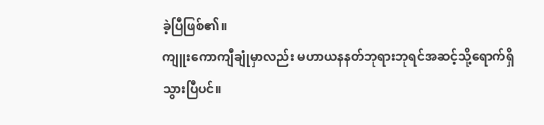ခဲ့ပြီဖြစ်၏။
ကျူးကောကျီချုံမှာလည်း မဟာယနနတ်ဘုရားဘုရင်အဆင့်သို့ရောက်ရှိသွားပြီပင်။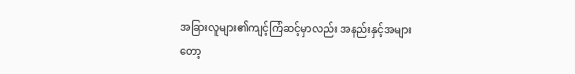အခြားလူများ၏ကျင့်ကြံဆင့်မှာလည်း အနည်းနှင့်အများတော့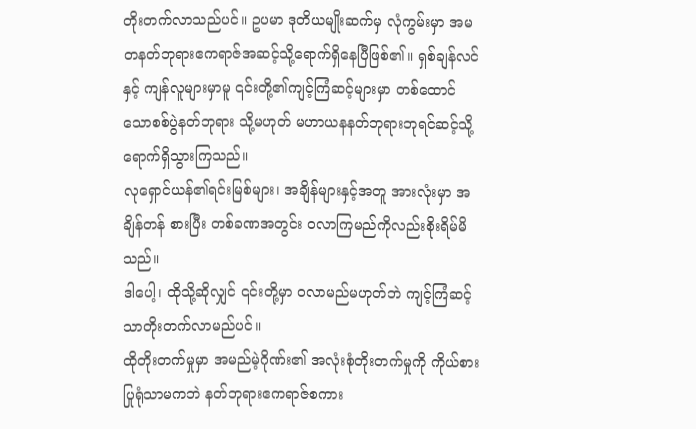တိုးတက်လာသည်ပင်။ ဥပမာ ဒုတိယမျိုးဆက်မှ လုံကွမ်းမှာ အမတနတ်ဘုရားဧကရာဇ်အဆင့်သို့ရောက်ရှိနေပြီဖြစ်၏။ ရှစ်ချန်လင်နှင့် ကျန်လူများမှာမူ ၎င်းတို့၏ကျင့်ကြံဆင့်များမှာ တစ်ထောင်သောစစ်ပွဲနတ်ဘုရား သို့မဟုတ် မဟာယနနတ်ဘုရားဘုရင်ဆင့်သို့ရောက်ရှိသွားကြသည်။
လုရှောင်ယန်၏ရင်းမြစ်များ၊ အချိန်များနှင့်အတူ အားလုံးမှာ အချိန်တန် စားပြီး တစ်ခဏအတွင်း ဝလာကြမည်ကိုလည်းစိုးရိမ်မိသည်။
ဒါပေါ့၊ ထိုသို့ဆိုလျှင် ၎င်းတို့မှာ ဝလာမည်မဟုတ်ဘဲ ကျင့်ကြံဆင့်သာတိုးတက်လာမည်ပင်။
ထိုတိုးတက်မှုမှာ အမည်မဲ့ဂိုဏ်း၏ အလုံးစုံတိုးတက်မှုကို ကိုယ်စားပြုရုံသာမကဘဲ နတ်ဘုရားဧကရာဇ်စကား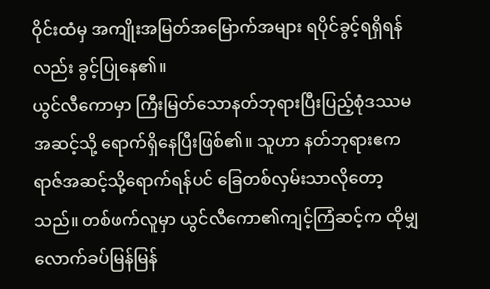ဝိုင်းထံမှ အကျိုးအမြတ်အမြောက်အများ ရပိုင်ခွင့်ရရှိရန်လည်း ခွင့်ပြုနေ၏။
ယွင်လီကောမှာ ကြီးမြတ်သောနတ်ဘုရားပြီးပြည့်စုံဒဿမအဆင့်သို့ ရောက်ရှိနေပြီးဖြစ်၏။ သူဟာ နတ်ဘုရားဧကရာဇ်အဆင့်သို့ရောက်ရန်ပင် ခြေတစ်လှမ်းသာလိုတော့သည်။ တစ်ဖက်လူမှာ ယွင်လီကော၏ကျင့်ကြံဆင့်က ထိုမျှလောက်ခပ်မြန်မြန်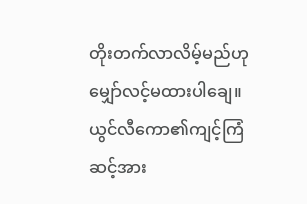တိုးတက်လာလိမ့်မည်ဟု မျှော်လင့်မထားပါချေ။ ယွင်လီကော၏ကျင့်ကြံဆင့်အား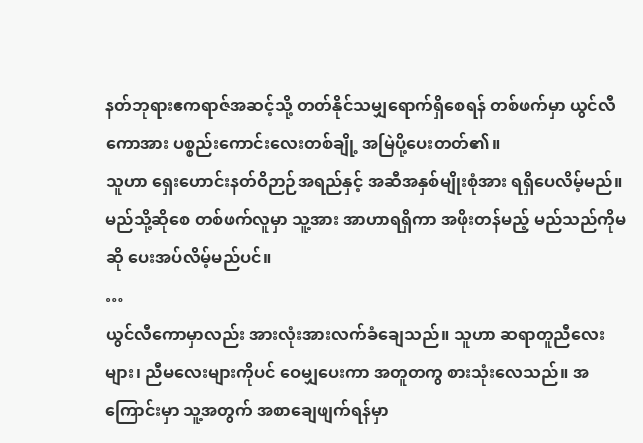နတ်ဘုရားဧကရာဇ်အဆင့်သို့ တတ်နိုင်သမျှရောက်ရှိစေရန် တစ်ဖက်မှာ ယွင်လီကောအား ပစ္စည်းကောင်းလေးတစ်ချို့ အမြဲပို့ပေးတတ်၏။
သူဟာ ရှေးဟောင်းနတ်ဝိဉာဉ်အရည်နှင့် အဆီအနှစ်မျိုးစုံအား ရရှိပေလိမ့်မည်။ မည်သို့ဆိုစေ တစ်ဖက်လူမှာ သူ့အား အာဟာရရှိကာ အဖိုးတန်မည့် မည်သည်ကိုမဆို ပေးအပ်လိမ့်မည်ပင်။
…
ယွင်လီကောမှာလည်း အားလုံးအားလက်ခံချေသည်။ သူဟာ ဆရာတူညီလေးများ၊ ညီမလေးများကိုပင် ဝေမျှပေးကာ အတူတကွ စားသုံးလေသည်။ အကြောင်းမှာ သူ့အတွက် အစာချေဖျက်ရန်မှာ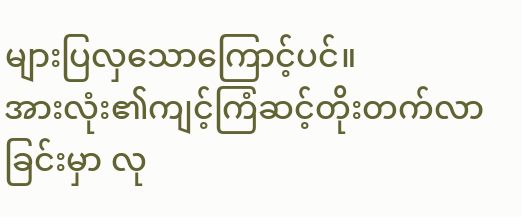များပြလှသောကြောင့်ပင်။
အားလုံး၏ကျင့်ကြံဆင့်တိုးတက်လာခြင်းမှာ လု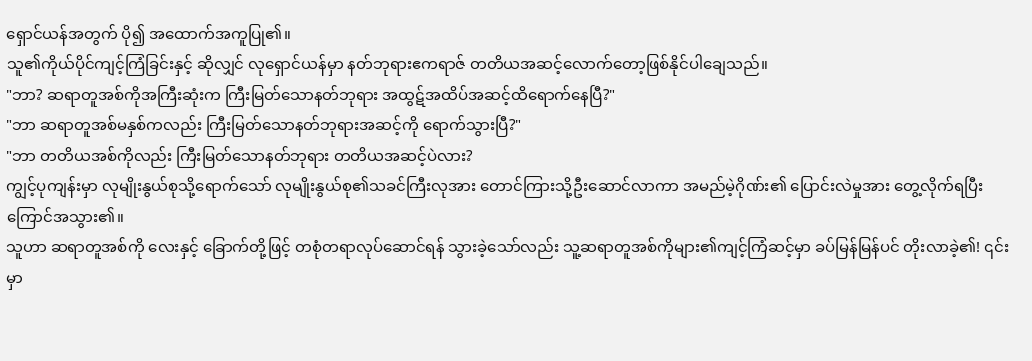ရှောင်ယန်အတွက် ပို၍ အထောက်အကူပြု၏။
သူ၏ကိုယ်ပိုင်ကျင့်ကြံခြင်းနှင့် ဆိုလျှင် လုရှောင်ယန်မှာ နတ်ဘုရားဧကရာဇ် တတိယအဆင့်လောက်တော့ဖြစ်နိုင်ပါချေသည်။
"ဘာ? ဆရာတူအစ်ကိုအကြီးဆုံးက ကြီးမြတ်သောနတ်ဘုရား အထွဋ်အထိပ်အဆင့်ထိရောက်နေပြီ?"
"ဘာ ဆရာတူအစ်မနှစ်ကလည်း ကြီးမြတ်သောနတ်ဘုရားအဆင့်ကို ရောက်သွားပြီ?"
"ဘာ တတိယအစ်ကိုလည်း ကြီးမြတ်သောနတ်ဘုရား တတိယအဆင့်ပဲလား?
ကျွင့်ပုကျန်းမှာ လုမျိုးနွယ်စုသို့ရောက်သော် လုမျိုးနွယ်စု၏သခင်ကြီးလုအား တောင်ကြားသို့ဦးဆောင်လာကာ အမည်မဲ့ဂိုဏ်း၏ ပြောင်းလဲမှုအား တွေ့လိုက်ရပြီးကြောင်အသွား၏။
သူဟာ ဆရာတူအစ်ကို လေးနှင့် ခြောက်တို့ဖြင့် တစုံတရာလုပ်ဆောင်ရန် သွားခဲ့သော်လည်း သူ့ဆရာတူအစ်ကိုများ၏ကျင့်ကြံဆင့်မှာ ခပ်မြန်မြန်ပင် တိုးလာခဲ့၏! ၎င်းမှာ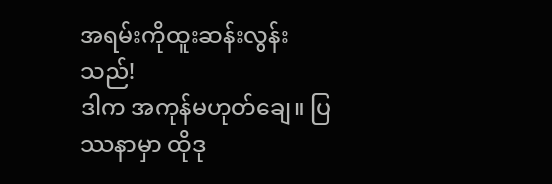အရမ်းကိုထူးဆန်းလွန်းသည်!
ဒါက အကုန်မဟုတ်ချေ။ ပြဿနာမှာ ထိုဒု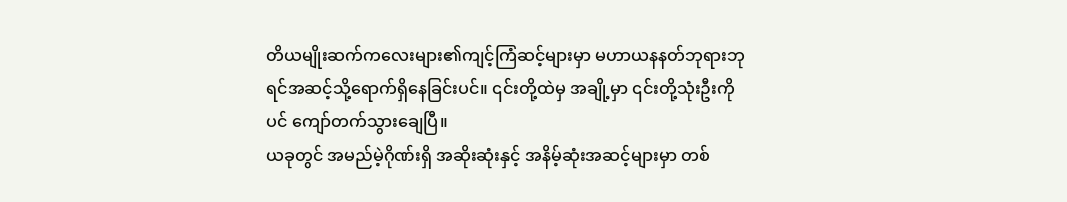တိယမျိုးဆက်ကလေးများ၏ကျင့်ကြံဆင့်များမှာ မဟာယနနတ်ဘုရားဘုရင်အဆင့်သို့ရောက်ရှိနေခြင်းပင်။ ၎င်းတို့ထဲမှ အချို့မှာ ၎င်းတို့သုံးဦးကိုပင် ကျော်တက်သွားချေပြီ။
ယခုတွင် အမည်မဲ့ဂိုဏ်းရှိ အဆိုးဆုံးနှင့် အနိမ့်ဆုံးအဆင့်များမှာ တစ်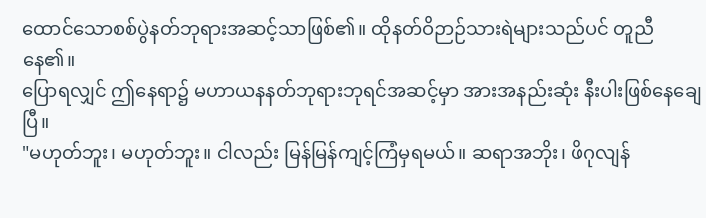ထောင်သောစစ်ပွဲနတ်ဘုရားအဆင့်သာဖြစ်၏။ ထိုနတ်ဝိဉာဉ်သားရဲများသည်ပင် တူညီနေ၏။
ပြောရလျှင် ဤနေရာ၌ မဟာယနနတ်ဘုရားဘုရင်အဆင့်မှာ အားအနည်းဆုံး နီးပါးဖြစ်နေချေပြီ။
"မဟုတ်ဘူး၊ မဟုတ်ဘူး။ ငါလည်း မြန်မြန်ကျင့်ကြံမှရမယ်။ ဆရာအဘိုး၊ ဖိဂုလျန်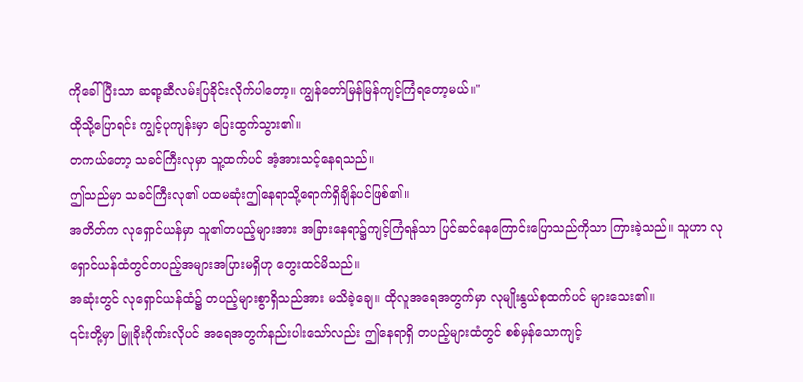ကိုခေါ်ပြီးသာ ဆရာ့ဆီလမ်းပြခိုင်းလိုက်ပါတော့။ ကျွန်တော်မြန်မြန်ကျင့်ကြံရတော့မယ်။"
ထိုသို့ပြောရင်း ကျွင့်ပုကျန်းမှာ ပြေးထွက်သွား၏။
တကယ်တော့ သခင်ကြီးလုမှာ သူ့ထက်ပင် အံ့အားသင့်နေရသည်။
ဤသည်မှာ သခင်ကြီးလု၏ ပထမဆုံးဤနေရာသို့ရောက်ရှိချိန်ပင်ဖြစ်၏။
အတိတ်က လုရှောင်ယန်မှာ သူ၏တပည့်များအား အခြားနေရာ၌ကျင့်ကြံရန်သာ ပြင်ဆင်နေကြောင်းပြောသည်ကိုသာ ကြားခဲ့သည်။ သူဟာ လုရှောင်ယန်ထံတွင်တပည့်အများအပြားမရှိဟု တွေးထင်မိသည်။
အဆုံးတွင် လုရှောင်ယန်ထံ၌ တပည့်များစွာရှိသည်အား မသိခဲ့ချေ။ ထိုလူအရေအတွက်မှာ လုမျိုးနွယ်စုထက်ပင် များသေး၏။
၎င်းတို့မှာ မြူခိုးဂိုဏ်းလိုပင် အရေအတွက်နည်းပါးသော်လည်း ဤနေရာရှိ တပည့်များထံတွင် စစ်မှန်သောကျင့်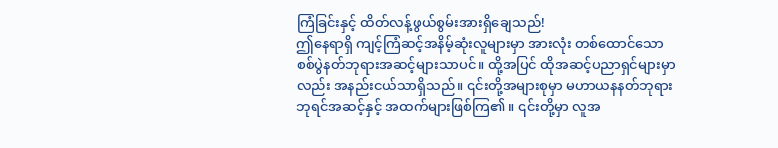ကြံခြင်းနှင့် ထိတ်လန့်ဖွယ်စွမ်းအားရှိချေသည်!
ဤနေရာရှိ ကျင့်ကြံဆင့်အနိမ့်ဆုံးလူများမှာ အားလုံး တစ်ထောင်သောစစ်ပွဲနတ်ဘုရားအဆင့်များသာပင်။ ထို့အပြင် ထိုအဆင့်ပညာရှင်များမှာလည်း အနည်းငယ်သာရှိသည်။ ၎င်းတို့အများစုမှာ မဟာယနနတ်ဘုရားဘုရင်အဆင့်နှင့် အထက်များဖြစ်ကြ၏။ ၎င်းတို့မှာ လူအ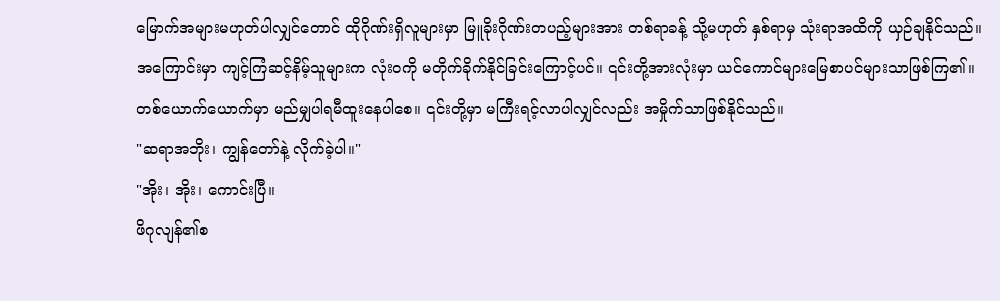မြောက်အများမဟုတ်ပါလျှင်တောင် ထိုဂိုဏ်းရှိလူများမှာ မြူခိုးဂိုဏ်းတပည့်များအား တစ်ရာခန့် သို့မဟုတ် နှစ်ရာမှ သုံးရာအထိကို ယှဉ်ချနိုင်သည်။
အကြောင်းမှာ ကျင့်ကြံဆင့်နိမ့်သူများက လုံးဝကို မတိုက်ခိုက်နိုင်ခြင်းကြောင့်ပင်။ ၎င်းတို့အားလုံးမှာ ယင်ကောင်များမြေစာပင်များသာဖြစ်ကြ၏။
တစ်ယောက်ယောက်မှာ မည်မျှပါရမီထူးနေပါစေ။ ၎င်းတို့မှာ မကြီးရင့်လာပါလျှင်လည်း အမှိုက်သာဖြစ်နိုင်သည်။
"ဆရာအဘိုး၊ ကျွန်တော်နဲ့ လိုက်ခဲ့ပါ။"
"အိုး၊ အိုး၊ ကောင်းပြီ။
ဖိဂုလျန်၏စ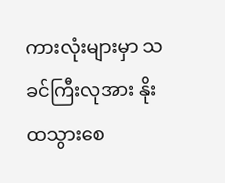ကားလုံးများမှာ သခင်ကြီးလုအား နိုးထသွားစေ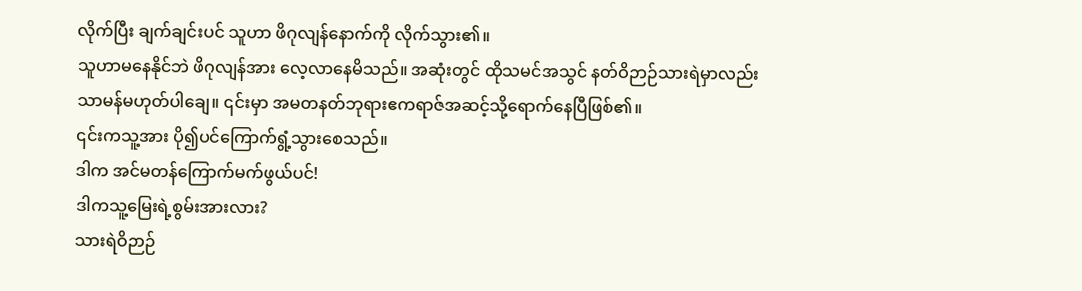လိုက်ပြီး ချက်ချင်းပင် သူဟာ ဖိဂုလျန်နောက်ကို လိုက်သွား၏။
သူဟာမနေနိုင်ဘဲ ဖိဂုလျန်အား လေ့လာနေမိသည်။ အဆုံးတွင် ထိုသမင်အသွင် နတ်ဝိဉာဉ်သားရဲမှာလည်း သာမန်မဟုတ်ပါချေ။ ၎င်းမှာ အမတနတ်ဘုရားဧကရာဇ်အဆင့်သို့ရောက်နေပြီဖြစ်၏။
၎င်းကသူ့အား ပို၍ပင်ကြောက်ရွံ့သွားစေသည်။
ဒါက အင်မတန်ကြောက်မက်ဖွယ်ပင်!
ဒါကသူ့မြေးရဲ့စွမ်းအားလား?
သားရဲဝိဉာဉ်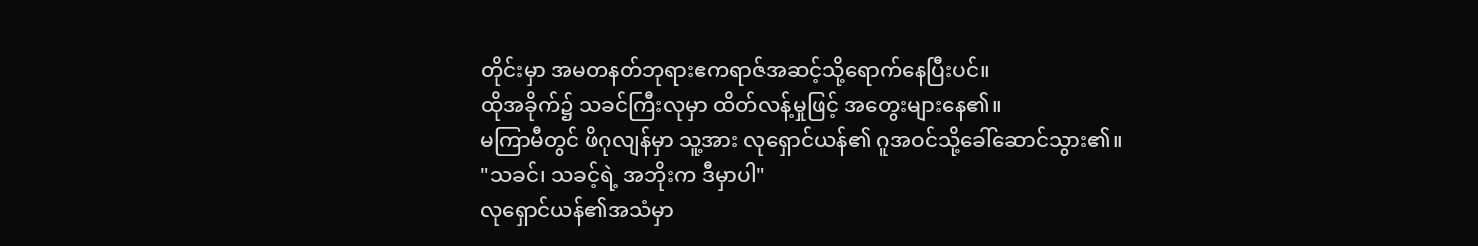တိုင်းမှာ အမတနတ်ဘုရားဧကရာဇ်အဆင့်သို့ရောက်နေပြီးပင်။
ထိုအခိုက်၌ သခင်ကြီးလုမှာ ထိတ်လန့်မှုဖြင့် အတွေးများနေ၏။
မကြာမီတွင် ဖိဂုလျန်မှာ သူ့အား လုရှောင်ယန်၏ ဂူအဝင်သို့ခေါ်ဆောင်သွား၏။
"သခင်၊ သခင့်ရဲ့ အဘိုးက ဒီမှာပါ"
လုရှောင်ယန်၏အသံမှာ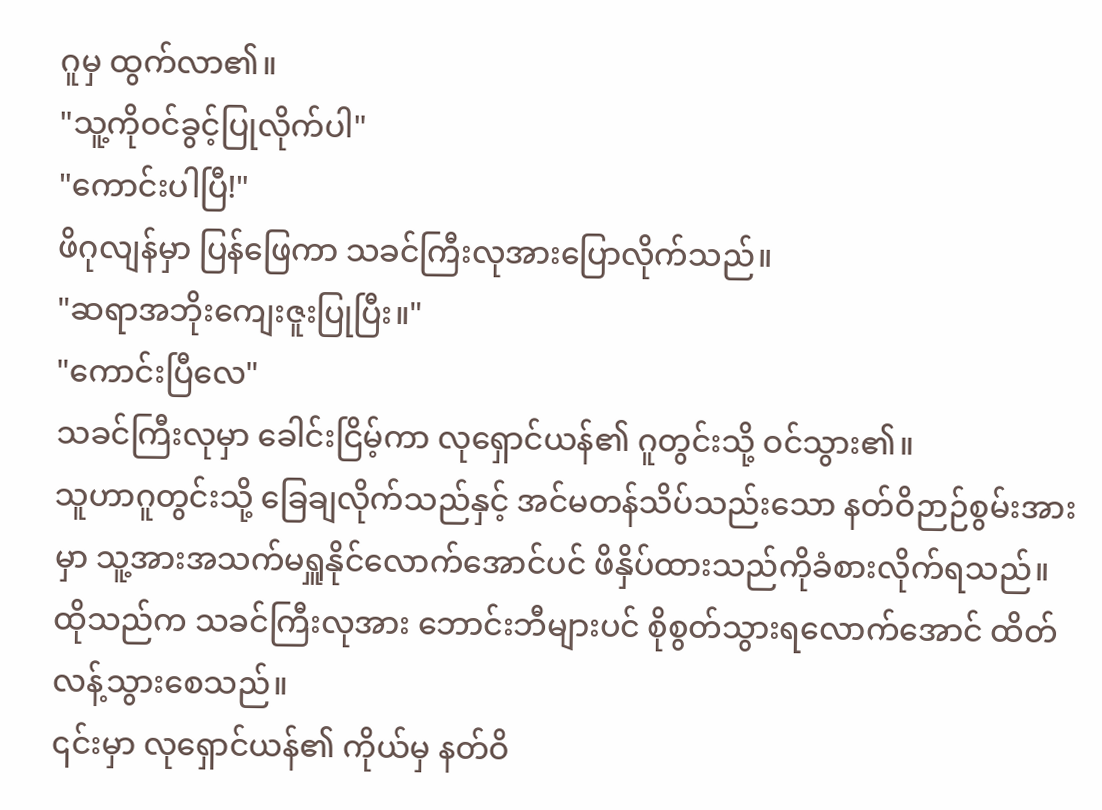ဂူမှ ထွက်လာ၏။
"သူ့ကိုဝင်ခွင့်ပြုလိုက်ပါ"
"ကောင်းပါပြီ!"
ဖိဂုလျန်မှာ ပြန်ဖြေကာ သခင်ကြီးလုအားပြောလိုက်သည်။
"ဆရာအဘိုးကျေးဇူးပြုပြီး။"
"ကောင်းပြီလေ"
သခင်ကြီးလုမှာ ခေါင်းငြိမ့်ကာ လုရှောင်ယန်၏ ဂူတွင်းသို့ ဝင်သွား၏။
သူဟာဂူတွင်းသို့ ခြေချလိုက်သည်နှင့် အင်မတန်သိပ်သည်းသော နတ်ဝိဉာဉ်စွမ်းအားမှာ သူ့အားအသက်မရှူနိုင်လောက်အောင်ပင် ဖိနှိပ်ထားသည်ကိုခံစားလိုက်ရသည်။
ထိုသည်က သခင်ကြီးလုအား ဘောင်းဘီများပင် စိုစွတ်သွားရလောက်အောင် ထိတ်လန့်သွားစေသည်။
၎င်းမှာ လုရှောင်ယန်၏ ကိုယ်မှ နတ်ဝိ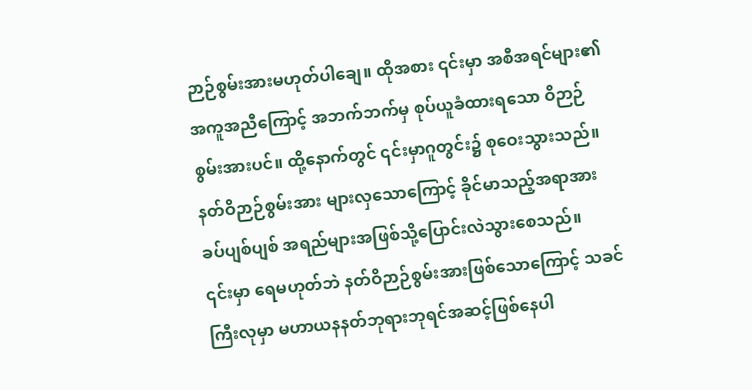ဉာဉ်စွမ်းအားမဟုတ်ပါချေ။ ထိုအစား ၎င်းမှာ အစီအရင်များ၏ အကူအညီကြောင့် အဘက်ဘက်မှ စုပ်ယူခံထားရသော ဝိဉာဉ်စွမ်းအားပင်။ ထို့နောက်တွင် ၎င်းမှာဂူတွင်း၌ စုဝေးသွားသည်။ နတ်ဝိဉာဉ်စွမ်းအား များလှသောကြောင့် ခိုင်မာသည့်အရာအား ခပ်ပျစ်ပျစ် အရည်များအဖြစ်သို့ပြောင်းလဲသွားစေသည်။
၎င်းမှာ ရေမဟုတ်ဘဲ နတ်ဝိဉာဉ်စွမ်းအားဖြစ်သောကြောင့် သခင်ကြီးလုမှာ မဟာယနနတ်ဘုရားဘုရင်အဆင့်ဖြစ်နေပါ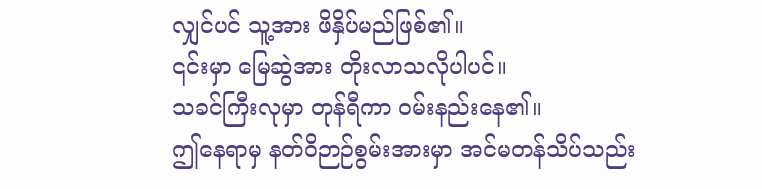လျှင်ပင် သူ့အား ဖိနှိပ်မည်ဖြစ်၏။
၎င်းမှာ မြေဆွဲအား တိုးလာသလိုပါပင်။
သခင်ကြီးလုမှာ တုန်ရီကာ ဝမ်းနည်းနေ၏။
ဤနေရာမှ နတ်ဝိဉာဉ်စွမ်းအားမှာ အင်မတန်သိပ်သည်း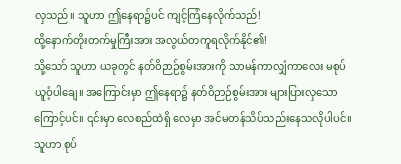လှသည်။ သူဟာ ဤနေရာ၌ပင် ကျင့်ကြံနေလိုက်သည်!
ထို့နောက်တိုးတက်မှုကြီးအား အလွယ်တကူရလိုက်နိုင်၏!
သို့သော် သူဟာ ယခုတွင် နတ်ဝိဉာဉ်စွမ်းအားကို သာမန်ကာလျှံကာလေး မစုပ်ယူဝံ့ပါချေ။ အကြောင်းမှာ ဤနေရာ၌ နတ်ဝိဉာဉ်စွမ်းအား များပြားလှသောကြောင့်ပင်။ ၎င်းမှာ လေစည်ထဲရှိ လေမှာ အင်မတန်သိပ်သည်းနေသလိုပါပင်။ သူဟာ စုပ်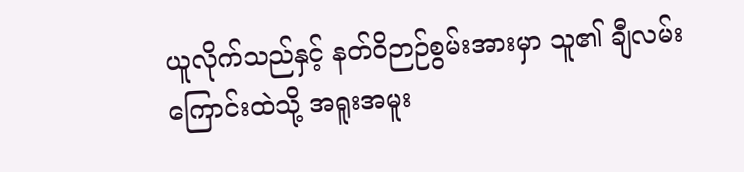ယူလိုက်သည်နှင့် နတ်ဝိဉာဉ်စွမ်းအားမှာ သူ၏ ချီလမ်းကြောင်းထဲသို့ အရူးအမူး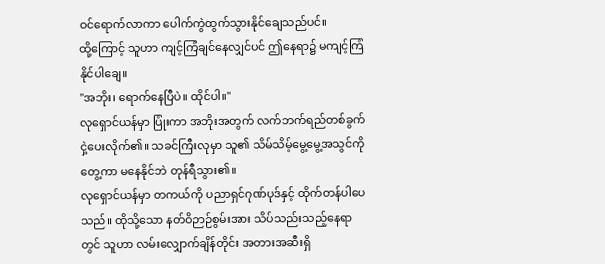ဝင်ရောက်လာကာ ပေါက်ကွဲထွက်သွားနိုင်ချေသည်ပင်။
ထို့ကြောင့် သူဟာ ကျင့်ကြံချင်နေလျှင်ပင် ဤနေရာ၌ မကျင့်ကြံနိုင်ပါချေ။
"အဘိုး၊ ရောက်နေပြီပဲ။ ထိုင်ပါ။"
လုရှောင်ယန်မှာ ပြုံးကာ အဘိုးအတွက် လက်ဘက်ရည်တစ်ခွက်ငှဲ့ပေးလိုက်၏။ သခင်ကြီးလုမှာ သူ၏ သိမ်သိမ့်မွေ့မွေ့အသွင်ကိုတွေ့ကာ မနေနိုင်ဘဲ တုန်ရီသွား၏။
လုရှောင်ယန်မှာ တကယ်ကို ပညာရှင်ဂုဏ်ပုဒ်နှင့် ထိုက်တန်ပါပေသည်။ ထိုသို့သော နတ်ဝိဉာဉ်စွမ်းအား သိပ်သည်းသည့်နေရာတွင် သူဟာ လမ်းလျှောက်ချိန်တိုင်း အတားအဆီးရှိ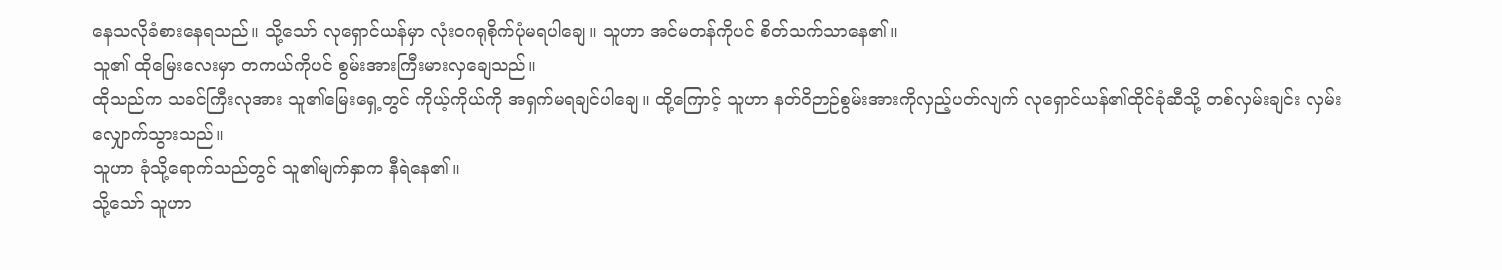နေသလိုခံစားနေရသည်။ သို့သော် လုရှောင်ယန်မှာ လုံးဝဂရုစိုက်ပုံမရပါချေ။ သူဟာ အင်မတန်ကိုပင် စိတ်သက်သာနေ၏။
သူ၏ ထိုမြေးလေးမှာ တကယ်ကိုပင် စွမ်းအားကြီးမားလှချေသည်။
ထိုသည်က သခင်ကြီးလုအား သူ၏မြေးရှေ့တွင် ကိုယ့်ကိုယ်ကို အရှက်မရချင်ပါချေ။ ထို့ကြောင့် သူဟာ နတ်ဝိဉာဉ်စွမ်းအားကိုလှည့်ပတ်လျက် လုရှောင်ယန်၏ထိုင်ခုံဆီသို့ တစ်လှမ်းချင်း လှမ်းလျှောက်သွားသည်။
သူဟာ ခုံသို့ရောက်သည်တွင် သူ၏မျက်နှာက နီရဲနေ၏။
သို့သော် သူဟာ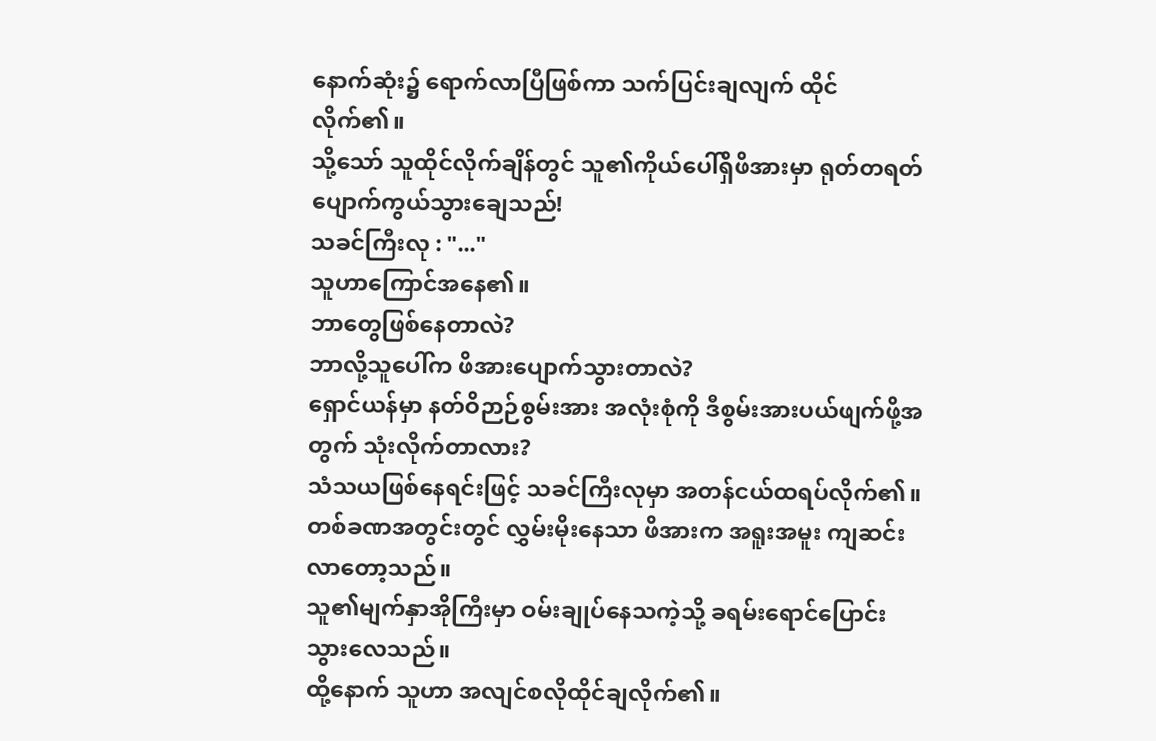နောက်ဆုံး၌ ရောက်လာပြီဖြစ်ကာ သက်ပြင်းချလျက် ထိုင်လိုက်၏။
သို့သော် သူထိုင်လိုက်ချိန်တွင် သူ၏ကိုယ်ပေါ်ရှိဖိအားမှာ ရုတ်တရတ်ပျောက်ကွယ်သွားချေသည်!
သခင်ကြီးလု : "..."
သူဟာကြောင်အနေ၏။
ဘာတွေဖြစ်နေတာလဲ?
ဘာလို့သူပေါ်က ဖိအားပျောက်သွားတာလဲ?
ရှောင်ယန်မှာ နတ်ဝိဉာဉ်စွမ်းအား အလုံးစုံကို ဒီစွမ်းအားပယ်ဖျက်ဖို့အတွက် သုံးလိုက်တာလား?
သံသယဖြစ်နေရင်းဖြင့် သခင်ကြီးလုမှာ အတန်ငယ်ထရပ်လိုက်၏။ တစ်ခဏအတွင်းတွင် လွှမ်းမိုးနေသာ ဖိအားက အရူးအမူး ကျဆင်းလာတော့သည်။
သူ၏မျက်နှာအိုကြီးမှာ ဝမ်းချုပ်နေသကဲ့သို့ ခရမ်းရောင်ပြောင်းသွားလေသည်။
ထို့နောက် သူဟာ အလျင်စလိုထိုင်ချလိုက်၏။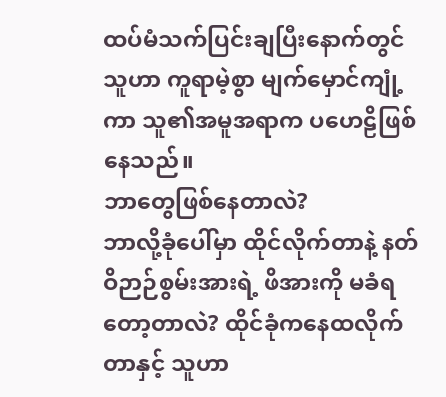ထပ်မံသက်ပြင်းချပြီးနောက်တွင် သူဟာ ကူရာမဲ့စွာ မျက်မှောင်ကျုံ့ကာ သူ၏အမူအရာက ပဟေဠိဖြစ်နေသည်။
ဘာတွေဖြစ်နေတာလဲ?
ဘာလို့ခုံပေါ်မှာ ထိုင်လိုက်တာနဲ့ နတ်ဝိဉာဉ်စွမ်းအားရဲ့ ဖိအားကို မခံရတော့တာလဲ? ထိုင်ခုံကနေထလိုက်တာနှင့် သူဟာ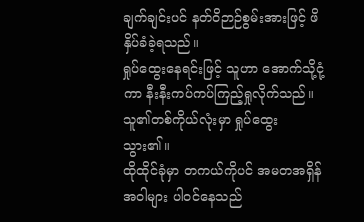ချက်ချင်းပင် နတ်ဝိဉာဉ်စွမ်းအားဖြင့် ဖိနှိပ်ခံခဲ့ရသည်။
ရှုပ်ထွေးနေရင်းဖြင့် သူဟာ အောက်သို့ငုံ့ကာ နီးနီးကပ်ကပ်ကြည့်ရှုလိုက်သည်။ သူ၏တစ်ကိုယ်လုံးမှာ ရှုပ်ထွေးသွား၏။
ထိုထိုင်ခုံမှာ တကယ်ကိုပင် အမတအရှိန်အဝါများ ပါဝင်နေသည်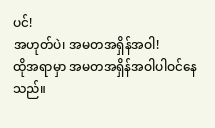ပင်!
အဟုတ်ပဲ၊ အမတအရှိန်အဝါ!
ထိုအရာမှာ အမတအရှိန်အဝါပါဝင်နေသည်။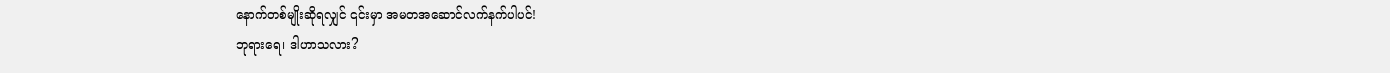နောက်တစ်မျိုးဆိုရလျှင် ၎င်းမှာ အမတအဆောင်လက်နက်ပါပင်!
ဘုရားရေ၊ ဒါဟာသလား?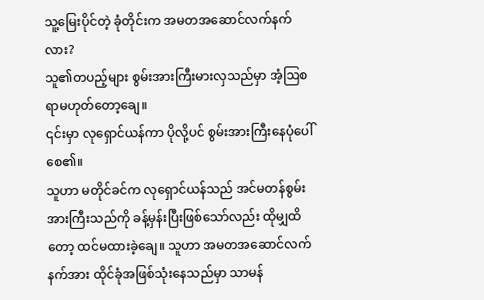သူ့မြေးပိုင်တဲ့ ခုံတိုင်းက အမတအဆောင်လက်နက်လား?
သူ၏တပည့်များ စွမ်းအားကြီးမားလှသည်မှာ အံ့ဩစရာမဟုတ်တော့ချေ။
၎င်းမှာ လုရှောင်ယန်ကာ ပိုလို့ပင် စွမ်းအားကြီးနေပုံပေါ်စေ၏။
သူဟာ မတိုင်ခင်က လုရှောင်ယန်သည် အင်မတန်စွမ်းအားကြီးသည်ကို ခန့်မှန်းပြီးဖြစ်သော်လည်း ထိုမျှထိတော့ ထင်မထားခဲ့ချေ။ သူဟာ အမတအဆောင်လက်နက်အား ထိုင်ခုံအဖြစ်သုံးနေသည်မှာ သာမန်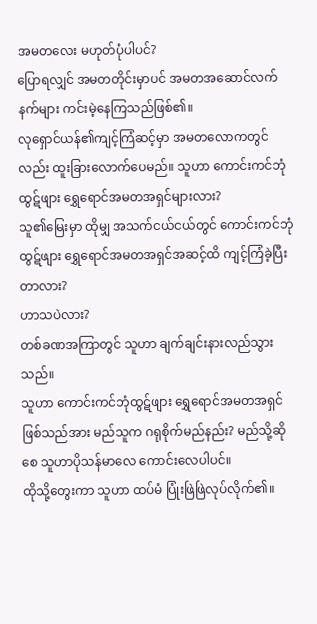အမတလေး မဟုတ်ပုံပါပင်?
ပြောရလျှင် အမတတိုင်းမှာပင် အမတအဆောင်လက်နက်များ ကင်းမဲ့နေကြသည်ဖြစ်၏။
လုရှောင်ယန်၏ကျင့်ကြံဆင့်မှာ အမတလောကတွင်လည်း ထူးခြားလောက်ပေမည်။ သူဟာ ကောင်းကင်ဘုံထွဋ်ဖျား ရွှေရောင်အမတအရှင်များလား?
သူ၏မြေးမှာ ထိုမျှ အသက်ငယ်ငယ်တွင် ကောင်းကင်ဘုံထွဋ်ဖျား ရွှေရောင်အမတအရှင်အဆင့်ထိ ကျင့်ကြံခဲ့ပြီးတာလား?
ဟာသပဲလား?
တစ်ခဏအကြာတွင် သူဟာ ချက်ချင်းနားလည်သွားသည်။
သူဟာ ကောင်းကင်ဘုံထွဋ်ဖျား ရွှေရောင်အမတအရှင်ဖြစ်သည်အား မည်သူက ဂရုစိုက်မည်နည်း? မည်သို့ဆိုစေ သူဟာပိုသန်မာလေ ကောင်းလေပါပင်။
ထိုသို့တွေးကာ သူဟာ ထပ်မံ ပြုံးဖြဲဖြဲလုပ်လိုက်၏။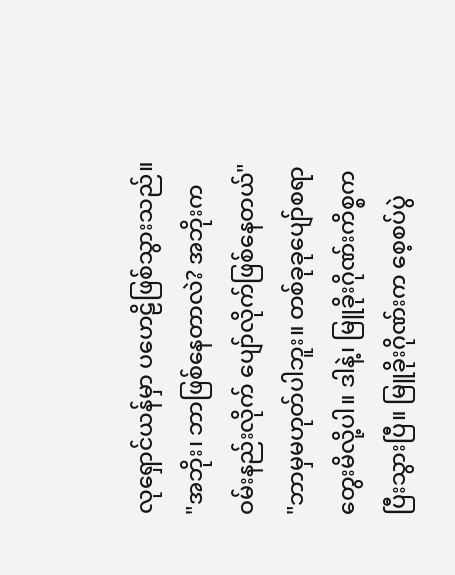လုရှောင်ယန်မှာ ပဟေဠိဖြစ်သွားသည်။
"အဘိုး၊ ဘာဖြစ်နေတာလဲ? အဘိုးက ဝမ်းနည်းလိုက် ပျော်လိုက်ဖြစ်နေတယ်"
"ဘာမှမဟုတ်ပါဘူး။ တစ်ခုခုပျော်စရာတွေးမိလို့ပါ။ ဒါနဲ့၊ မြူခိုးဂိုဏ်းကိစ္စက ပြီးသွားပြီ။ မြူခိုးဂိုဏ်းက စေ့စပ်ပွဲ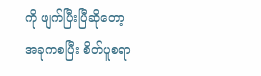ကို ဖျက်ပြီးပြီဆိုတော့ အခုကစပြီး စိတ်ပူစရာ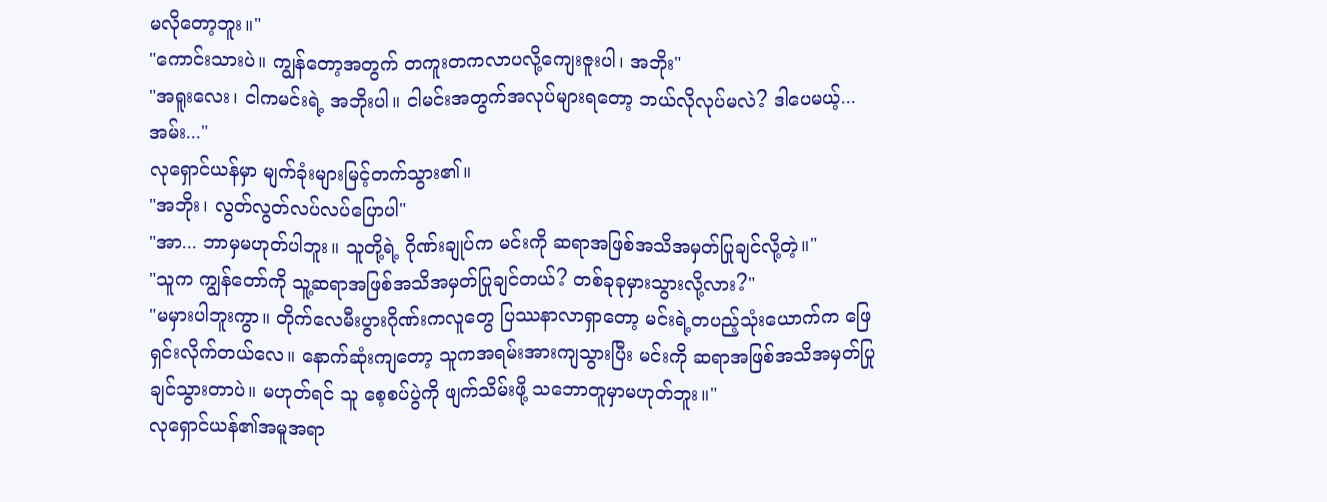မလိုတော့ဘူး။"
"ကောင်းသားပဲ။ ကျွန်တော့အတွက် တကူးတကလာပလို့ကျေးဇူးပါ၊ အဘိုး"
"အရူးလေး၊ ငါကမင်းရဲ့ အဘိုးပါ။ ငါမင်းအတွက်အလုပ်များရတော့ ဘယ်လိုလုပ်မလဲ? ဒါပေမယ့်... အမ်း..."
လုရှောင်ယန်မှာ မျက်ခုံးများမြင့်တက်သွား၏။
"အဘိုး၊ လွတ်လွတ်လပ်လပ်ပြောပါ"
"အာ... ဘာမှမဟုတ်ပါဘူး။ သူတို့ရဲ့ ဂိုဏ်းချုပ်က မင်းကို ဆရာအဖြစ်အသိအမှတ်ပြုချင်လို့တဲ့။"
"သူက ကျွန်တော်ကို သူ့ဆရာအဖြစ်အသိအမှတ်ပြုချင်တယ်? တစ်ခုခုမှားသွားလို့လား?"
"မမှားပါဘူးကွာ။ တိုက်လေမီးပွားဂိုဏ်းကလူတွေ ပြဿနာလာရှာတော့ မင်းရဲ့တပည့်သုံးယောက်က ဖြေရှင်းလိုက်တယ်လေ။ နောက်ဆုံးကျတော့ သူကအရမ်းအားကျသွားပြီး မင်းကို ဆရာအဖြစ်အသိအမှတ်ပြုချင်သွားတာပဲ။ မဟုတ်ရင် သူ စေ့စပ်ပွဲကို ဖျက်သိမ်းဖို့ သဘောတူမှာမဟုတ်ဘူး။"
လုရှောင်ယန်၏အမူအရာ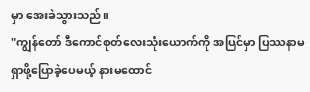မှာ အေးခဲသွားသည်။
"ကျွန်တော် ဒီကောင်စုတ်လေးသုံးယောက်ကို အပြင်မှာ ပြဿနာမရှာဖို့ပြောခဲ့ပေမယ့် နားမထောင်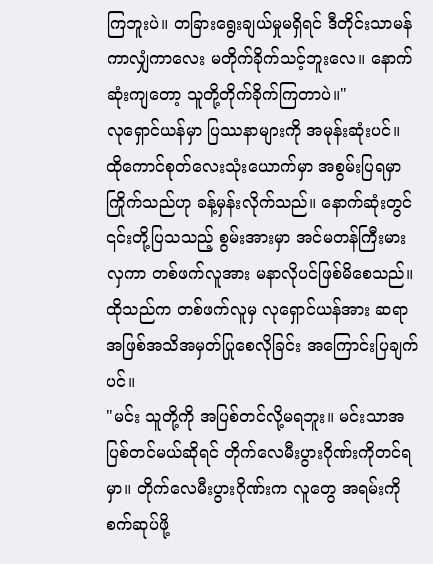ကြဘူးပဲ။ တခြားရွေးချယ်မှုမရှိရင် ဒီတိုင်းသာမန်ကာလျှံကာလေး မတိုက်ခိုက်သင့်ဘူးလေ။ နောက်ဆုံးကျတော့ သူတို့တိုက်ခိုက်ကြတာပဲ။"
လုရှောင်ယန်မှာ ပြဿနာများကို အမုန်းဆုံးပင်။ ထိုကောင်စုတ်လေးသုံးယောက်မှာ အစွမ်းပြရမှာ ကြိုက်သည်ဟု ခန့်မှန်းလိုက်သည်။ နောက်ဆုံးတွင် ၎င်းတို့ပြသသည့် စွမ်းအားမှာ အင်မတန်ကြီးမားလှကာ တစ်ဖက်လူအား မနာလိုပင်ဖြစ်မိစေသည်။ ထိုသည်က တစ်ဖက်လူမှ လုရှောင်ယန်အား ဆရာအဖြစ်အသိအမှတ်ပြုစေလိုခြင်း အကြောင်းပြချက်ပင်။
"မင်း သူတို့ကို အပြစ်တင်လို့မရဘူး။ မင်းသာအပြစ်တင်မယ်ဆိုရင် တိုက်လေမီးပွားဂိုဏ်းကိုတင်ရမှာ။ တိုက်လေမီးပွားဂိုဏ်းက လူတွေ အရမ်းကိုစက်ဆုပ်ဖို့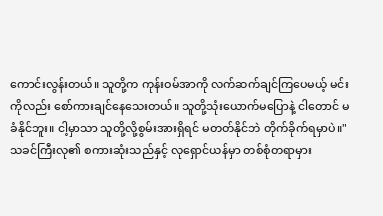ကောင်းလွန်းတယ်။ သူတို့က ကုန်းဝမ်အာကို လက်ဆက်ချင်ကြပေမယ့် မင်းကိုလည်း စော်ကားချင်နေသေးတယ်။ သူတို့သုံးယောက်မပြောနဲ့ ငါတောင် မခံနိုင်ဘူး။ ငါ့မှာသာ သူတို့လို့စွမ်းအားရှိရင် မတတ်နိုင်ဘဲ တိုက်ခိုက်ရမှာပဲ။"
သခင်ကြီးလု၏ စကားဆုံးသည်နှင့် လုရှောင်ယန်မှာ တစ်စုံတရာမှား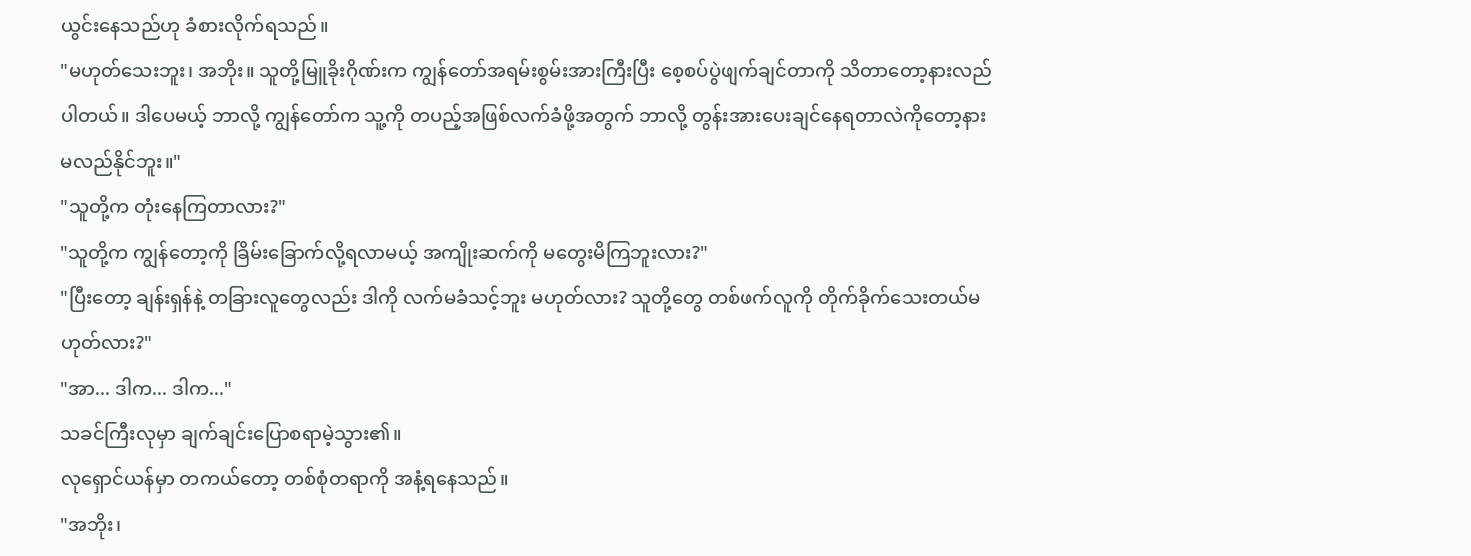ယွင်းနေသည်ဟု ခံစားလိုက်ရသည်။
"မဟုတ်သေးဘူး၊ အဘိုး။ သူတို့မြူခိုးဂိုဏ်းက ကျွန်တော်အရမ်းစွမ်းအားကြီးပြီး စေ့စပ်ပွဲဖျက်ချင်တာကို သိတာတော့နားလည်ပါတယ်။ ဒါပေမယ့် ဘာလို့ ကျွန်တော်က သူ့ကို တပည့်အဖြစ်လက်ခံဖို့အတွက် ဘာလို့ တွန်းအားပေးချင်နေရတာလဲကိုတော့နားမလည်နိုင်ဘူး။"
"သူတို့က တုံးနေကြတာလား?"
"သူတို့က ကျွန်တော့ကို ခြိမ်းခြောက်လို့ရလာမယ့် အကျိုးဆက်ကို မတွေးမိကြဘူးလား?"
"ပြီးတော့ ချန်းရှန်နဲ့ တခြားလူတွေလည်း ဒါကို လက်မခံသင့်ဘူး မဟုတ်လား? သူတို့တွေ တစ်ဖက်လူကို တိုက်ခိုက်သေးတယ်မဟုတ်လား?"
"အာ... ဒါက... ဒါက..."
သခင်ကြီးလုမှာ ချက်ချင်းပြောစရာမဲ့သွား၏။
လုရှောင်ယန်မှာ တကယ်တော့ တစ်စုံတရာကို အနံ့ရနေသည်။
"အဘိုး၊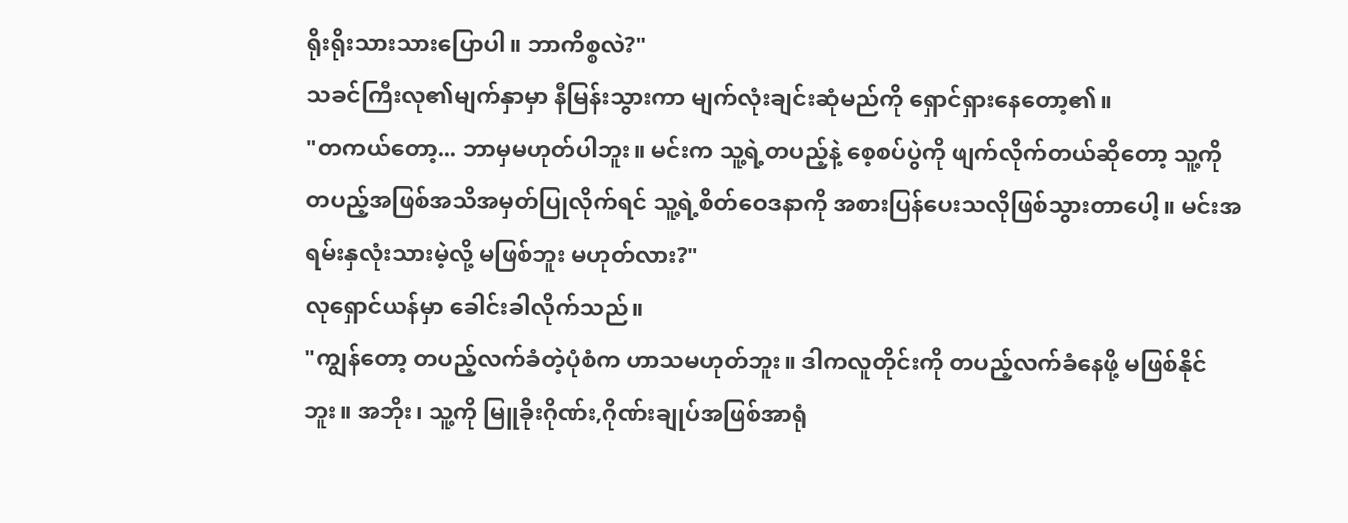ရိုးရိုးသားသားပြောပါ။ ဘာကိစ္စလဲ?"
သခင်ကြီးလု၏မျက်နှာမှာ နီမြန်းသွားကာ မျက်လုံးချင်းဆုံမည်ကို ရှောင်ရှားနေတော့၏။
"တကယ်တော့... ဘာမှမဟုတ်ပါဘူး။ မင်းက သူ့ရဲ့တပည့်နဲ့ စေ့စပ်ပွဲကို ဖျက်လိုက်တယ်ဆိုတော့ သူ့ကိုတပည့်အဖြစ်အသိအမှတ်ပြုလိုက်ရင် သူ့ရဲ့စိတ်ဝေဒနာကို အစားပြန်ပေးသလိုဖြစ်သွားတာပေါ့။ မင်းအရမ်းနှလုံးသားမဲ့လို့ မဖြစ်ဘူး မဟုတ်လား?"
လုရှောင်ယန်မှာ ခေါင်းခါလိုက်သည်။
"ကျွန်တော့ တပည့်လက်ခံတဲ့ပုံစံက ဟာသမဟုတ်ဘူး။ ဒါကလူတိုင်းကို တပည့်လက်ခံနေဖို့ မဖြစ်နိုင်ဘူး။ အဘိုး၊ သူ့ကို မြူခိုးဂိုဏ်း,ဂိုဏ်းချုပ်အဖြစ်အာရုံ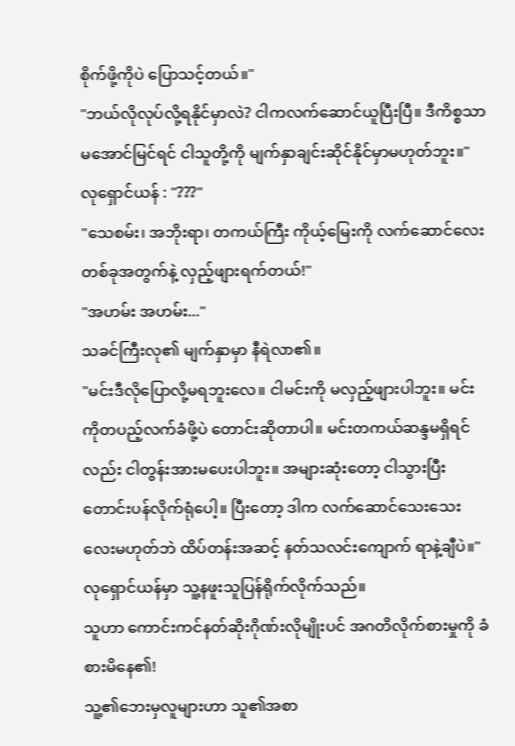စိုက်ဖို့ကိုပဲ ပြောသင့်တယ်။"
"ဘယ်လိုလုပ်လို့ရနိုင်မှာလဲ? ငါကလက်ဆောင်ယူပြီးပြီ။ ဒီကိစ္စသာမအောင်မြင်ရင် ငါသူတို့ကို မျက်နှာချင်းဆိုင်နိုင်မှာမဟုတ်ဘူး။"
လုရှောင်ယန် : "???"
"သေစမ်း၊ အဘိုးရာ၊ တကယ်ကြီး ကိုယ့်မြေးကို လက်ဆောင်လေးတစ်ခုအတွက်နဲ့ လှည့်ဖျားရက်တယ်!"
"အဟမ်း အဟမ်း..."
သခင်ကြီးလု၏ မျက်နှာမှာ နီရဲလာ၏။
"မင်းဒီလိုပြောလို့မရဘူးလေ။ ငါမင်းကို မလှည့်ဖျားပါဘူး။ မင်းကိုတပည့်လက်ခံဖို့ပဲ တောင်းဆိုတာပါ။ မင်းတကယ်ဆန္ဒမရှိရင်လည်း ငါတွန်းအားမပေးပါဘူး။ အများဆုံးတော့ ငါသွားပြီး တောင်းပန်လိုက်ရုံပေါ့။ ပြီးတော့ ဒါက လက်ဆောင်သေးသေးလေးမဟုတ်ဘဲ ထိပ်တန်းအဆင့် နတ်သလင်းကျောက် ရာနဲ့ချီပဲ။"
လုရှောင်ယန်မှာ သူ့နဖူးသူပြန်ရိုက်လိုက်သည်။
သူဟာ ကောင်းကင်နတ်ဆိုးဂိုဏ်းလိုမျိုးပင် အဂတိလိုက်စားမှုကို ခံစားမိနေ၏!
သူ့၏ဘေးမှလူများဟာ သူ၏အစာ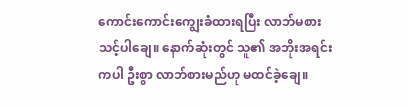ကောင်းကောင်းကျွေးခံထားရပြီး လာဘ်မစားသင့်ပါချေ။ နောက်ဆုံးတွင် သူ၏ အဘိုးအရင်းကပါ ဦးစွာ လာဘ်စားမည်ဟု မထင်ခဲ့ချေ။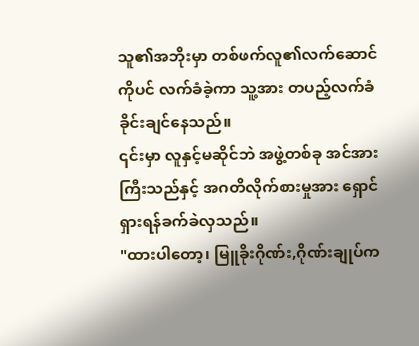သူ၏အဘိုးမှာ တစ်ဖက်လူ၏လက်ဆောင်ကိုပင် လက်ခံခဲ့ကာ သူ့အား တပည့်လက်ခံခိုင်းချင်နေသည်။
၎င်းမှာ လူနှင့်မဆိုင်ဘဲ အဖွဲ့တစ်ခု အင်အားကြီးသည်နှင့် အဂတိလိုက်စားမှုအား ရှောင်ရှားရန်ခက်ခဲလှသည်။
"ထားပါတော့၊ မြူခိုးဂိုဏ်း,ဂိုဏ်းချုပ်က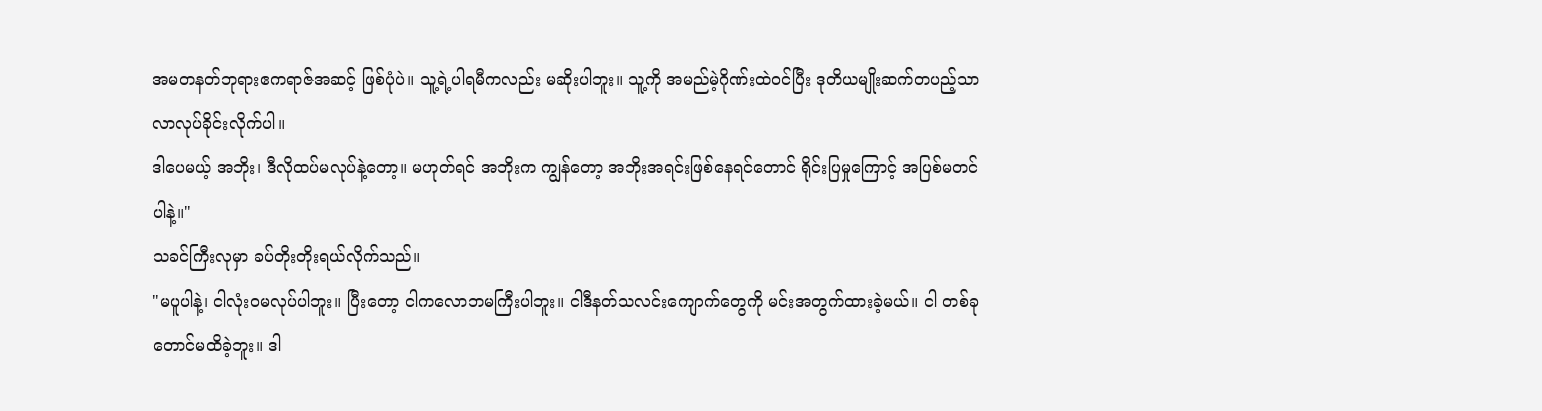အမတနတ်ဘုရားဧကရာဇ်အဆင့် ဖြစ်ပုံပဲ။ သူ့ရဲ့ပါရမီကလည်း မဆိုးပါဘူး။ သူ့ကို အမည်မဲ့ဂိုဏ်းထဲဝင်ပြီး ဒုတိယမျိုးဆက်တပည့်သာ လာလုပ်ခိုင်းလိုက်ပါ။
ဒါပေမယ့် အဘိုး၊ ဒီလိုထပ်မလုပ်နဲ့တော့။ မဟုတ်ရင် အဘိုးက ကျွန်တော့ အဘိုးအရင်းဖြစ်နေရင်တောင် ရိုင်းပြမှုကြောင့် အပြစ်မတင်ပါနဲ့။"
သခင်ကြီးလုမှာ ခပ်တိုးတိုးရယ်လိုက်သည်။
"မပူပါနဲ့၊ ငါလုံးဝမလုပ်ပါဘူး။ ပြီးတော့ ငါကလောဘမကြီးပါဘူး။ ငါဒီနတ်သလင်းကျောက်တွေကို မင်းအတွက်ထားခဲ့မယ်။ ငါ တစ်ခုတောင်မထိခဲ့ဘူး။ ဒါ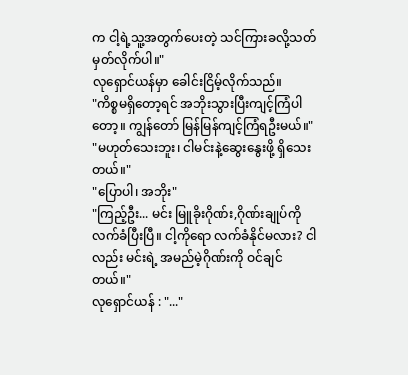က ငါ့ရဲ့သူ့အတွက်ပေးတဲ့ သင်ကြားခလို့သတ်မှတ်လိုက်ပါ။"
လုရှောင်ယန်မှာ ခေါင်းငြိမ့်လိုက်သည်။
"ကိစ္စမရှိတော့ရင် အဘိုးသွားပြီးကျင့်ကြံပါတော့။ ကျွန်တော် မြန်မြန်ကျင့်ကြံရဦးမယ်။"
"မဟုတ်သေးဘူး၊ ငါမင်းနဲ့ဆွေးနွေးဖို့ ရှိသေးတယ်။"
"ပြောပါ၊ အဘိုး"
"ကြည့်ဦး... မင်း မြူခိုးဂိုဏ်း,ဂိုဏ်းချုပ်ကိုလက်ခံပြီးပြီ။ ငါ့ကိုရော လက်ခံနိုင်မလား? ငါလည်း မင်းရဲ့ အမည်မဲ့ဂိုဏ်းကို ဝင်ချင်တယ်။"
လုရှောင်ယန် : "..."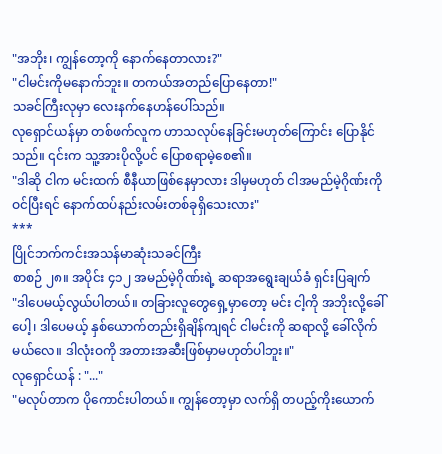"အဘိုး၊ ကျွန်တော့ကို နောက်နေတာလား?"
"ငါမင်းကိုမနောက်ဘူး။ တကယ်အတည်ပြောနေတာ!"
သခင်ကြီးလုမှာ လေးနက်နေဟန်ပေါ်သည်။
လုရှောင်ယန်မှာ တစ်ဖက်လူက ဟာသလုပ်နေခြင်းမဟုတ်ကြောင်း ပြောနိုင်သည်။ ၎င်းက သူ့အားပိုလို့ပင် ပြောစရာမဲ့စေ၏။
"ဒါဆို ငါက မင်းထက် စီနီယာဖြစ်နေမှာလား ဒါမှမဟုတ် ငါအမည်မဲ့ဂိုဏ်းကိုဝင်ပြီးရင် နောက်ထပ်နည်းလမ်းတစ်ခုရှိသေးလား"
***
ပြိုင်ဘက်ကင်းအသန်မာဆုံးသခင်ကြီး
စာစဉ် ၂၈။ အပိုင်း ၄၁၂ အမည်မဲ့ဂိုဏ်းရဲ့ ဆရာအရွေးချယ်ခံ ရှင်းပြချက်
"ဒါပေမယ့်လွယ်ပါတယ်။ တခြားလူတွေရှေ့မှာတော့ မင်း ငါ့ကို အဘိုးလို့ခေါ်ပေါ့၊ ဒါပေမယ့် နှစ်ယောက်တည်းရှိချိန်ကျရင် ငါမင်းကို ဆရာလို့ ခေါ်လိုက်မယ်လေ။ ဒါလုံးဝကို အတားအဆီးဖြစ်မှာမဟုတ်ပါဘူး။"
လုရှောင်ယန် : "..."
"မလုပ်တာက ပိုကောင်းပါတယ်။ ကျွန်တော့မှာ လက်ရှိ တပည့်ကိုးယောက်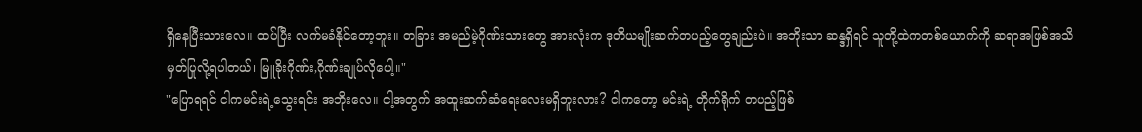ရှိနေပြီးသားလေ။ ထပ်ပြီး လက်မခံနိုင်တော့ဘူး။ တခြား အမည်မဲ့ဂိုဏ်းသားတွေ အားလုံးက ဒုတိယမျိုးဆက်တပည့်တွေချည်းပဲ။ အဘိုးသာ ဆန္ဒရှိရင် သူတို့ထဲကတစ်ယောက်ကို ဆရာအဖြစ်အသိမှတ်ပြုလို့ရပါတယ်၊ မြူခိုးဂိုဏ်း,ဂိုဏ်းချုပ်လိုပေါ့။"
"ပြောရရင် ငါကမင်းရဲ့သွေးရင်း အဘိုးလေ။ ငါ့အတွက် အထူးဆက်ဆံရေးလေးမရှိဘူးလား? ငါကတော့ မင်းရဲ့ တိုက်ရိုက် တပည့်ဖြစ်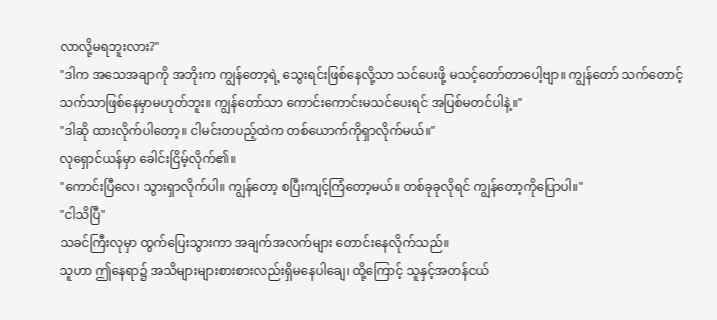လာလို့မရဘူးလား?"
"ဒါက အသေအချာကို အဘိုးက ကျွန်တော့ရဲ့ သွေးရင်းဖြစ်နေလို့သာ သင်ပေးဖို့ မသင့်တော်တာပေါ့ဗျာ။ ကျွန်တော် သက်တောင့်သက်သာဖြစ်နေမှာမဟုတ်ဘူး။ ကျွန်တော်သာ ကောင်းကောင်းမသင်ပေးရင် အပြစ်မတင်ပါနဲ့။"
"ဒါဆို ထားလိုက်ပါတော့။ ငါမင်းတပည့်ထဲက တစ်ယောက်ကိုရှာလိုက်မယ်။"
လုရှောင်ယန်မှာ ခေါင်းငြိမ့်လိုက်၏။
"ကောင်းပြီလေ၊ သွားရှာလိုက်ပါ။ ကျွန်တော့ စပြီးကျင့်ကြံတော့မယ်။ တစ်ခုခုလိုရင် ကျွန်တော့ကိုပြောပါ။"
"ငါသိပြီ"
သခင်ကြီးလုမှာ ထွက်ပြေးသွားကာ အချက်အလက်များ တောင်းနေလိုက်သည်။
သူဟာ ဤနေရာ၌ အသိများများစားစားလည်းရှိမနေပါချေ၊ ထို့ကြောင့် သူနှင့်အတန်ငယ်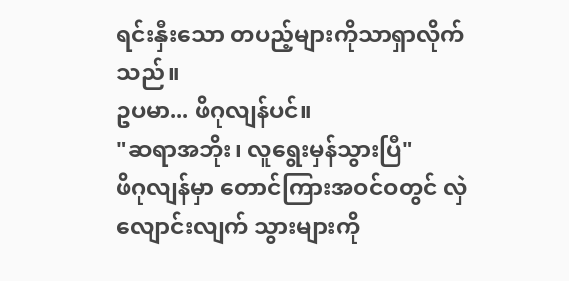ရင်းနှီးသော တပည့်များကိုသာရှာလိုက်သည်။
ဥပမာ... ဖိဂုလျန်ပင်။
"ဆရာအဘိုး၊ လူရွေးမှန်သွားပြီ"
ဖိဂုလျန်မှာ တောင်ကြားအဝင်ဝတွင် လှဲလျောင်းလျက် သွားများကို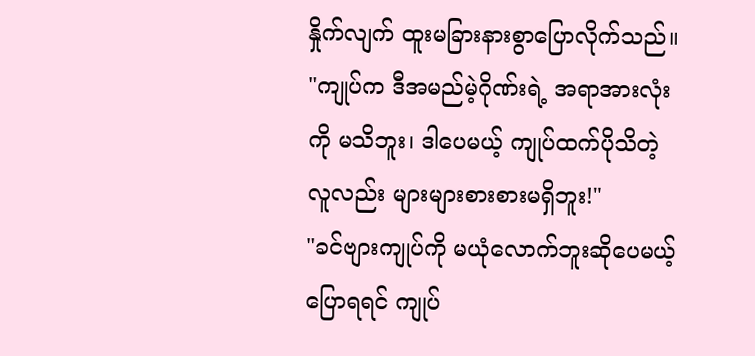နှိုက်လျက် ထူးမခြားနားစွာပြောလိုက်သည်။
"ကျုပ်က ဒီအမည်မဲ့ဂိုဏ်းရဲ့ အရာအားလုံးကို မသိဘူး၊ ဒါပေမယ့် ကျုပ်ထက်ပိုသိတဲ့ လူလည်း များများစားစားမရှိဘူး!"
"ခင်ဗျားကျုပ်ကို မယုံလောက်ဘူးဆိုပေမယ့် ပြောရရင် ကျုပ်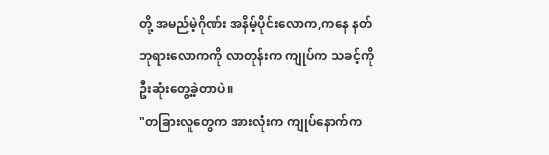တို့ အမည်မဲ့ဂိုဏ်း အနိမ့်ပိုင်းလောက,ကနေ နတ်ဘုရားလောကကို လာတုန်းက ကျုပ်က သခင့်ကို ဦးဆုံးတွေ့ခဲ့တာပဲ။
"တခြားလူတွေက အားလုံးက ကျုပ်နောက်က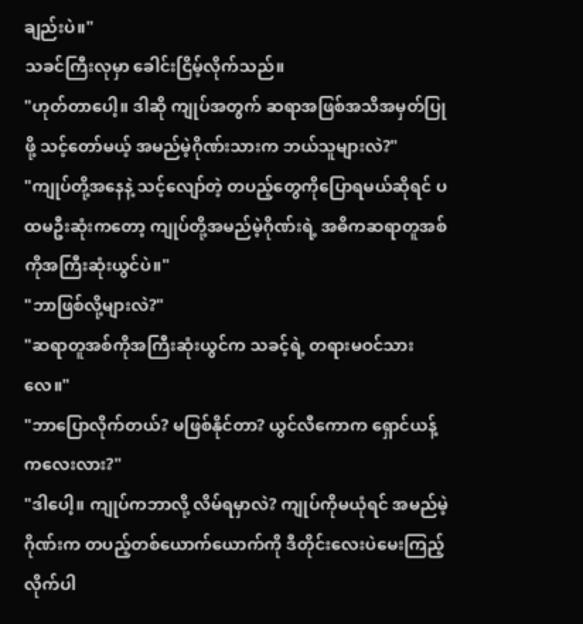ချည်းပဲ။"
သခင်ကြီးလုမှာ ခေါင်းငြိမ့်လိုက်သည်။
"ဟုတ်တာပေါ့။ ဒါဆို ကျုပ်အတွက် ဆရာအဖြစ်အသိအမှတ်ပြုဖို့ သင့်တော်မယ့် အမည်မဲ့ဂိုဏ်းသားက ဘယ်သူများလဲ?"
"ကျုပ်တို့အနေနဲ့ သင့်လျော်တဲ့ တပည့်တွေကိုပြောရမယ်ဆိုရင် ပထမဦးဆုံးကတော့ ကျုပ်တို့အမည်မဲ့ဂိုဏ်းရဲ့ အဓိကဆရာတူအစ်ကိုအကြီးဆုံးယွင်ပဲ။"
"ဘာဖြစ်လို့များလဲ?"
"ဆရာတူအစ်ကိုအကြီးဆုံးယွင်က သခင့်ရဲ့ တရားမဝင်သားလေ။"
"ဘာပြောလိုက်တယ်? မဖြစ်နိုင်တာ? ယွင်လီကောက ရှောင်ယန့်ကလေးလား?"
"ဒါပေါ့။ ကျုပ်ကဘာလို့ လိမ်ရမှာလဲ? ကျုပ်ကိုမယုံရင် အမည်မဲ့ဂိုဏ်းက တပည့်တစ်ယောက်ယောက်ကို ဒီတိုင်းလေးပဲမေးကြည့်လိုက်ပါ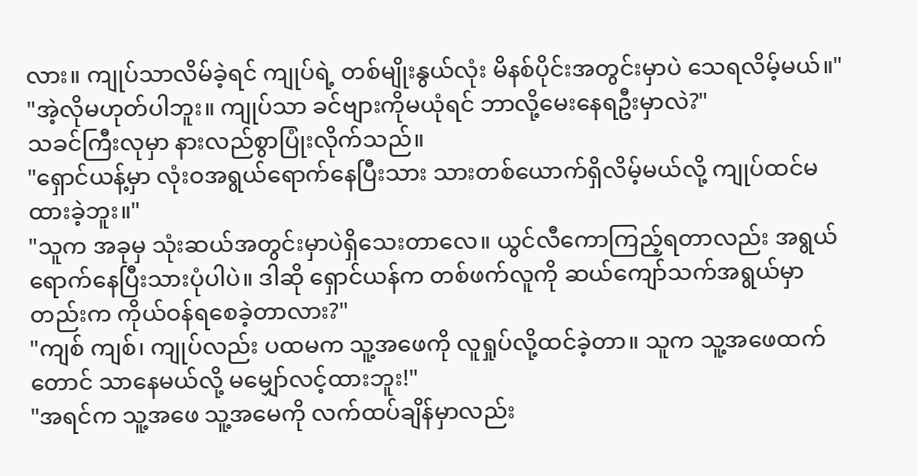လား။ ကျုပ်သာလိမ်ခဲ့ရင် ကျုပ်ရဲ့ တစ်မျိုးနွယ်လုံး မိနစ်ပိုင်းအတွင်းမှာပဲ သေရလိမ့်မယ်။"
"အဲ့လိုမဟုတ်ပါဘူး။ ကျုပ်သာ ခင်ဗျားကိုမယုံရင် ဘာလို့မေးနေရဦးမှာလဲ?"
သခင်ကြီးလုမှာ နားလည်စွာပြုံးလိုက်သည်။
"ရှောင်ယန့်မှာ လုံးဝအရွယ်ရောက်နေပြီးသား သားတစ်ယောက်ရှိလိမ့်မယ်လို့ ကျုပ်ထင်မထားခဲ့ဘူး။"
"သူက အခုမှ သုံးဆယ်အတွင်းမှာပဲရှိသေးတာလေ။ ယွင်လီကောကြည့်ရတာလည်း အရွယ်ရောက်နေပြီးသားပုံပါပဲ။ ဒါဆို ရှောင်ယန်က တစ်ဖက်လူကို ဆယ်ကျော်သက်အရွယ်မှာတည်းက ကိုယ်ဝန်ရစေခဲ့တာလား?"
"ကျစ် ကျစ်၊ ကျုပ်လည်း ပထမက သူ့အဖေကို လူရှုပ်လို့ထင်ခဲ့တာ။ သူက သူ့အဖေထက်တောင် သာနေမယ်လို့ မမျှော်လင့်ထားဘူး!"
"အရင်က သူ့အဖေ သူ့အမေကို လက်ထပ်ချိန်မှာလည်း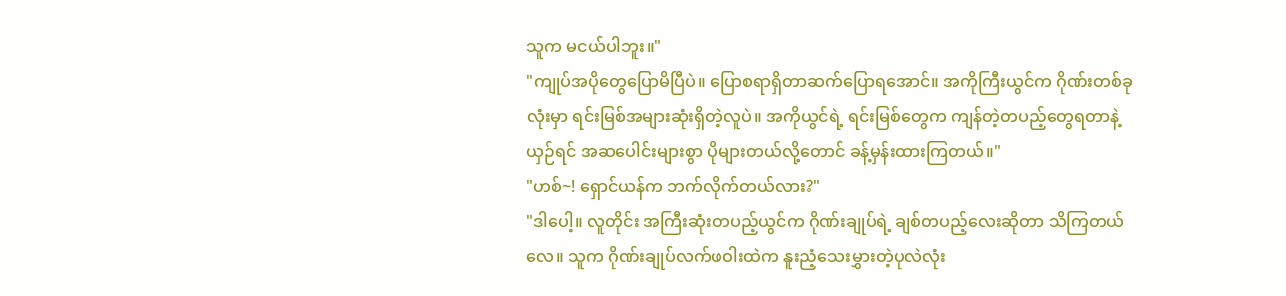သူက မငယ်ပါဘူး။"
"ကျုပ်အပိုတွေပြောမိပြီပဲ။ ပြောစရာရှိတာဆက်ပြောရအောင်။ အကိုကြီးယွင်က ဂိုဏ်းတစ်ခုလုံးမှာ ရင်းမြစ်အများဆုံးရှိတဲ့လူပဲ။ အကိုယွင်ရဲ့ ရင်းမြစ်တွေက ကျန်တဲ့တပည့်တွေရတာနဲ့ ယှဉ်ရင် အဆပေါင်းများစွာ ပိုများတယ်လို့တောင် ခန့်မှန်းထားကြတယ်။"
"ဟစ်~! ရှောင်ယန်က ဘက်လိုက်တယ်လား?"
"ဒါပေါ့။ လူတိုင်း အကြီးဆုံးတပည့်ယွင်က ဂိုဏ်းချုပ်ရဲ့ ချစ်တပည့်လေးဆိုတာ သိကြတယ်လေ။ သူက ဂိုဏ်းချုပ်လက်ဖဝါးထဲက နူးညံ့သေးမွှားတဲ့ပုလဲလုံး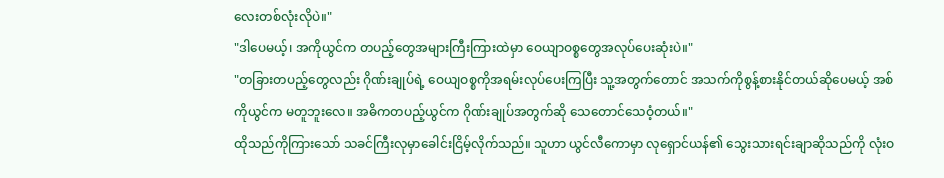လေးတစ်လုံးလိုပဲ။"
"ဒါပေမယ့်၊ အကိုယွင်က တပည့်တွေအများကြီးကြားထဲမှာ ဝေယျာဝစ္စတွေအလုပ်ပေးဆုံးပဲ။"
"တခြားတပည့်တွေလည်း ဂိုဏ်းချုပ်ရဲ့ ဝေယျဝစ္စကိုအရမ်းလုပ်ပေးကြပြီး သူ့အတွက်တောင် အသက်ကိုစွန့်စားနိုင်တယ်ဆိုပေမယ့် အစ်ကိုယွင်က မတူဘူးလေ။ အဓိကတပည့်ယွင်က ဂိုဏ်းချုပ်အတွက်ဆို သေတောင်သေဝံ့တယ်။"
ထိုသည်ကိုကြားသော် သခင်ကြီးလုမှာခေါင်းငြိမ့်လိုက်သည်။ သူဟာ ယွင်လီကောမှာ လုရှောင်ယန်၏ သွေးသားရင်းချာဆိုသည်ကို လုံးဝ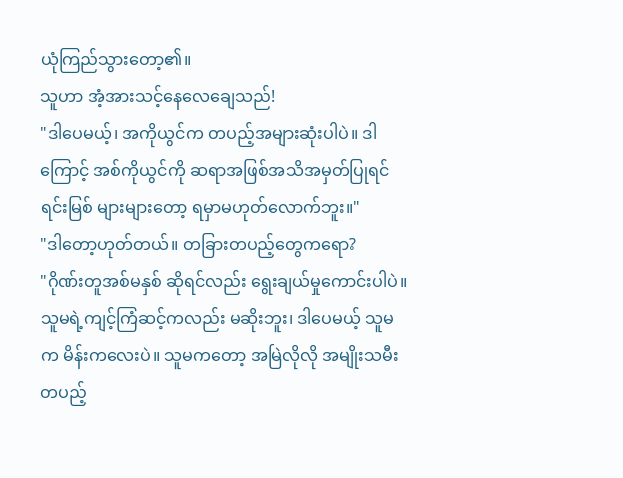ယုံကြည်သွားတော့၏။
သူဟာ အံ့အားသင့်နေလေချေသည်!
"ဒါပေမယ့်၊ အကိုယွင်က တပည့်အများဆုံးပါပဲ။ ဒါကြောင့် အစ်ကိုယွင်ကို ဆရာအဖြစ်အသိအမှတ်ပြုရင် ရင်းမြစ် များများတော့ ရမှာမဟုတ်လောက်ဘူး။"
"ဒါတော့ဟုတ်တယ်။ တခြားတပည့်တွေကရော?
"ဂိုဏ်းတူအစ်မနှစ် ဆိုရင်လည်း ရွေးချယ်မှုကောင်းပါပဲ။ သူမရဲ့ကျင့်ကြံဆင့်ကလည်း မဆိုးဘူး၊ ဒါပေမယ့် သူမက မိန်းကလေးပဲ။ သူမကတော့ အမြဲလိုလို အမျိုးသမီးတပည့်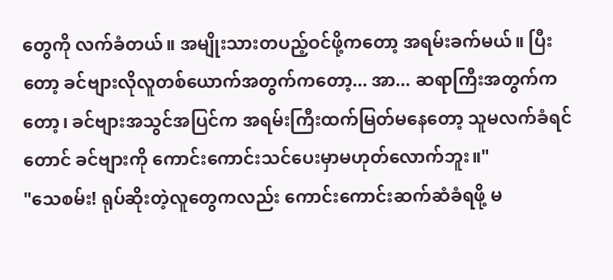တွေကို လက်ခံတယ်။ အမျိုးသားတပည့်ဝင်ဖို့ကတော့ အရမ်းခက်မယ်။ ပြီးတော့ ခင်ဗျားလိုလူတစ်ယောက်အတွက်ကတော့... အာ... ဆရာကြီးအတွက်ကတော့၊ ခင်ဗျားအသွင်အပြင်က အရမ်းကြီးထက်မြတ်မနေတော့ သူမလက်ခံရင်တောင် ခင်ဗျားကို ကောင်းကောင်းသင်ပေးမှာမဟုတ်လောက်ဘူး။"
"သေစမ်း! ရုပ်ဆိုးတဲ့လူတွေကလည်း ကောင်းကောင်းဆက်ဆံခံရဖို့ မ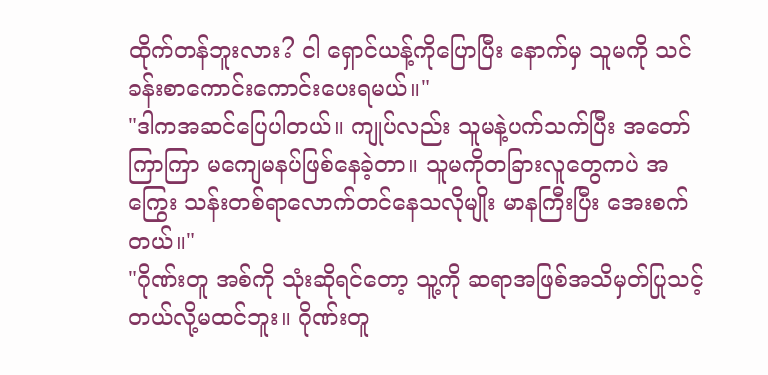ထိုက်တန်ဘူးလား? ငါ ရှောင်ယန့်ကိုပြောပြီး နောက်မှ သူမကို သင်ခန်းစာကောင်းကောင်းပေးရမယ်။"
"ဒါကအဆင်ပြေပါတယ်။ ကျုပ်လည်း သူမနဲ့ပက်သက်ပြီး အတော်ကြာကြာ မကျေမနပ်ဖြစ်နေခဲ့တာ။ သူမကိုတခြားလူတွေကပဲ အကြွေး သန်းတစ်ရာလောက်တင်နေသလိုမျိုး မာနကြီးပြီး အေးစက်တယ်။"
"ဂိုဏ်းတူ အစ်ကို သုံးဆိုရင်တော့ သူ့ကို ဆရာအဖြစ်အသိမှတ်ပြုသင့်တယ်လို့မထင်ဘူး။ ဂိုဏ်းတူ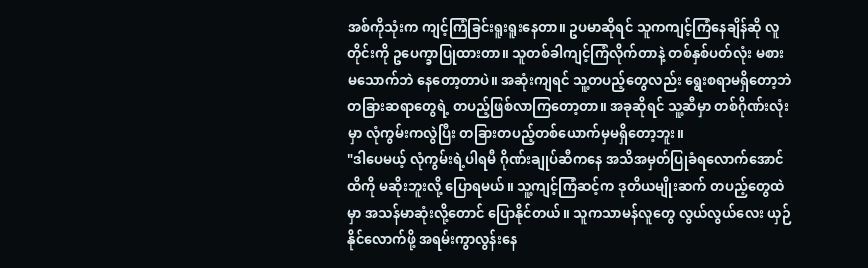အစ်ကိုသုံးက ကျင့်ကြံခြင်းရူးရူးနေတာ။ ဥပမာဆိုရင် သူကကျင့်ကြံနေချိန်ဆို လူတိုင်းကို ဥပေက္ခာပြုထားတာ။ သူတစ်ခါကျင့်ကြံလိုက်တာနဲ့ တစ်နှစ်ပတ်လုံး မစားမသောက်ဘဲ နေတော့တာပဲ။ အဆုံးကျရင် သူ့တပည့်တွေလည်း ရွေးစရာမရှိတော့ဘဲ တခြားဆရာတွေရဲ့ တပည့်ဖြစ်လာကြတော့တာ။ အခုဆိုရင် သူ့ဆီမှာ တစ်ဂိုဏ်းလုံးမှာ လုံကွမ်းကလွဲပြီး တခြားတပည့်တစ်ယောက်မှမရှိတော့ဘူး။
"ဒါပေမယ့် လုံကွမ်းရဲ့ပါရမီ ဂိုဏ်းချုပ်ဆီကနေ အသိအမှတ်ပြုခံရလောက်အောင်ထိကို မဆိုးဘူးလို့ ပြောရမယ်။ သူ့ကျင့်ကြံဆင့်က ဒုတိယမျိုးဆက် တပည့်တွေထဲမှာ အသန်မာဆုံးလို့တောင် ပြောနိုင်တယ်။ သူကသာမန်လူတွေ လွယ်လွယ်လေး ယှဉ်နိုင်လောက်ဖို့ အရမ်းကွာလွန်းနေ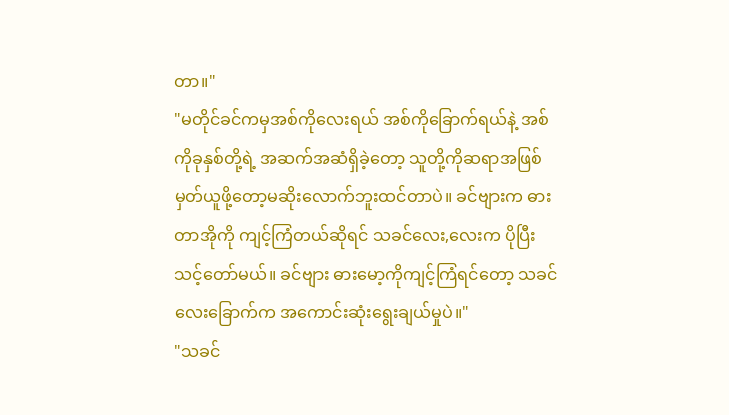တာ။"
"မတိုင်ခင်ကမှအစ်ကိုလေးရယ် အစ်ကိုခြောက်ရယ်နဲ့ အစ်ကိုခုနှစ်တို့ရဲ့ အဆက်အဆံရှိခဲ့တော့ သူတို့ကိုဆရာအဖြစ် မှတ်ယူဖို့တော့မဆိုးလောက်ဘူးထင်တာပဲ။ ခင်ဗျားက ဓားတာအိုကို ကျင့်ကြံတယ်ဆိုရင် သခင်လေး,လေးက ပိုပြီးသင့်တော်မယ်။ ခင်ဗျား ဓားမော့ကိုကျင့်ကြံရင်တော့ သခင်လေးခြောက်က အကောင်းဆုံးရွေးချယ်မှုပဲ။"
"သခင်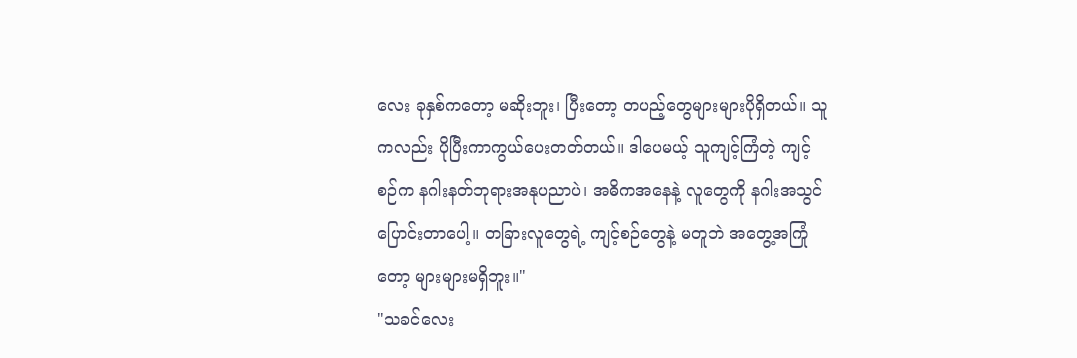လေး ခုနှစ်ကတော့ မဆိုးဘူး၊ ပြီးတော့ တပည့်တွေများများပိုရှိတယ်။ သူကလည်း ပိုပြီးကာကွယ်ပေးတတ်တယ်။ ဒါပေမယ့် သူကျင့်ကြံတဲ့ ကျင့်စဉ်က နဂါးနတ်ဘုရားအနုပညာပဲ၊ အဓိကအနေနဲ့ လူတွေကို နဂါးအသွင်ပြောင်းတာပေါ့။ တခြားလူတွေရဲ့ ကျင့်စဉ်တွေနဲ့ မတူဘဲ အတွေ့အကြုံတော့ များများမရှိဘူး။"
"သခင်လေး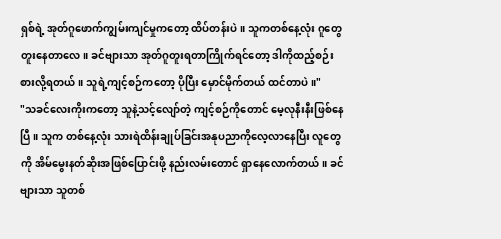ရှစ်ရဲ့ အုတ်ဂူဖောက်ကျွမ်းကျင်မှုကတော့ ထိပ်တန်းပဲ။ သူကတစ်နေ့လုံး ဂူတွေတူးနေတာလေ။ ခင်ဗျားသာ အုတ်ဂူတူးရတာကြိုက်ရင်တော့ ဒါကိုထည့်စဉ်းစားလို့ရတယ်။ သူရဲ့ကျင့်စဉ်ကတော့ ပိုပြီး မှောင်မိုက်တယ် ထင်တာပဲ။"
"သခင်လေးကိုးကတော့ သူနဲ့သင့်လျော်တဲ့ ကျင့်စဉ်ကိုတောင် မေ့လုနီးနီးဖြစ်နေပြီ။ သူက တစ်နေ့လုံး သားရဲထိန်းချုပ်ခြင်းအနုပညာကိုလေ့လာနေပြီး လူတွေကို အိမ်မွေးနတ်ဆိုးအဖြစ်ပြောင်းဖို့ နည်းလမ်းတောင် ရှာနေလောက်တယ်။ ခင်ဗျားသာ သူတစ်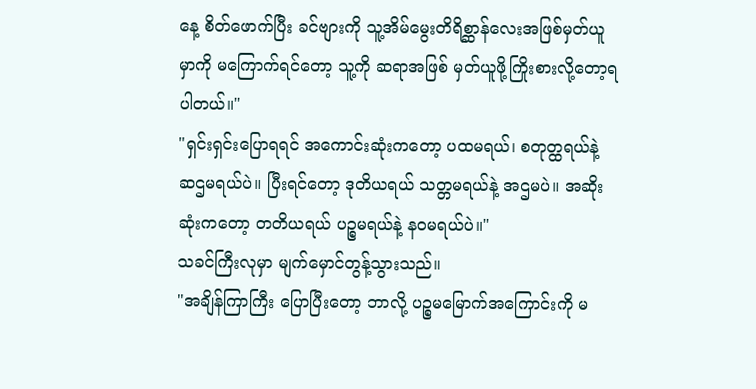နေ့ စိတ်ဖောက်ပြီး ခင်ဗျားကို သူ့အိမ်မွေးတိရိစ္ဆာန်လေးအဖြစ်မှတ်ယူမှာကို မကြောက်ရင်တော့ သူ့ကို ဆရာအဖြစ် မှတ်ယူဖို့ကြိုးစားလို့တော့ရပါတယ်။"
"ရှင်းရှင်းပြောရရင် အကောင်းဆုံးကတော့ ပထမရယ်၊ စတုတ္ထရယ်နဲ့ ဆဌမရယ်ပဲ။ ပြီးရင်တော့ ဒုတိယရယ် သတ္တမရယ်နဲ့ အဌမပဲ။ အဆိုးဆုံးကတော့ တတိယရယ် ပဉ္စမရယ်နဲ့ နဝမရယ်ပဲ။"
သခင်ကြီးလုမှာ မျက်မှောင်တွန့်သွားသည်။
"အချိန်ကြာကြီး ပြောပြီးတော့ ဘာလို့ ပဉ္စမမြောက်အကြောင်းကို မ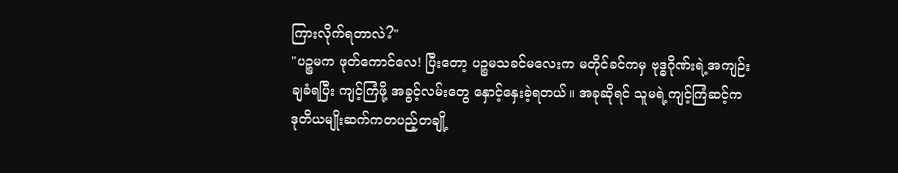ကြားလိုက်ရတာလဲ?"
"ပဉ္စမက ဖုတ်ကောင်လေ! ပြီးတော့ ပဉ္စမသခင်မလေးက မတိုင်ခင်ကမှ ဗုဒ္ဓဂိုဏ်းရဲ့အကျဉ်းချခံရပြီး ကျင့်ကြံဖို့ အခွင့်လမ်းတွေ နှောင့်နှေးခဲ့ရတယ်။ အခုဆိုရင် သူမရဲ့ကျင့်ကြံဆင့်က ဒုတိယမျိုးဆက်ကတပည့်တချို့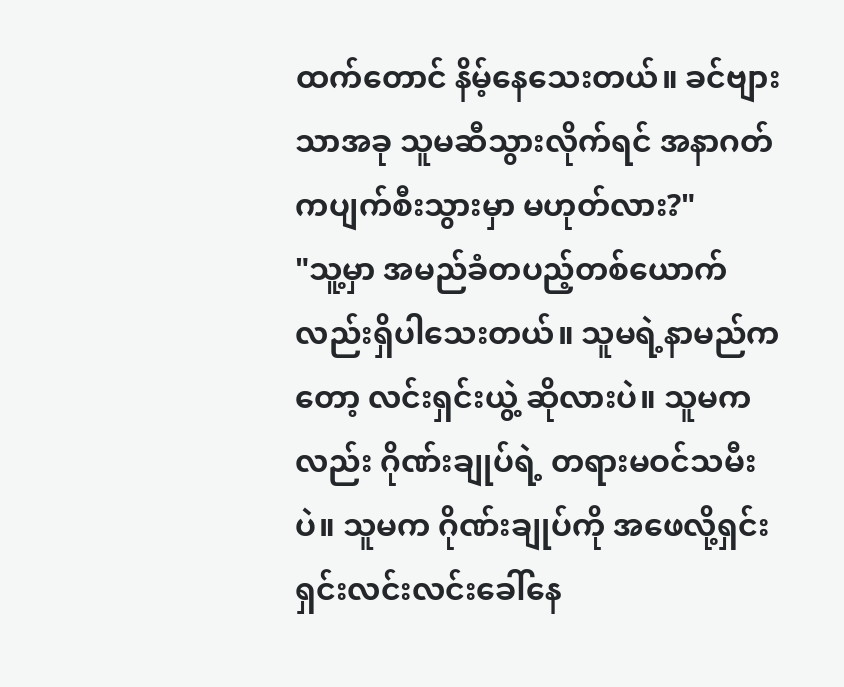ထက်တောင် နိမ့်နေသေးတယ်။ ခင်ဗျားသာအခု သူမဆီသွားလိုက်ရင် အနာဂတ်ကပျက်စီးသွားမှာ မဟုတ်လား?"
"သူ့မှာ အမည်ခံတပည့်တစ်ယောက်လည်းရှိပါသေးတယ်။ သူမရဲ့နာမည်ကတော့ လင်းရှင်းယွဲ့ ဆိုလားပဲ။ သူမကလည်း ဂိုဏ်းချုပ်ရဲ့ တရားမဝင်သမီးပဲ။ သူမက ဂိုဏ်းချုပ်ကို အဖေလို့ရှင်းရှင်းလင်းလင်းခေါ်နေ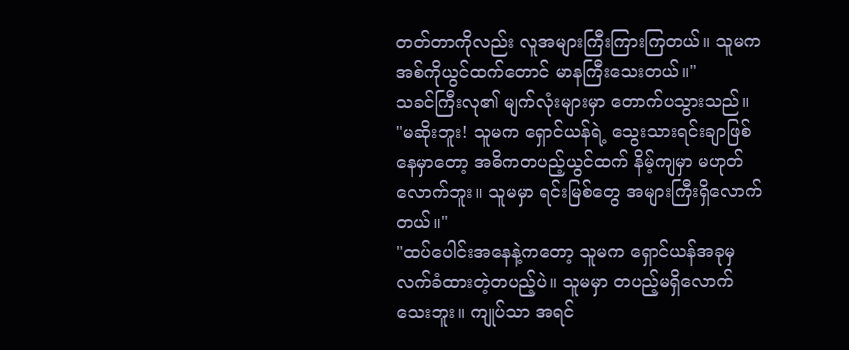တတ်တာကိုလည်း လူအများကြီးကြားကြတယ်။ သူမက အစ်ကိုယွင်ထက်တောင် မာနကြီးသေးတယ်။"
သခင်ကြီးလု၏ မျက်လုံးများမှာ တောက်ပသွားသည်။
"မဆိုးဘူး! သူမက ရှောင်ယန်ရဲ့ သွေးသားရင်းချာဖြစ်နေမှာတော့ အဓိကတပည့်ယွင်ထက် နိမ့်ကျမှာ မဟုတ်လောက်ဘူး။ သူမမှာ ရင်းမြစ်တွေ အများကြီးရှိလောက်တယ်။"
"ထပ်ပေါင်းအနေနဲ့ကတော့ သူမက ရှောင်ယန်အခုမှ လက်ခံထားတဲ့တပည့်ပဲ။ သူမမှာ တပည့်မရှိလောက်သေးဘူး။ ကျုပ်သာ အရင်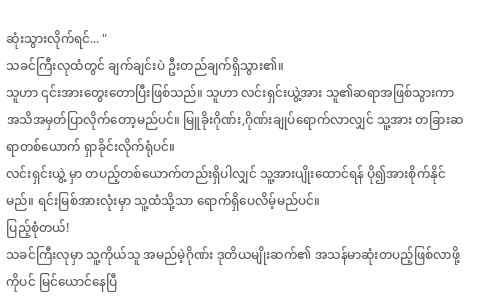ဆုံးသွားလိုက်ရင်... "
သခင်ကြီးလုထံတွင် ချက်ချင်းပဲ ဦးတည်ချက်ရှိသွား၏။
သူဟာ ၎င်းအားတွေးတောပြီးဖြစ်သည်။ သူဟာ လင်းရှင်းယွဲ့အား သူ၏ဆရာအဖြစ်သွားကာ အသိအမှတ်ပြာလိုက်တော့မည်ပင်။ မြူခိုးဂိုဏ်း,ဂိုဏ်းချုပ်ရောက်လာလျှင် သူ့အား တခြားဆရာတစ်ယောက် ရှာခိုင်းလိုက်ရုံပင်။
လင်းရှင်းယွဲ့ မှာ တပည့်တစ်ယောက်တည်းရှိပါလျှင် သူ့အားပျိုးထောင်ရန် ပို၍အားစိုက်နိုင်မည်။ ရင်းမြစ်အားလုံးမှာ သူ့ထံသို့သာ ရောက်ရှိပေလိမ့်မည်ပင်။
ပြည့်စုံတယ်!
သခင်ကြီးလုမှာ သူ့ကိုယ်သူ အမည်မဲ့ဂိုဏ်း ဒုတိယမျိုးဆက်၏ အသန်မာဆုံးတပည့်ဖြစ်လာဖို့ကိုပင် မြင်ယောင်နေပြီ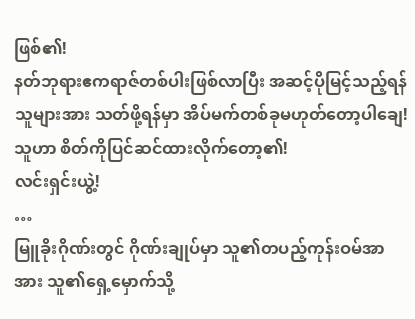ဖြစ်၏!
နတ်ဘုရားဧကရာဇ်တစ်ပါးဖြစ်လာပြီး အဆင့်ပိုမြင့်သည့်ရန်သူများအား သတ်ဖို့ရန်မှာ အိပ်မက်တစ်ခုမဟုတ်တော့ပါချေ!
သူဟာ စိတ်ကိုပြင်ဆင်ထားလိုက်တော့၏!
လင်းရှင်းယွဲ့!
…
မြူခိုးဂိုဏ်းတွင် ဂိုဏ်းချုပ်မှာ သူ၏တပည့်ကုန်းဝမ်အာအား သူ၏ရှေ့မှောက်သို့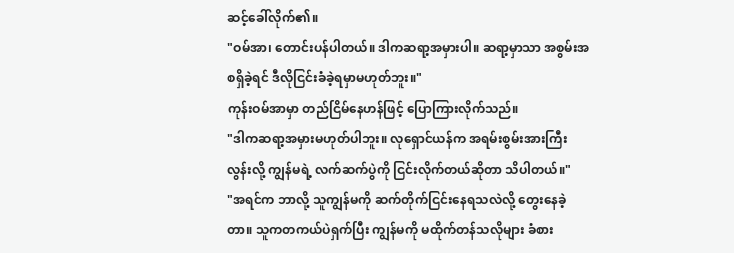ဆင့်ခေါ်လိုက်၏။
"ဝမ်အာ၊ တောင်းပန်ပါတယ်။ ဒါကဆရာ့အမှားပါ။ ဆရာ့မှာသာ အစွမ်းအစရှိခဲ့ရင် ဒီလိုငြင်းခံခဲ့ရမှာမဟုတ်ဘူး။"
ကုန်းဝမ်အာမှာ တည်ငြိမ်နေဟန်ဖြင့် ပြောကြားလိုက်သည်။
"ဒါကဆရာ့အမှားမဟုတ်ပါဘူး။ လုရှောင်ယန်က အရမ်းစွမ်းအားကြီးလွန်းလို့ ကျွန်မရဲ့ လက်ဆက်ပွဲကို ငြင်းလိုက်တယ်ဆိုတာ သိပါတယ်။"
"အရင်က ဘာလို့ သူကျွန်မကို ဆက်တိုက်ငြင်းနေရသလဲလို့ တွေးနေခဲ့တာ။ သူကတကယ်ပဲရှက်ပြီး ကျွန်မကို မထိုက်တန်သလိုများ ခံစား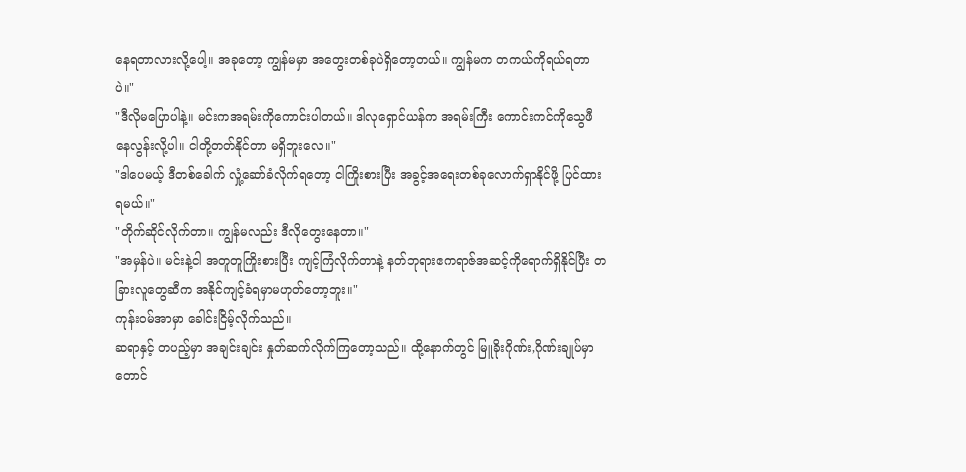နေရတာလားလို့ပေါ့။ အခုတော့ ကျွန်မမှာ အတွေးတစ်ခုပဲရှိတော့တယ်။ ကျွန်မက တကယ်ကိုရယ်ရတာပဲ။"
"ဒီလိုမပြောပါနဲ့။ မင်းကအရမ်းကိုကောင်းပါတယ်။ ဒါလုရှောင်ယန်က အရမ်းကြီး ကောင်းကင်ကိုသွေဖီနေလွန်းလို့ပါ။ ငါတို့တတ်နိုင်တာ မရှိဘူးလေ။"
"ဒါပေမယ့် ဒီတစ်ခေါက် လှုံ့ဆော်ခံလိုက်ရတော့ ငါကြိုးစားပြီး အခွင့်အရေးတစ်ခုလောက်ရှာနိုင်ဖို့ ပြင်ထားရမယ်။"
"တိုက်ဆိုင်လိုက်တာ။ ကျွန်မလည်း ဒီလိုတွေးနေတာ။"
"အမှန်ပဲ။ မင်းနဲ့ငါ အတူတူကြိုးစားပြီး ကျင့်ကြံလိုက်တာနဲ့ နတ်ဘုရားဧကရာဇ်အဆင့်ကိုရောက်ရှိနိုင်ပြီး တခြားလူတွေဆီက အနိုင်ကျင့်ခံရမှာမဟုတ်တော့ဘူး။"
ကုန်းဝမ်အာမှာ ခေါင်းငြိမ့်လိုက်သည်။
ဆရာနှင့် တပည့်မှာ အချင်းချင်း နှုတ်ဆက်လိုက်ကြတော့သည်။ ထို့နောက်တွင် မြူခိုးဂိုဏ်း,ဂိုဏ်းချုပ်မှာ တောင်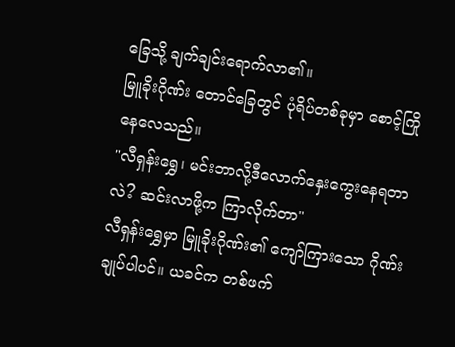ခြေသို့ ချက်ချင်းရောက်လာ၏။
မြူခိုးဂိုဏ်း တောင်ခြေတွင် ပုံရိပ်တစ်ခုမှာ စောင့်ကြိုနေလေသည်။
"လီရှန်းရွှေ၊ မင်းဘာလို့ဒီလောက်နှေးကွေးနေရတာလဲ? ဆင်းလာဖို့က ကြာလိုက်တာ"
လီရှန်းရွှေမှာ မြူခိုးဂိုဏ်း၏ ကျော်ကြားသော ဂိုဏ်းချုပ်ပါပင်။ ယခင်က တစ်ဖက်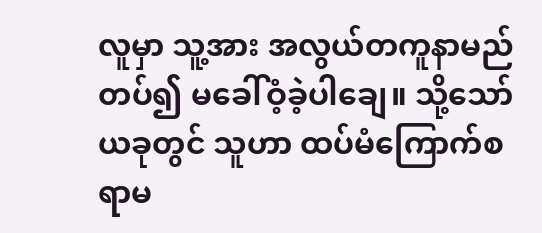လူမှာ သူ့အား အလွယ်တကူနာမည်တပ်၍ မခေါ်ဝံ့ခဲ့ပါချေ။ သို့သော် ယခုတွင် သူဟာ ထပ်မံကြောက်စရာမ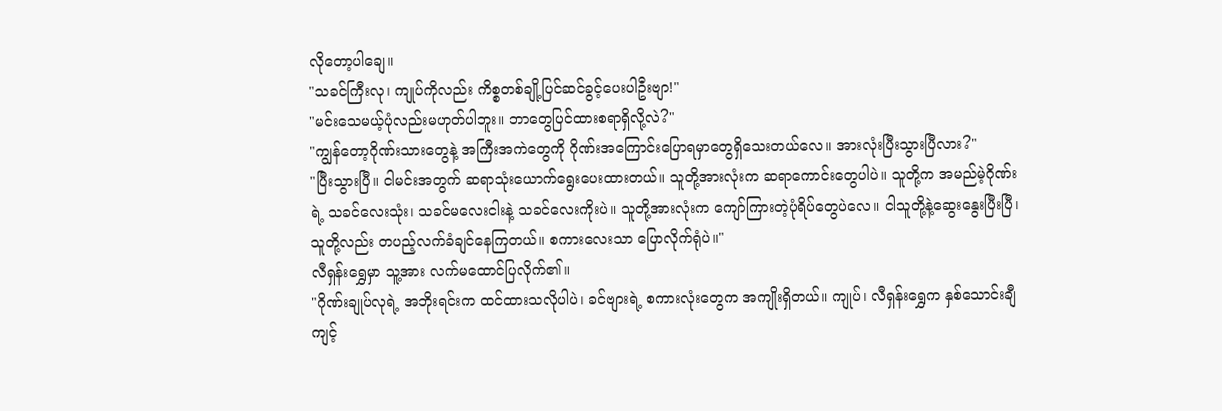လိုတော့ပါချေ။
"သခင်ကြီးလု၊ ကျုပ်ကိုလည်း ကိစ္စတစ်ချို့ပြင်ဆင်ခွင့်ပေးပါဦးဗျာ!"
"မင်းသေမယ့်ပုံလည်းမဟုတ်ပါဘူး။ ဘာတွေပြင်ထားစရာရှိလို့လဲ?"
"ကျွန်တော့ဂိုဏ်းသားတွေနဲ့ အကြီးအကဲတွေကို ဂိုဏ်းအကြောင်းပြောရမှာတွေရှိသေးတယ်လေ။ အားလုံးပြီးသွားပြီလား?"
"ပြီးသွားပြီ။ ငါမင်းအတွက် ဆရာသုံးယောက်ရွေးပေးထားတယ်။ သူတို့အားလုံးက ဆရာကောင်းတွေပါပဲ။ သူတို့က အမည်မဲ့ဂိုဏ်းရဲ့ သခင်လေးသုံး၊ သခင်မလေးငါးနဲ့ သခင်လေးကိုးပဲ။ သူတို့အားလုံးက ကျော်ကြားတဲ့ပုံရိပ်တွေပဲလေ။ ငါသူတို့နဲ့ဆွေးနွေးပြီးပြီ၊ သူတို့လည်း တပည့်လက်ခံချင်နေကြတယ်။ စကားလေးသာ ပြောလိုက်ရုံပဲ။"
လီရှန်းရွှေမှာ သူ့အား လက်မထောင်ပြလိုက်၏။
"ဂိုဏ်းချုပ်လုရဲ့ အဘိုးရင်းက ထင်ထားသလိုပါပဲ၊ ခင်ဗျားရဲ့ စကားလုံးတွေက အကျိုးရှိတယ်။ ကျုပ်၊ လီရှန်းရွှေက နှစ်သောင်းချီကျင့်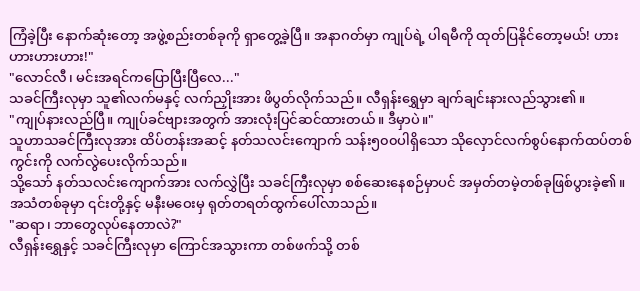ကြံခဲ့ပြီး နောက်ဆုံးတော့ အဖွဲ့စည်းတစ်ခုကို ရှာတွေ့ခဲ့ပြီ။ အနာဂတ်မှာ ကျုပ်ရဲ့ ပါရမီကို ထုတ်ပြနိုင်တော့မယ်! ဟားဟားဟားဟား!"
"လောင်လီ၊ မင်းအရင်ကပြောပြီးပြီလေ..."
သခင်ကြီးလုမှာ သူ၏လက်မနှင့် လက်ညှိုးအား ဖိပွတ်လိုက်သည်။ လီရှန်းရွှေမှာ ချက်ချင်းနားလည်သွား၏။
"ကျုပ်နားလည်ပြီ။ ကျုပ်ခင်ဗျားအတွက် အားလုံးပြင်ဆင်ထားတယ်။ ဒီမှာပဲ။"
သူဟာသခင်ကြီးလုအား ထိပ်တန်းအဆင့် နတ်သလင်းကျောက် သန်း၅၀၀ပါရှိသော သိုလှောင်လက်စွပ်နောက်ထပ်တစ်ကွင်းကို လက်လွဲပေးလိုက်သည်။
သို့သော် နတ်သလင်းကျောက်အား လက်လွှဲပြီး သခင်ကြီးလုမှာ စစ်ဆေးနေစဉ်မှာပင် အမှတ်တမဲ့တစ်ခုဖြစ်ပွားခဲ့၏။
အသံတစ်ခုမှာ ၎င်းတို့နှင့် မနီးမဝေးမှ ရုတ်တရတ်ထွက်ပေါ်လာသည်။
"ဆရာ၊ ဘာတွေလုပ်နေတာလဲ?"
လီရှန်းရွှေနှင့် သခင်ကြီးလုမှာ ကြောင်အသွားကာ တစ်ဖက်သို့ တစ်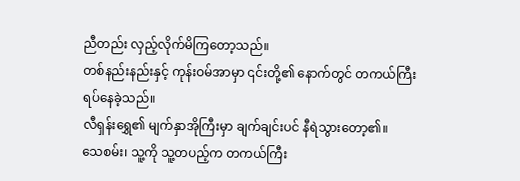ညီတည်း လှည့်လိုက်မိကြတော့သည်။
တစ်နည်းနည်းနှင့် ကုန်းဝမ်အာမှာ ၎င်းတို့၏ နောက်တွင် တကယ်ကြီး ရပ်နေခဲ့သည်။
လီရှန်းရွှေ၏ မျက်နှာအိုကြီးမှာ ချက်ချင်းပင် နီရဲသွားတော့၏။
သေစမ်း၊ သူ့ကို သူ့တပည့်က တကယ်ကြီး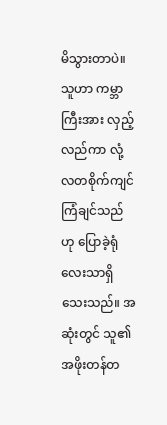မိသွားတာပဲ။
သူဟာ ကမ္ဘာကြီးအား လှည့်လည်ကာ လုံ့လတစိုက်ကျင်ကြံချင်သည်ဟု ပြောခဲ့ရုံလေးသာရှိသေးသည်။ အဆုံးတွင် သူ၏အဖိုးတန်တ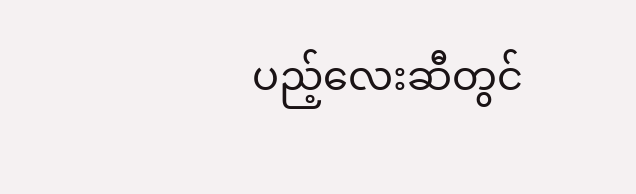ပည့်လေးဆီတွင်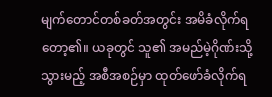မျက်တောင်တစ်ခတ်အတွင်း အမိခံလိုက်ရတော့၏။ ယခုတွင် သူ၏ အမည်မဲ့ဂိုဏ်းသို့ သွားမည့် အစီအစဉ်မှာ ထုတ်ဖော်ခံလိုက်ရ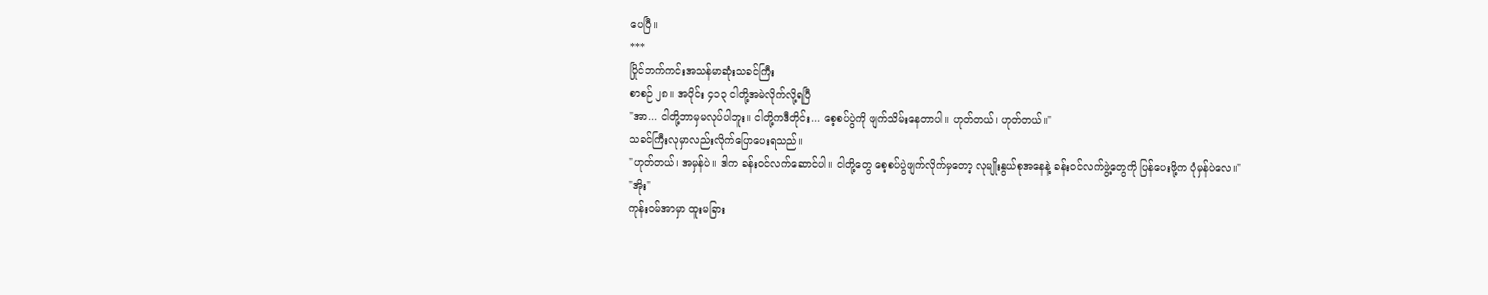ပေပြီ။
***
ပြိုင်ဘက်ကင်းအသန်မာဆုံးသခင်ကြီး
စာစဉ် ၂၈။ အပိုင်း ၄၁၃ ငါတို့အမဲလိုက်လို့ရပြီ
"အာ... ငါတို့ဘာမှမလုပ်ပါဘူး။ ငါတို့ကဒီတိုင်း... စေ့စပ်ပွဲကို ဖျက်သိမ်းနေတာပါ။ ဟုတ်တယ်၊ ဟုတ်တယ်။"
သခင်ကြီးလုမှာလည်းလိုက်ပြောပေးရသည်။
"ဟုတ်တယ်၊ အမှန်ပဲ။ ဒါက ခန်းဝင်လက်ဆောင်ပါ။ ငါတို့တွေ စေ့စပ်ပွဲဖျက်လိုက်မှတော့ လုမျိုးနွယ်စုအနေနဲ့ ခန်းဝင်လက်ဖွဲ့တွေကို ပြန်ပေးဖို့က ပုံမှန်ပဲလေ။"
"အိုး"
ကုန်းဝမ်အာမှာ ထူးမခြား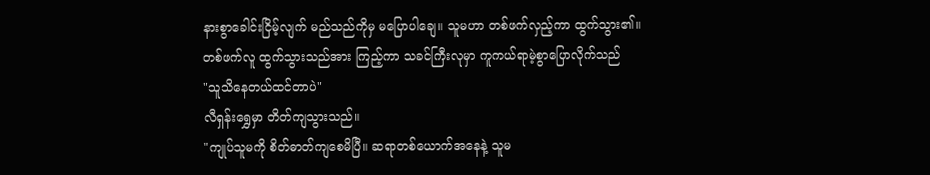နားစွာခေါင်းငြိမ့်လျက် မည်သည်ကိုမှ မပြောပါချေ။ သူမဟာ တစ်ဖက်လှည့်ကာ ထွက်သွား၏။
တစ်ဖက်လူ ထွက်သွားသည်အား ကြည့်ကာ သခင်ကြီးလုမှာ ကူကယ်ရာမဲ့စွာပြောလိုက်သည်
"သူသိနေတယ်ထင်တာပဲ"
လီရှန်းရွှေမှာ တိတ်ကျသွားသည်။
"ကျုပ်သူမကို စိတ်ဓာတ်ကျစေမိပြီ။ ဆရာတစ်ယောက်အနေနဲ့ သူမ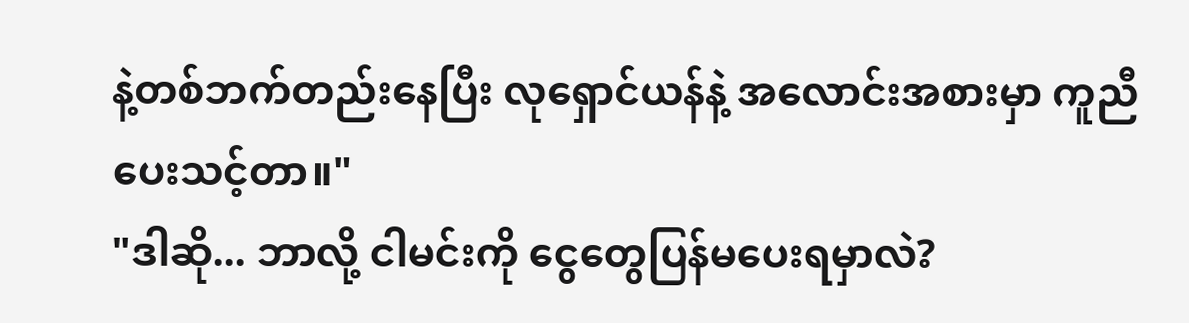နဲ့တစ်ဘက်တည်းနေပြီး လုရှောင်ယန်နဲ့ အလောင်းအစားမှာ ကူညီပေးသင့်တာ။"
"ဒါဆို... ဘာလို့ ငါမင်းကို ငွေတွေပြန်မပေးရမှာလဲ?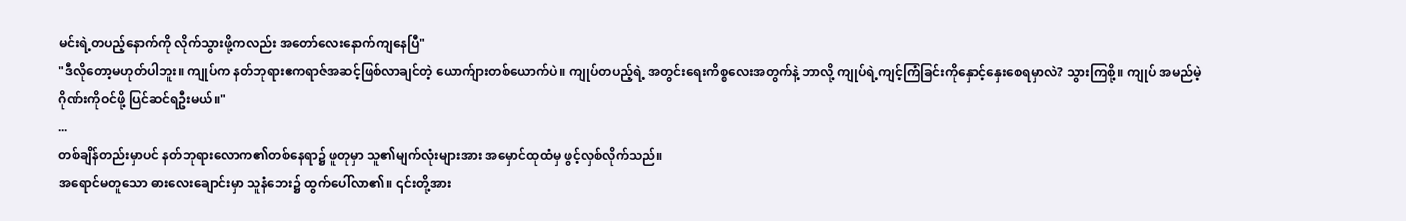မင်းရဲ့တပည့်နောက်ကို လိုက်သွားဖို့ကလည်း အတော်လေးနောက်ကျနေပြီ"
"ဒီလိုတော့မဟုတ်ပါဘူး။ ကျုပ်က နတ်ဘုရားဧကရာဇ်အဆင့်ဖြစ်လာချင်တဲ့ ယောက်ျားတစ်ယောက်ပဲ။ ကျုပ်တပည့်ရဲ့ အတွင်းရေးကိစ္စလေးအတွက်နဲ့ ဘာလို့ ကျုပ်ရဲ့ကျင့်ကြံခြင်းကိုနှောင့်နှေးစေရမှာလဲ? သွားကြစို့။ ကျုပ် အမည်မဲ့ဂိုဏ်းကိုဝင်ဖို့ ပြင်ဆင်ရဦးမယ်။"
...
တစ်ချိန်တည်းမှာပင် နတ်ဘုရားလောက၏တစ်နေရာ၌ ဖူတုမှာ သူ၏မျက်လုံးများအား အမှောင်ထုထံမှ ဖွင့်လှစ်လိုက်သည်။
အရောင်မတူသော ဓားလေးချောင်းမှာ သူနံဘေး၌ ထွက်ပေါ်လာ၏။ ၎င်းတို့အား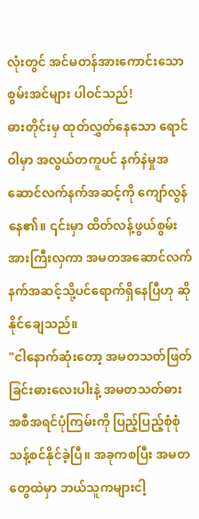လုံးတွင် အင်မတန်အားကောင်းသော စွမ်းအင်များ ပါဝင်သည်!
ဓားတိုင်းမှ ထုတ်လွှတ်နေသော ရောင်ဝါမှာ အလွယ်တကူပင် နက်နဲမှုအဆောင်လက်နက်အဆင့်ကို ကျော်လွန်နေ၏။ ၎င်းမှာ ထိတ်လန့်ဖွယ်စွမ်းအားကြီးလှကာ အမတအဆောင်လက်နက်အဆင့်သို့ပင်ရောက်ရှိနေပြီဟု ဆိုနိုင်ချေသည်။
"ငါနောက်ဆုံးတော့ အမတသတ်ဖြတ်ခြင်းဓားလေးပါးနဲ့ အမတသတ်ဓားအစီအရင်ပုံကြမ်းကို ပြည့်ပြည့်စုံစုံ သန့်စင်နိုင်ခဲ့ပြီ။ အခုကစပြီး အမတတွေထဲမှာ ဘယ်သူကများငါ့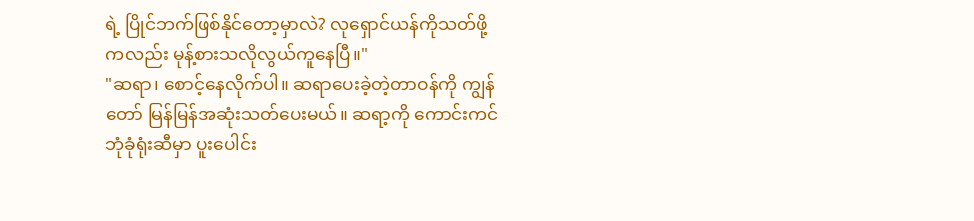ရဲ့ ပြိုင်ဘက်ဖြစ်နိုင်တော့မှာလဲ? လုရှောင်ယန်ကိုသတ်ဖို့ကလည်း မုန့်စားသလိုလွယ်ကူနေပြီ။"
"ဆရာ၊ စောင့်နေလိုက်ပါ။ ဆရာပေးခဲ့တဲ့တာဝန်ကို ကျွန်တော် မြန်မြန်အဆုံးသတ်ပေးမယ်။ ဆရာ့ကို ကောင်းကင်ဘုံခုံရုံးဆီမှာ ပူးပေါင်း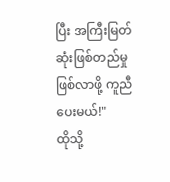ပြီး အကြီးမြတ်ဆုံးဖြစ်တည်မှုဖြစ်လာဖို့ ကူညီပေးမယ်!"
ထိုသို့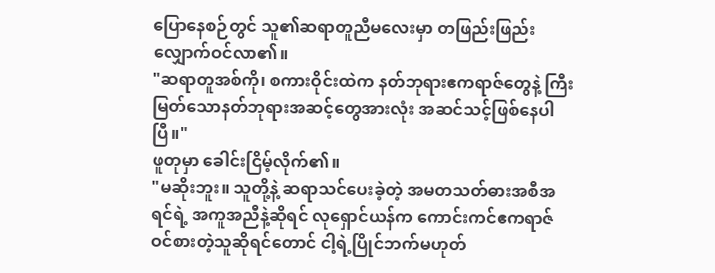ပြောနေစဉ်တွင် သူ၏ဆရာတူညီမလေးမှာ တဖြည်းဖြည်း လျှောက်ဝင်လာ၏။
"ဆရာတူအစ်ကို၊ စကားဝိုင်းထဲက နတ်ဘုရားဧကရာဇ်တွေနဲ့ ကြီးမြတ်သောနတ်ဘုရားအဆင့်တွေအားလုံး အဆင်သင့်ဖြစ်နေပါပြီ။"
ဖူတုမှာ ခေါင်းငြိမ့်လိုက်၏။
"မဆိုးဘူး။ သူတို့နဲ့ ဆရာသင်ပေးခဲ့တဲ့ အမတသတ်ဓားအစီအရင်ရဲ့ အကူအညီနဲ့ဆိုရင် လုရှောင်ယန်က ကောင်းကင်ဧကရာဇ်ဝင်စားတဲ့သူဆိုရင်တောင် ငါ့ရဲ့ပြိုင်ဘက်မဟုတ်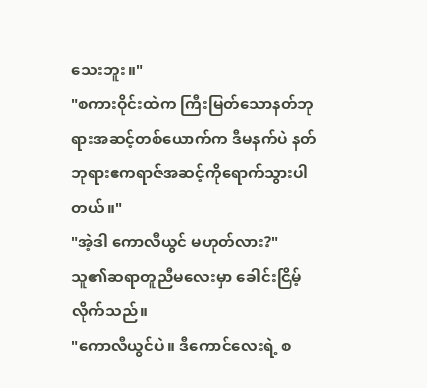သေးဘူး။"
"စကားဝိုင်းထဲက ကြီးမြတ်သောနတ်ဘုရားအဆင့်တစ်ယောက်က ဒီမနက်ပဲ နတ်ဘုရားဧကရာဇ်အဆင့်ကိုရောက်သွားပါတယ်။"
"အဲ့ဒါ ကောလီယွင် မဟုတ်လား?"
သူ၏ဆရာတူညီမလေးမှာ ခေါင်းငြိမ့်လိုက်သည်။
"ကောလီယွင်ပဲ။ ဒီကောင်လေးရဲ့ စ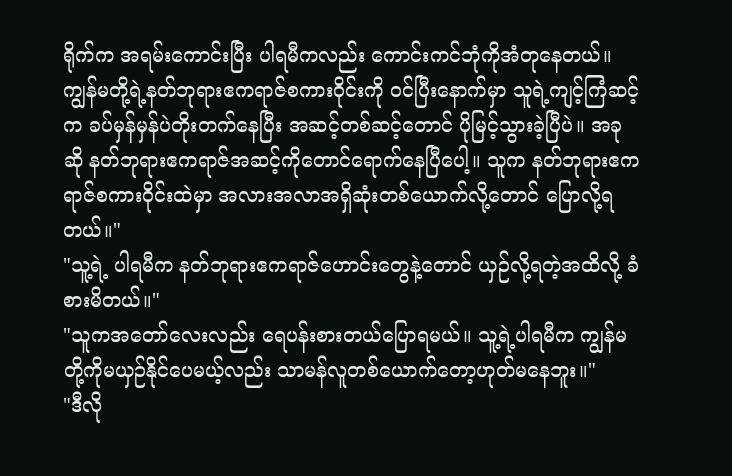ရိုက်က အရမ်းကောင်းပြီး ပါရမီကလည်း ကောင်းကင်ဘုံကိုအံတုနေတယ်။ ကျွန်မတို့ရဲ့နတ်ဘုရားဧကရာဇ်စကားဝိုင်းကို ဝင်ပြီးနောက်မှာ သူရဲ့ကျင့်ကြံဆင့်က ခပ်မှန်မှန်ပဲတိုးတက်နေပြီး အဆင့်တစ်ဆင့်တောင် ပိုမြင့်သွားခဲ့ပြီပဲ။ အခုဆို နတ်ဘုရားဧကရာဇ်အဆင့်ကိုတောင်ရောက်နေပြီပေါ့။ သူက နတ်ဘုရားဧကရာဇ်စကားဝိုင်းထဲမှာ အလားအလာအရှိဆုံးတစ်ယောက်လို့တောင် ပြောလို့ရတယ်။"
"သူ့ရဲ့ ပါရမီက နတ်ဘုရားဧကရာဇ်ဟောင်းတွေနဲ့တောင် ယှဉ်လို့ရတဲ့အထိလို့ ခံစားမိတယ်။"
"သူကအတော်လေးလည်း ရေပန်းစားတယ်ပြောရမယ်။ သူ့ရဲ့ပါရမီက ကျွန်မတို့ကိုမယှဉ်နိုင်ပေမယ့်လည်း သာမန်လူတစ်ယောက်တော့ဟုတ်မနေဘူး။"
"ဒီလို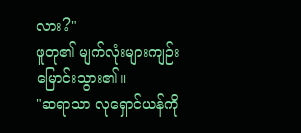လား?"
ဖူတု၏ မျက်လုံးများကျဉ်းမြောင်းသွား၏။
"ဆရာသာ လုရှောင်ယန်ကို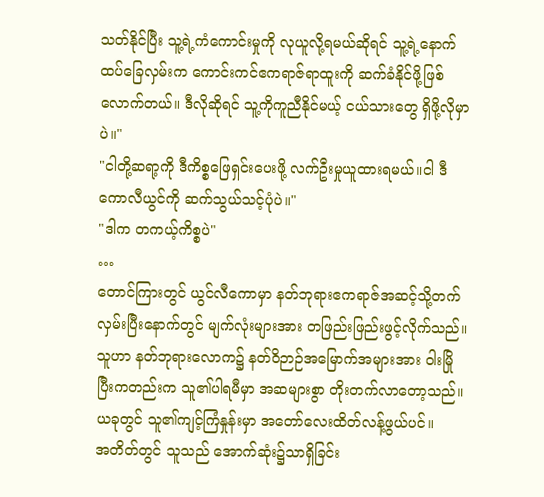သတ်နိုင်ပြီး သူ့ရဲ့ကံကောင်းမှုကို လုယူလို့ရမယ်ဆိုရင် သူ့ရဲ့နောက်ထပ်ခြေလှမ်းက ကောင်းကင်ဧကရာဇ်ရာထူးကို ဆက်ခံနိုင်ဖို့ဖြစ်လောက်တယ်။ ဒီလိုဆိုရင် သူ့ကိုကူညီနိုင်မယ့် ငယ်သားတွေ ရှိဖို့လိုမှာပဲ။"
"ငါတို့ဆရာ့ကို ဒီကိစ္စဖြေရှင်းပေးဖို့ လက်ဦးမှုယူထားရမယ်။ငါ ဒီကောလီယွင်ကို ဆက်သွယ်သင့်ပုံပဲ။"
"ဒါက တကယ့်ကိစ္စပဲ"
…
တောင်ကြားတွင် ယွင်လီကောမှာ နတ်ဘုရားဧကရာဇ်အဆင့်သို့တက်လှမ်းပြီးနောက်တွင် မျက်လုံးများအား တဖြည်းဖြည်းဖွင့်လိုက်သည်။
သူဟာ နတ်ဘုရားလောက၌ နတ်ဝိဉာဉ်အမြောက်အများအား ဝါးမြိုပြီးကတည်းက သူ၏ပါရမီမှာ အဆများစွာ တိုးတက်လာတော့သည်။
ယခုတွင် သူ၏ကျင့်ကြံနှုန်းမှာ အတော်လေးထိတ်လန့်ဖွယ်ပင်။
အတိတ်တွင် သူသည် အောက်ဆုံး၌သာရှိခြင်း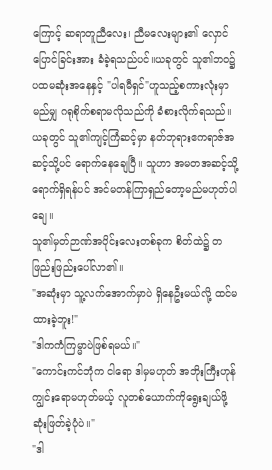ကြောင့် ဆရာတူညီလေး၊ ညီမလေးများ၏ လှောင်ပြောင်ခြင်းအား ခံခဲ့ရသည်ပင်။ယခုတွင် သူ၏ဘဝ၌ ပထမဆုံးအနေနှင့် "ပါရမီရှင်"ဟူသည့်စကားလုံးမှာ မည်မျှ ဂရုစိုက်စရာမလိုသည်ကို ခံစားလိုက်ရသည်။
ယခုတွင် သူ၏ကျင့်ကြံဆင့်မှာ နတ်ဘုရားဧကရာဇ်အဆင့်သို့ပင် ရောက်နေချေပြီ။ သူဟာ အမတအဆင့်သို့ ရောက်ရှိရန်ပင် အင်မတန်ကြာရှည်တော့မည်မဟုတ်ပါချေ။
သူ၏မှတ်ဉာဏ်အပိုင်းလေးတစ်ခုက စိတ်ထဲ၌ တဖြည်းဖြည်းပေါ်လာ၏။
"အဆုံးမှာ သူ့လက်အောက်မှာပဲ ရှိနေဦးမယ်လို့ ထင်မထားခဲ့ဘူး!"
"ဒါကကံကြမ္မာပဲဖြစ်ရမယ်။"
"ကောင်းကင်ဘုံက ငါရော ဒါမှမဟုတ် အဘိုးကြီးဟုန်ကျွင်းရောမဟုတ်မယ့် လူတစ်ယောက်ကိုရွေးချယ်ဖို့ ဆုံးဖြတ်ခဲ့ပုံပဲ။"
"ဒါ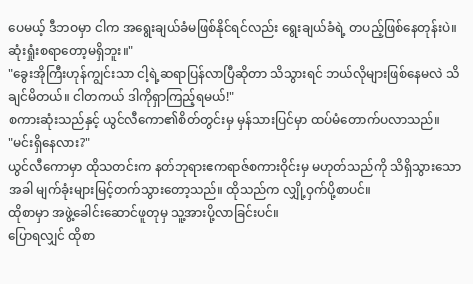ပေမယ့် ဒီဘဝမှာ ငါက အရွေးချယ်ခံမဖြစ်နိုင်ရင်လည်း ရွေးချယ်ခံရဲ့ တပည့်ဖြစ်နေတုန်းပဲ။ ဆုံးရှုံးစရာတော့မရှိဘူး။"
"ခွေးအိုကြီးဟုန်ကျွင်းသာ ငါ့ရဲ့ဆရာပြန်လာပြီဆိုတာ သိသွားရင် ဘယ်လိုများဖြစ်နေမလဲ သိချင်မိတယ်။ ငါတကယ် ဒါကိုရှာကြည့်ရမယ်!"
စကားဆုံးသည်နှင့် ယွင်လီကော၏စိတ်တွင်းမှ မှန်သားပြင်မှာ ထပ်မံတောက်ပလာသည်။
"မင်းရှိနေလား?"
ယွင်လီကောမှာ ထိုသတင်းက နတ်ဘုရားဧကရာဇ်စကားဝိုင်းမှ မဟုတ်သည်ကို သိရှိသွားသောအခါ မျက်ခုံးများမြင့်တက်သွားတော့သည်။ ထိုသည်က လျှို့ဝှက်ပို့စာပင်။
ထိုစာမှာ အဖွဲ့ခေါင်းဆောင်ဖူတုမှ သူ့အားပို့လာခြင်းပင်။
ပြောရလျှင် ထိုစာ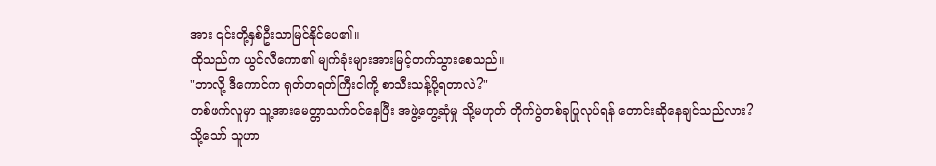အား ၎င်းတို့နှစ်ဦးသာမြင်နိုင်ပေ၏။
ထိုသည်က ယွင်လီကော၏ မျက်ခုံးများအားမြင့်တက်သွားစေသည်။
"ဘာလို့ ဒီကောင်က ရုတ်တရတ်ကြီးငါကို့ စာသီးသန့်ပို့ရတာလဲ?"
တစ်ဖက်လူမှာ သူ့အားမေတ္တာသက်ဝင်နေပြီး အဖွဲ့တွေ့ဆုံမှု သို့မဟုတ် တိုက်ပွဲတစ်ခုပြုလုပ်ရန် တောင်းဆိုနေချင်သည်လား?
သို့သော် သူဟာ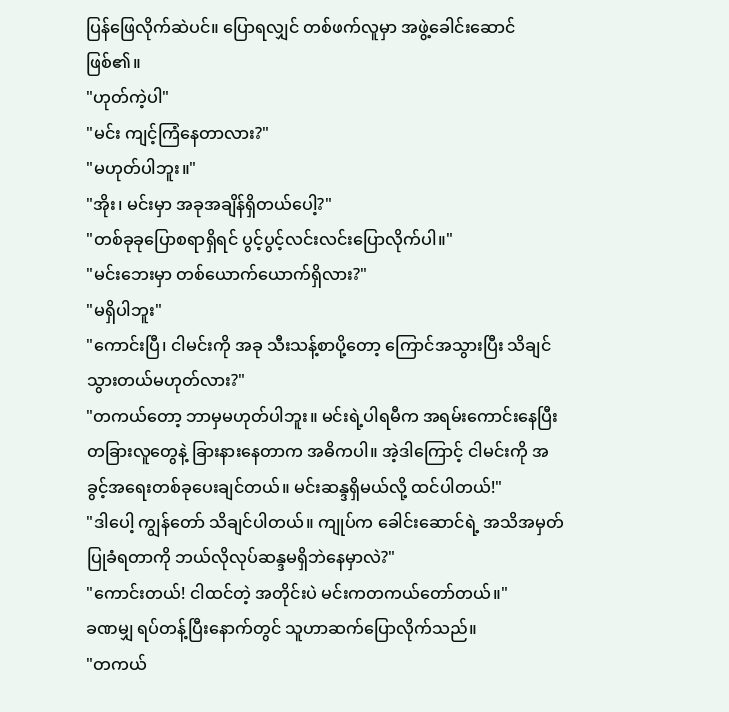ပြန်ဖြေလိုက်ဆဲပင်။ ပြောရလျှင် တစ်ဖက်လူမှာ အဖွဲ့ခေါင်းဆောင်ဖြစ်၏။
"ဟုတ်ကဲ့ပါ"
"မင်း ကျင့်ကြံနေတာလား?"
"မဟုတ်ပါဘူး။"
"အိုး၊ မင်းမှာ အခုအချိန်ရှိတယ်ပေါ့?"
"တစ်ခုခုပြောစရာရှိရင် ပွင့်ပွင့်လင်းလင်းပြောလိုက်ပါ။"
"မင်းဘေးမှာ တစ်ယောက်ယောက်ရှိလား?"
"မရှိပါဘူး"
"ကောင်းပြီ၊ ငါမင်းကို အခု သီးသန့်စာပို့တော့ ကြောင်အသွားပြီး သိချင်သွားတယ်မဟုတ်လား?"
"တကယ်တော့ ဘာမှမဟုတ်ပါဘူး။ မင်းရဲ့ပါရမီက အရမ်းကောင်းနေပြီး တခြားလူတွေနဲ့ ခြားနားနေတာက အဓိကပါ။ အဲ့ဒါကြောင့် ငါမင်းကို အခွင့်အရေးတစ်ခုပေးချင်တယ်။ မင်းဆန္ဒရှိမယ်လို့ ထင်ပါတယ်!"
"ဒါပေါ့ ကျွန်တော် သိချင်ပါတယ်။ ကျုပ်က ခေါင်းဆောင်ရဲ့ အသိအမှတ်ပြုခံရတာကို ဘယ်လိုလုပ်ဆန္ဒမရှိဘဲနေမှာလဲ?"
"ကောင်းတယ်! ငါထင်တဲ့ အတိုင်းပဲ မင်းကတကယ်တော်တယ်။"
ခဏမျှ ရပ်တန့်ပြီးနောက်တွင် သူဟာဆက်ပြောလိုက်သည်။
"တကယ်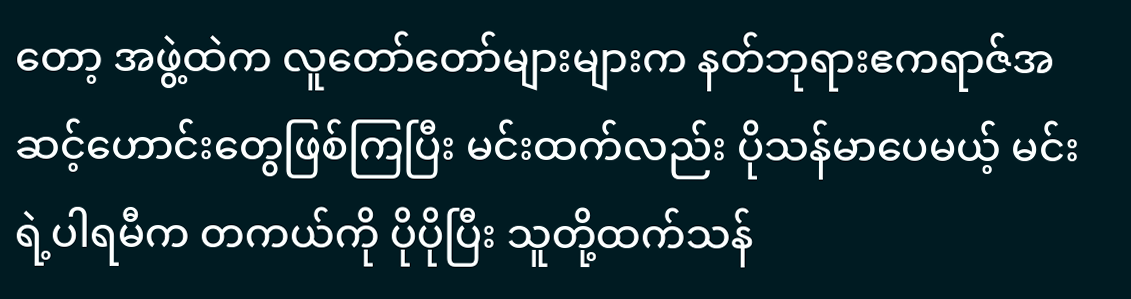တော့ အဖွဲ့ထဲက လူတော်တော်များများက နတ်ဘုရားဧကရာဇ်အဆင့်ဟောင်းတွေဖြစ်ကြပြီး မင်းထက်လည်း ပိုသန်မာပေမယ့် မင်းရဲ့ပါရမီက တကယ်ကို ပိုပိုပြီး သူတို့ထက်သန်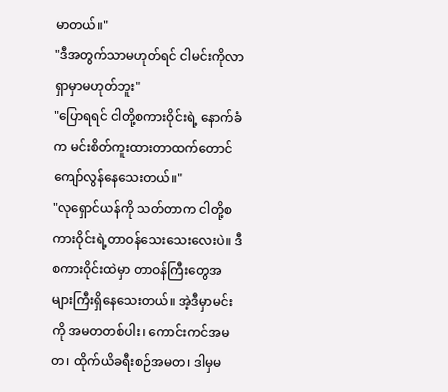မာတယ်။"
"ဒီအတွက်သာမဟုတ်ရင် ငါမင်းကိုလာရှာမှာမဟုတ်ဘူး"
"ပြောရရင် ငါတို့စကားဝိုင်းရဲ့ နောက်ခံက မင်းစိတ်ကူးထားတာထက်တောင် ကျော်လွန်နေသေးတယ်။"
"လုရှောင်ယန်ကို သတ်တာက ငါတို့စကားဝိုင်းရဲ့တာဝန်သေးသေးလေးပဲ။ ဒီစကားဝိုင်းထဲမှာ တာဝန်ကြီးတွေအများကြီးရှိနေသေးတယ်။ အဲ့ဒီမှာမင်းကို အမတတစ်ပါး၊ ကောင်းကင်အမတ၊ ထိုက်ယိခရီးစဉ်အမတ၊ ဒါမှမ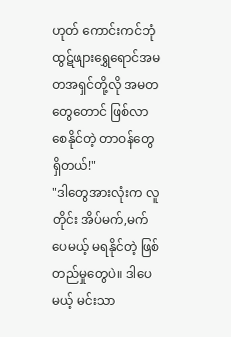ဟုတ် ကောင်းကင်ဘုံထွဋ်ဖျားရွှေရောင်အမတအရှင်တို့လို အမတတွေတောင် ဖြစ်လာစေနိုင်တဲ့ တာဝန်တွေရှိတယ်!"
"ဒါတွေအားလုံးက လူတိုင်း အိပ်မက်,မက်ပေမယ့် မရနိုင်တဲ့ ဖြစ်တည်မှုတွေပဲ။ ဒါပေမယ့် မင်းသာ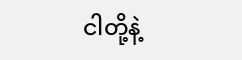ငါတို့နဲ့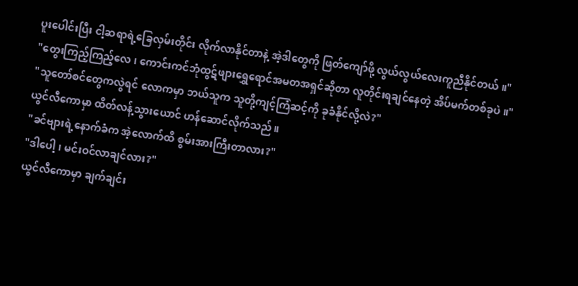ပူးပေါင်းပြီး ငါ့ဆရာရဲ့ခြေလှမ်းတိုင်း လိုက်လာနိုင်တာနဲ့ အဲ့ဒါတွေကို ဖြတ်ကျော်ဖို့ လွယ်လွယ်လေးကူညီနိုင်တယ်။"
"တွေးကြည့်ကြည့်လေ၊ ကောင်းကင်ဘုံထွဋ်ဖျားရွှေရောင်အမတအရှင်ဆိုတာ လူတိုင်းရချင်နေတဲ့ အိပ်မက်တစ်ခုပဲ။"
"သူတော်စင်တွေကလွဲရင် လောကမှာ ဘယ်သူက သူတို့ကျင့်ကြံဆင့်ကို ခုခံနိုင်လို့လဲ?"
ယွင်လီကောမှာ ထိတ်လန့်သွားယောင် ဟန်ဆောင်လိုက်သည်။
"ခင်ဗျားရဲ့နောက်ခံက အဲ့လောက်ထိ စွမ်းအားကြီးတာလား?"
"ဒါပေါ့၊ မင်းဝင်လာချင်လား?"
ယွင်လီကောမှာ ချက်ချင်း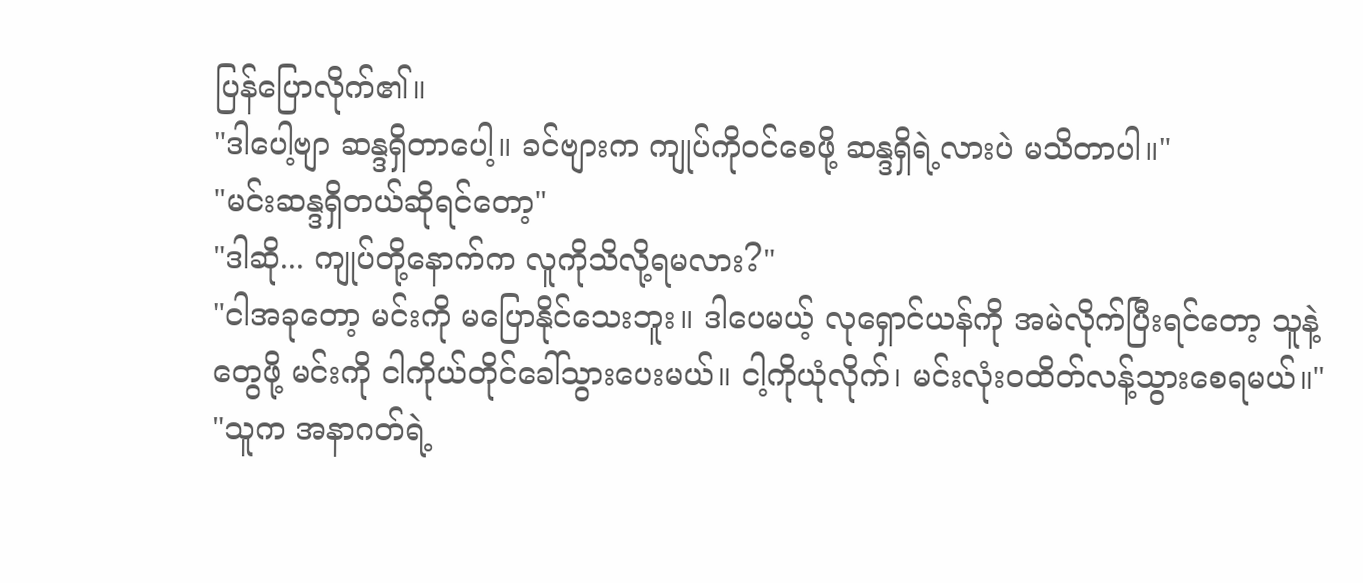ပြန်ပြောလိုက်၏။
"ဒါပေါ့ဗျာ ဆန္ဒရှိတာပေါ့။ ခင်ဗျားက ကျုပ်ကိုဝင်စေဖို့ ဆန္ဒရှိရဲ့လားပဲ မသိတာပါ။"
"မင်းဆန္ဒရှိတယ်ဆိုရင်တော့"
"ဒါဆို... ကျုပ်တို့နောက်က လူကိုသိလို့ရမလား?"
"ငါအခုတော့ မင်းကို မပြောနိုင်သေးဘူး။ ဒါပေမယ့် လုရှောင်ယန်ကို အမဲလိုက်ပြီးရင်တော့ သူနဲ့တွေဖို့ မင်းကို ငါကိုယ်တိုင်ခေါ်သွားပေးမယ်။ ငါ့ကိုယုံလိုက်၊ မင်းလုံးဝထိတ်လန့်သွားစေရမယ်။"
"သူက အနာဂတ်ရဲ့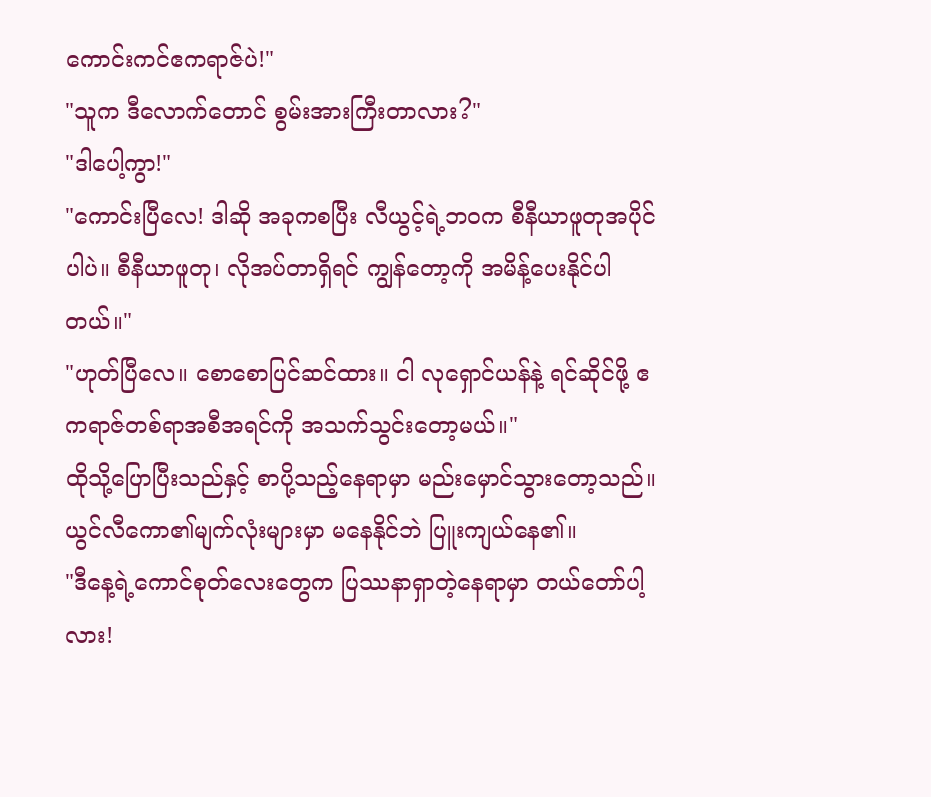ကောင်းကင်ဧကရာဇ်ပဲ!"
"သူက ဒီလောက်တောင် စွမ်းအားကြီးတာလား?"
"ဒါပေါ့ကွာ!"
"ကောင်းပြီလေ! ဒါဆို အခုကစပြီး လီယွင့်ရဲ့ဘဝက စီနီယာဖူတုအပိုင်ပါပဲ။ စီနီယာဖူတု၊ လိုအပ်တာရှိရင် ကျွန်တော့ကို အမိန့်ပေးနိုင်ပါတယ်။"
"ဟုတ်ပြီလေ။ စောစောပြင်ဆင်ထား။ ငါ လုရှောင်ယန်နဲ့ ရင်ဆိုင်ဖို့ ဧကရာဇ်တစ်ရာအစီအရင်ကို အသက်သွင်းတော့မယ်။"
ထိုသို့ပြောပြီးသည်နှင့် စာပို့သည့်နေရာမှာ မည်းမှောင်သွားတော့သည်။
ယွင်လီကော၏မျက်လုံးများမှာ မနေနိုင်ဘဲ ပြူးကျယ်နေ၏။
"ဒီနေ့ရဲ့ကောင်စုတ်လေးတွေက ပြဿနာရှာတဲ့နေရာမှာ တယ်တော်ပါ့လား!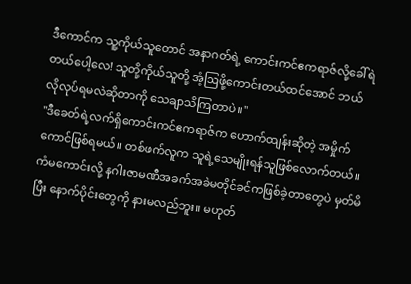ဒီကောင်က သူ့ကိုယ်သူတောင် အနာဂတ်ရဲ့ ကောင်းကင်ဧကရာဇ်လို့ခေါ်ရဲတယ်ပေါ့လေ! သူတို့ကိုယ်သူတို့ အံ့ဩဖို့ကောင်းတယ်ထင်အောင် ဘယ်လိုလုပ်ရမလဲဆိုတာကို သေချာသိကြတာပဲ။"
"ဒီခေတ်ရဲ့လက်ရှိကောင်းကင်ဧကရာဇ်က ဟောက်ထျန်းဆိုတဲ့ အမှိုက်ကောင်ဖြစ်ရမယ်။ တစ်ဖက်လူက သူရဲ့သေမျိုးရန်သူဖြစ်လောက်တယ်။ ကံမကောင်းလို့ နဂါးဇာမဏီအခက်အခဲမတိုင်ခင်ကဖြစ်ခဲ့တာတွေပဲ မှတ်မိပြီး နောက်ပိုင်းတွေကို နားမလည်ဘူး။ မဟုတ်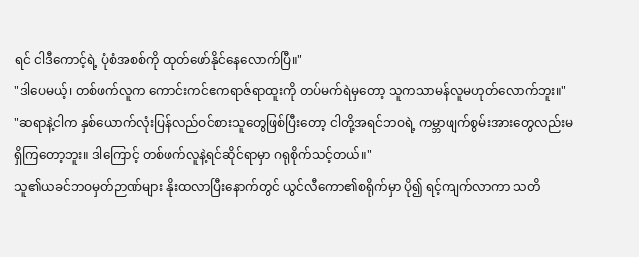ရင် ငါဒီကောင့်ရဲ့ ပုံစံအစစ်ကို ထုတ်ဖော်နိုင်နေလောက်ပြီ။"
"ဒါပေမယ့်၊ တစ်ဖက်လူက ကောင်းကင်ဧကရာဇ်ရာထူးကို တပ်မက်ရဲမှတော့ သူကသာမန်လူမဟုတ်လောက်ဘူး။"
"ဆရာနဲ့ငါက နှစ်ယောက်လုံးပြန်လည်ဝင်စားသူတွေဖြစ်ပြီးတော့ ငါတို့အရင်ဘဝရဲ့ ကမ္ဘာဖျက်စွမ်းအားတွေလည်းမရှိကြတော့ဘူး။ ဒါကြောင့် တစ်ဖက်လူနဲ့ရင်ဆိုင်ရာမှာ ဂရုစိုက်သင့်တယ်။"
သူ၏ယခင်ဘဝမှတ်ဉာဏ်များ နိုးထလာပြီးနောက်တွင် ယွင်လီကော၏စရိုက်မှာ ပို၍ ရင့်ကျက်လာကာ သတိ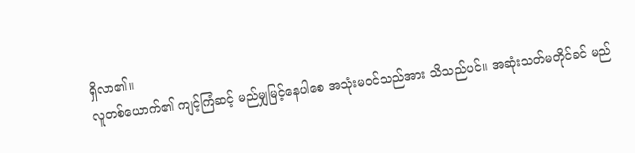ရှိလာ၏။
လူတစ်ယောက်၏ ကျင့်ကြံဆင့် မည်မျှမြင့်နေပါစေ အသုံးမဝင်သည်အား သိသည်ပင်။ အဆုံးသတ်မတိုင်ခင် မည်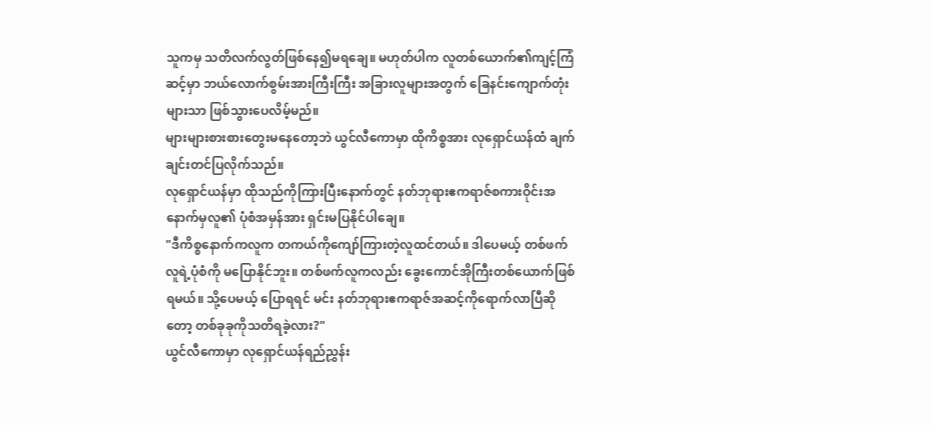သူကမှ သတိလက်လွတ်ဖြစ်နေ၍မရချေ။ မဟုတ်ပါက လူတစ်ယောက်၏ကျင့်ကြံဆင့်မှာ ဘယ်လောက်စွမ်းအားကြီးကြီး အခြားလူများအတွက် ခြေနင်းကျောက်တုံးများသာ ဖြစ်သွားပေလိမ့်မည်။
များများစားစားတွေးမနေတော့ဘဲ ယွင်လီကောမှာ ထိုကိစ္စအား လုရှောင်ယန်ထံ ချက်ချင်းတင်ပြလိုက်သည်။
လုရှောင်ယန်မှာ ထိုသည်ကိုကြားပြီးနောက်တွင် နတ်ဘုရားဧကရာဇ်စကားဝိုင်းအနောက်မှလူ၏ ပုံစံအမှန်အား ရှင်းမပြနိုင်ပါချေ။
"ဒီကိစ္စနောက်ကလူက တကယ်ကိုကျော်ကြားတဲ့လူထင်တယ်။ ဒါပေမယ့် တစ်ဖက်လူရဲ့ပုံစံကို မပြောနိုင်ဘူး။ တစ်ဖက်လူကလည်း ခွေးကောင်အိုကြီးတစ်ယောက်ဖြစ်ရမယ်။ သို့ပေမယ့် ပြောရရင် မင်း နတ်ဘုရားဧကရာဇ်အဆင့်ကိုရောက်လာပြီဆိုတော့ တစ်ခုခုကိုသတိရခဲ့လား?"
ယွင်လီကောမှာ လုရှောင်ယန်ရည်ညွှန်း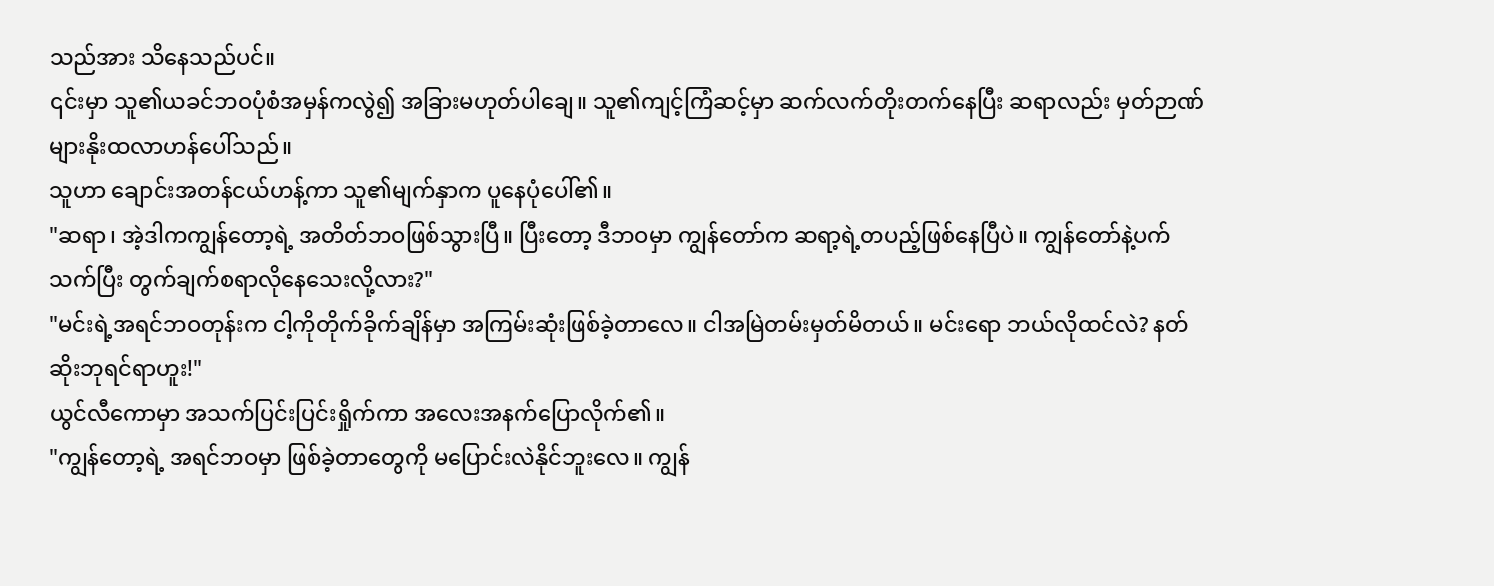သည်အား သိနေသည်ပင်။
၎င်းမှာ သူ၏ယခင်ဘဝပုံစံအမှန်ကလွဲ၍ အခြားမဟုတ်ပါချေ။ သူ၏ကျင့်ကြံဆင့်မှာ ဆက်လက်တိုးတက်နေပြီး ဆရာလည်း မှတ်ဉာဏ်များနိုးထလာဟန်ပေါ်သည်။
သူဟာ ချောင်းအတန်ငယ်ဟန့်ကာ သူ၏မျက်နှာက ပူနေပုံပေါ်၏။
"ဆရာ၊ အဲ့ဒါကကျွန်တော့ရဲ့ အတိတ်ဘဝဖြစ်သွားပြီ။ ပြီးတော့ ဒီဘဝမှာ ကျွန်တော်က ဆရာ့ရဲ့တပည့်ဖြစ်နေပြီပဲ။ ကျွန်တော်နဲ့ပက်သက်ပြီး တွက်ချက်စရာလိုနေသေးလို့လား?"
"မင်းရဲ့အရင်ဘဝတုန်းက ငါ့ကိုတိုက်ခိုက်ချိန်မှာ အကြမ်းဆုံးဖြစ်ခဲ့တာလေ။ ငါအမြဲတမ်းမှတ်မိတယ်။ မင်းရော ဘယ်လိုထင်လဲ? နတ်ဆိုးဘုရင်ရာဟူး!"
ယွင်လီကောမှာ အသက်ပြင်းပြင်းရှိုက်ကာ အလေးအနက်ပြောလိုက်၏။
"ကျွန်တော့ရဲ့ အရင်ဘဝမှာ ဖြစ်ခဲ့တာတွေကို မပြောင်းလဲနိုင်ဘူးလေ။ ကျွန်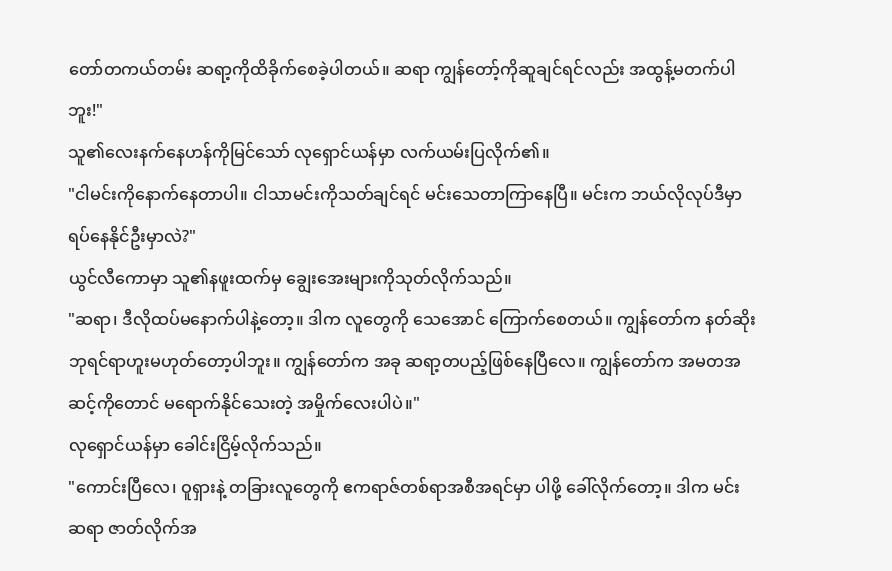တော်တကယ်တမ်း ဆရာ့ကိုထိခိုက်စေခဲ့ပါတယ်။ ဆရာ ကျွန်တော့်ကိုဆူချင်ရင်လည်း အထွန့်မတက်ပါဘူး!"
သူ၏လေးနက်နေဟန်ကိုမြင်သော် လုရှောင်ယန်မှာ လက်ယမ်းပြလိုက်၏။
"ငါမင်းကိုနောက်နေတာပါ။ ငါသာမင်းကိုသတ်ချင်ရင် မင်းသေတာကြာနေပြီ။ မင်းက ဘယ်လိုလုပ်ဒီမှာ ရပ်နေနိုင်ဦးမှာလဲ?"
ယွင်လီကောမှာ သူ၏နဖူးထက်မှ ချွေးအေးများကိုသုတ်လိုက်သည်။
"ဆရာ၊ ဒီလိုထပ်မနောက်ပါနဲ့တော့။ ဒါက လူတွေကို သေအောင် ကြောက်စေတယ်။ ကျွန်တော်က နတ်ဆိုးဘုရင်ရာဟူးမဟုတ်တော့ပါဘူး။ ကျွန်တော်က အခု ဆရာ့တပည့်ဖြစ်နေပြီလေ။ ကျွန်တော်က အမတအဆင့်ကိုတောင် မရောက်နိုင်သေးတဲ့ အမှိုက်လေးပါပဲ။"
လုရှောင်ယန်မှာ ခေါင်းငြိမ့်လိုက်သည်။
"ကောင်းပြီလေ၊ ဝူရှားနဲ့ တခြားလူတွေကို ဧကရာဇ်တစ်ရာအစီအရင်မှာ ပါဖို့ ခေါ်လိုက်တော့။ ဒါက မင်းဆရာ ဇာတ်လိုက်အ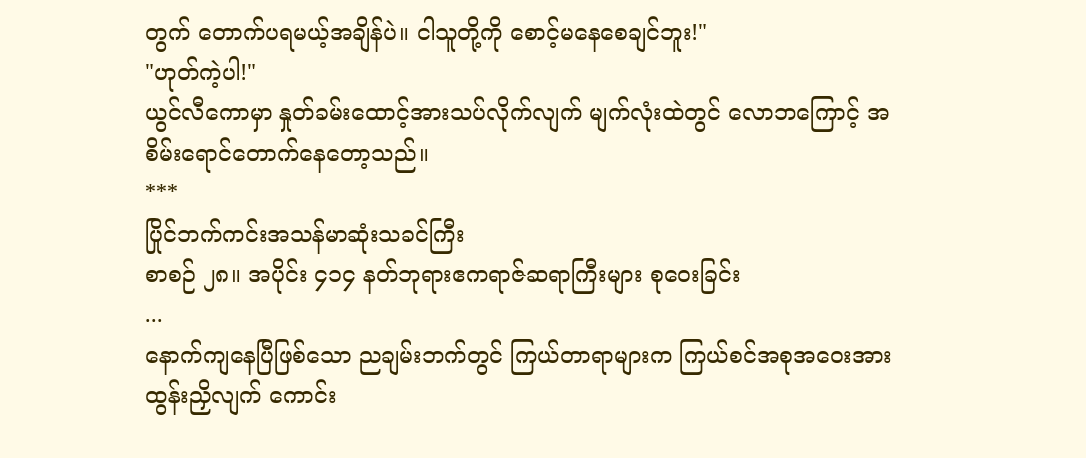တွက် တောက်ပရမယ့်အချိန်ပဲ။ ငါသူတို့ကို စောင့်မနေစေချင်ဘူး!"
"ဟုတ်ကဲ့ပါ!"
ယွင်လီကောမှာ နှုတ်ခမ်းထောင့်အားသပ်လိုက်လျက် မျက်လုံးထဲတွင် လောဘကြောင့် အစိမ်းရောင်တောက်နေတော့သည်။
***
ပြိုင်ဘက်ကင်းအသန်မာဆုံးသခင်ကြီး
စာစဉ် ၂၈။ အပိုင်း ၄၁၄ နတ်ဘုရားဧကရာဇ်ဆရာကြီးများ စုဝေးခြင်း
...
နောက်ကျနေပြီဖြစ်သော ညချမ်းဘက်တွင် ကြယ်တာရာများက ကြယ်စင်အစုအဝေးအားထွန်းညှိလျက် ကောင်း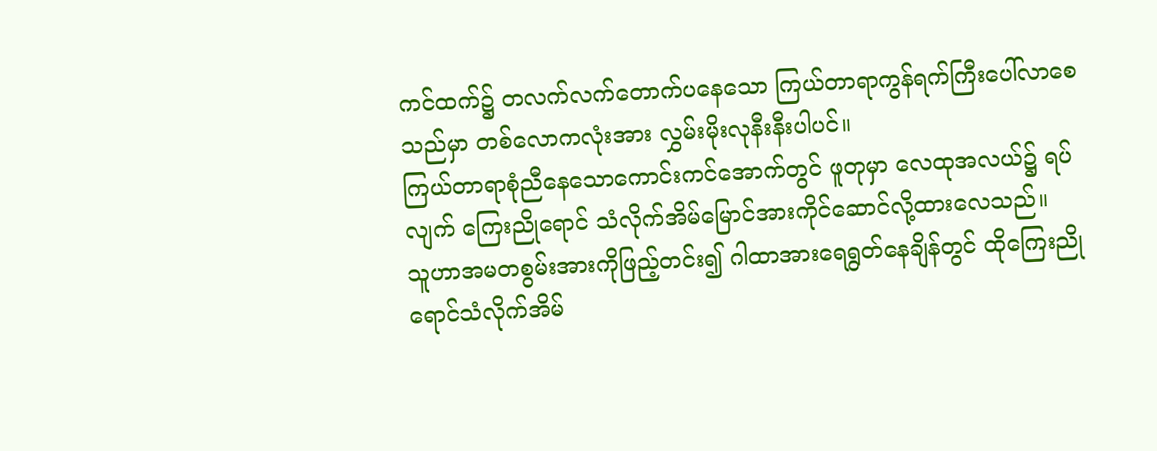ကင်ထက်၌ တလက်လက်တောက်ပနေသော ကြယ်တာရာကွန်ရက်ကြီးပေါ်လာစေသည်မှာ တစ်လောကလုံးအား လွှမ်းမိုးလုနီးနီးပါပင်။
ကြယ်တာရာစုံညီနေသောကောင်းကင်အောက်တွင် ဖူတုမှာ လေထုအလယ်၌ ရပ်လျက် ကြေးညိုရောင် သံလိုက်အိမ်မြောင်အားကိုင်ဆောင်လို့ထားလေသည်။
သူဟာအမတစွမ်းအားကိုဖြည့်တင်း၍ ဂါထာအားရေရွတ်နေချိန်တွင် ထိုကြေးညိုရောင်သံလိုက်အိမ်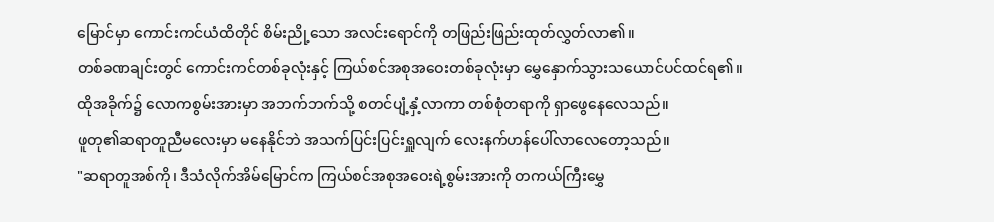မြောင်မှာ ကောင်းကင်ယံထိတိုင် စိမ်းညို့သော အလင်းရောင်ကို တဖြည်းဖြည်းထုတ်လွှတ်လာ၏။
တစ်ခဏချင်းတွင် ကောင်းကင်တစ်ခုလုံးနှင့် ကြယ်စင်အစုအဝေးတစ်ခုလုံးမှာ မွှေနှောက်သွားသယောင်ပင်ထင်ရ၏။
ထိုအခိုက်၌ လောကစွမ်းအားမှာ အဘက်ဘက်သို့ စတင်ပျံ့နှံ့လာကာ တစ်စုံတရာကို ရှာဖွေနေလေသည်။
ဖူတု၏ဆရာတူညီမလေးမှာ မနေနိုင်ဘဲ အသက်ပြင်းပြင်းရှူလျက် လေးနက်ဟန်ပေါ်လာလေတော့သည်။
"ဆရာတူအစ်ကို၊ ဒီသံလိုက်အိမ်မြောင်က ကြယ်စင်အစုအဝေးရဲ့စွမ်းအားကို တကယ်ကြီးမွှေ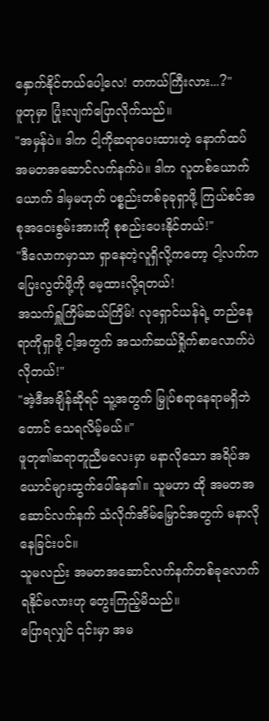နှောက်နိုင်တယ်ပေါ့လေ! တကယ်ကြီးလား...?"
ဖူတုမှာ ပြုံးလျက်ပြောလိုက်သည်။
"အမှန်ပဲ။ ဒါက ငါ့ကိုဆရာပေးထားတဲ့ နောက်ထပ် အမတအဆောင်လက်နက်ပဲ။ ဒါက လူတစ်ယောက်ယောက် ဒါမှမဟုတ် ပစ္စည်းတစ်ခုခုရှာဖို့ ကြယ်စင်အစုအဝေးစွမ်းအားကို စုစည်းပေးနိုင်တယ်!"
"ဒီလောကမှာသာ ရှာနေတဲ့လူရှိလို့ကတော့ ငါ့လက်ကပြေးလွတ်ဖို့ကို မေ့ထားလို့ရတယ်!
အသက်ရှူကြိမ်ဆယ်ကြိမ်! လုရှောင်ယန်ရဲ့ တည်နေရာကိုရှာဖို့ ငါ့အတွက် အသက်ဆယ်ရှိုက်စာလောက်ပဲလိုတယ်!"
"အဲ့ဒီအချိန်ဆိုရင် သူ့အတွက် မြှုပ်စရာနေရာမရှိဘဲတောင် သေရလိမ့်မယ်။"
ဖူတု၏ဆရာတူညီမလေးမှာ မနာလိုသော အရိပ်အယောင်များထွက်ပေါ်နေ၏။ သူမဟာ ထို အမတအဆောင်လက်နက် သံလိုက်အိမ်မြှောင်အတွက် မနာလိုနေခြင်းပင်။
သူမလည်း အမတအဆောင်လက်နက်တစ်ခုလောက်ရနိုင်မလားဟု တွေးကြည့်မိသည်။
ပြောရလျှင် ၎င်းမှာ အမ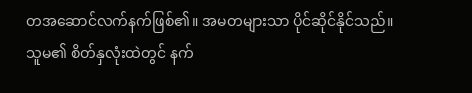တအဆောင်လက်နက်ဖြစ်၏။ အမတများသာ ပိုင်ဆိုင်နိုင်သည်။
သူမ၏ စိတ်နှလုံးထဲတွင် နက်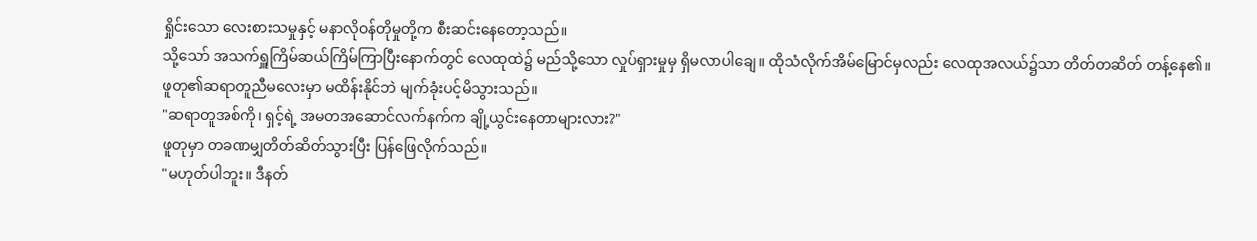ရှိုင်းသော လေးစားသမှုနှင့် မနာလိုဝန်တိုမှုတို့က စီးဆင်းနေတော့သည်။
သို့သော် အသက်ရှူကြိမ်ဆယ်ကြိမ်ကြာပြီးနောက်တွင် လေထုထဲ၌ မည်သို့သော လှုပ်ရှားမှုမှ ရှိမလာပါချေ။ ထိုသံလိုက်အိမ်မြောင်မှလည်း လေထုအလယ်၌သာ တိတ်တဆိတ် တန့်နေ၏။
ဖူတု၏ဆရာတူညီမလေးမှာ မထိန်းနိုင်ဘဲ မျက်ခုံးပင့်မိသွားသည်။
"ဆရာတူအစ်ကို၊ ရှင့်ရဲ့ အမတအဆောင်လက်နက်က ချို့ယွင်းနေတာများလား?"
ဖူတုမှာ တခဏမျှတိတ်ဆိတ်သွားပြီး ပြန်ဖြေလိုက်သည်။
"မဟုတ်ပါဘူး။ ဒီနတ်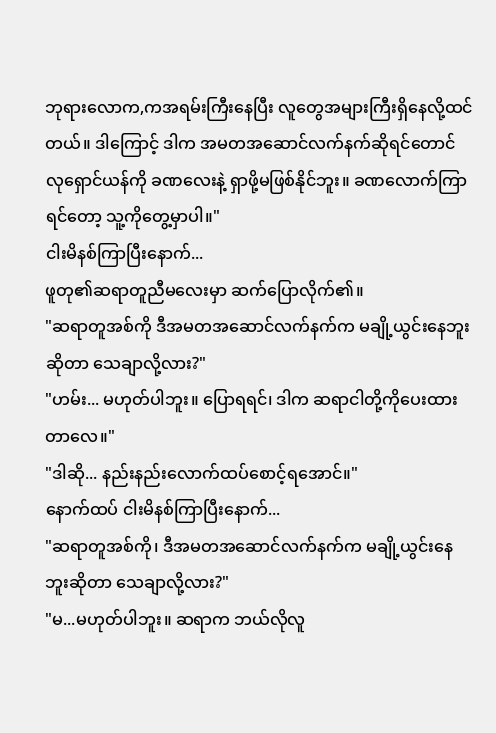ဘုရားလောက,ကအရမ်းကြီးနေပြီး လူတွေအများကြီးရှိနေလို့ထင်တယ်။ ဒါကြောင့် ဒါက အမတအဆောင်လက်နက်ဆိုရင်တောင် လုရှောင်ယန်ကို ခဏလေးနဲ့ ရှာဖို့မဖြစ်နိုင်ဘူး။ ခဏလောက်ကြာရင်တော့ သူ့ကိုတွေ့မှာပါ။"
ငါးမိနစ်ကြာပြီးနောက်...
ဖူတု၏ဆရာတူညီမလေးမှာ ဆက်ပြောလိုက်၏။
"ဆရာတူအစ်ကို ဒီအမတအဆောင်လက်နက်က မချို့ယွင်းနေဘူးဆိုတာ သေချာလို့လား?"
"ဟမ်း... မဟုတ်ပါဘူး။ ပြောရရင်၊ ဒါက ဆရာငါတို့ကိုပေးထားတာလေ။"
"ဒါဆို... နည်းနည်းလောက်ထပ်စောင့်ရအောင်။"
နောက်ထပ် ငါးမိနစ်ကြာပြီးနောက်...
"ဆရာတူအစ်ကို၊ ဒီအမတအဆောင်လက်နက်က မချို့ယွင်းနေဘူးဆိုတာ သေချာလို့လား?"
"မ...မဟုတ်ပါဘူး။ ဆရာက ဘယ်လိုလူ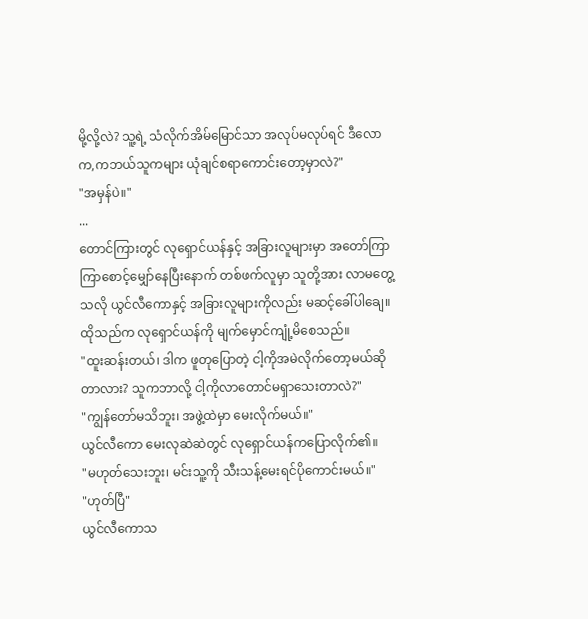မို့လို့လဲ? သူ့ရဲ့ သံလိုက်အိမ်မြောင်သာ အလုပ်မလုပ်ရင် ဒီလောက,ကဘယ်သူကများ ယုံချင်စရာကောင်းတော့မှာလဲ?"
"အမှန်ပဲ။"
...
တောင်ကြားတွင် လုရှောင်ယန်နှင့် အခြားလူများမှာ အတော်ကြာကြာစောင့်မျှော်နေပြီးနောက် တစ်ဖက်လူမှာ သူတို့အား လာမတွေ့သလို ယွင်လီကောနှင့် အခြားလူများကိုလည်း မဆင့်ခေါ်ပါချေ။
ထိုသည်က လုရှောင်ယန်ကို မျက်မှောင်ကျုံ့မိစေသည်။
"ထူးဆန်းတယ်၊ ဒါက ဖူတုပြောတဲ့ ငါ့ကိုအမဲလိုက်တော့မယ်ဆိုတာလား? သူကဘာလို့ ငါ့ကိုလာတောင်မရှာသေးတာလဲ?"
"ကျွန်တော်မသိဘူး၊ အဖွဲ့ထဲမှာ မေးလိုက်မယ်။"
ယွင်လီကော မေးလုဆဲဆဲတွင် လုရှောင်ယန်ကပြောလိုက်၏။
"မဟုတ်သေးဘူး၊ မင်းသူ့ကို သီးသန့်မေးရင်ပိုကောင်းမယ်။"
"ဟုတ်ပြီ"
ယွင်လီကောသ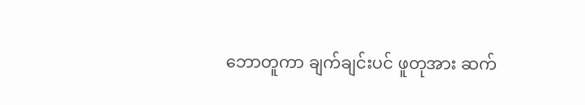ဘောတူကာ ချက်ချင်းပင် ဖူတုအား ဆက်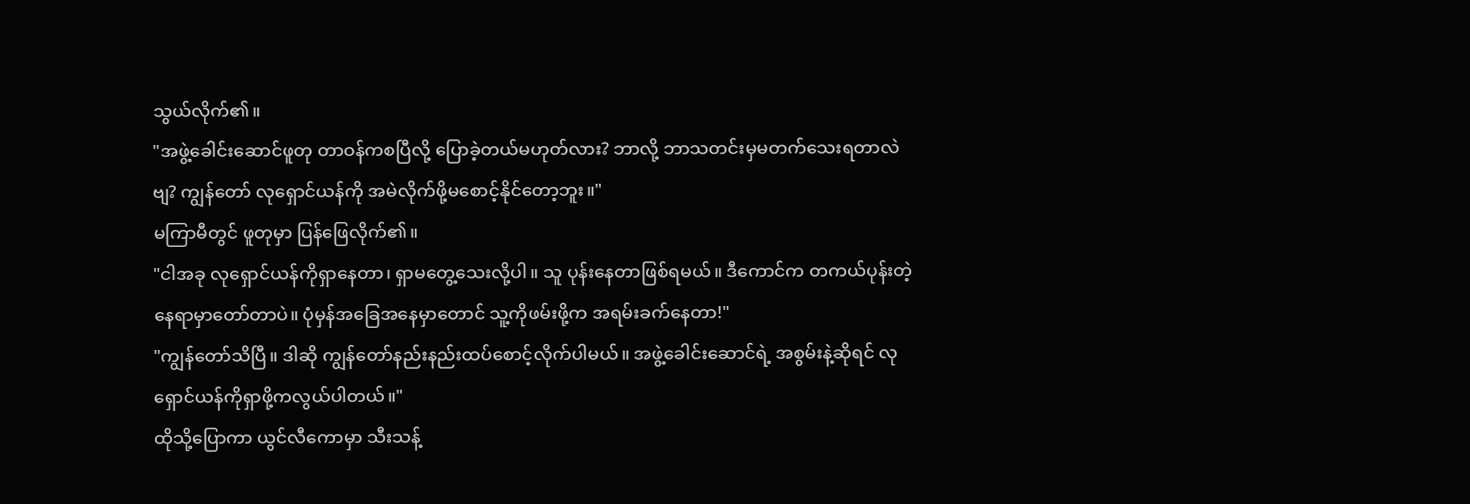သွယ်လိုက်၏။
"အဖွဲ့ခေါင်းဆောင်ဖူတု တာဝန်ကစပြီလို့ ပြောခဲ့တယ်မဟုတ်လား? ဘာလို့ ဘာသတင်းမှမတက်သေးရတာလဲဗျ? ကျွန်တော် လုရှောင်ယန်ကို အမဲလိုက်ဖို့မစောင့်နိုင်တော့ဘူး။"
မကြာမီတွင် ဖူတုမှာ ပြန်ဖြေလိုက်၏။
"ငါအခု လုရှောင်ယန်ကိုရှာနေတာ၊ ရှာမတွေ့သေးလို့ပါ။ သူ ပုန်းနေတာဖြစ်ရမယ်။ ဒီကောင်က တကယ်ပုန်းတဲ့နေရာမှာတော်တာပဲ။ ပုံမှန်အခြေအနေမှာတောင် သူ့ကိုဖမ်းဖို့က အရမ်းခက်နေတာ!"
"ကျွန်တော်သိပြီ။ ဒါဆို ကျွန်တော်နည်းနည်းထပ်စောင့်လိုက်ပါမယ်။ အဖွဲ့ခေါင်းဆောင်ရဲ့ အစွမ်းနဲ့ဆိုရင် လုရှောင်ယန်ကိုရှာဖို့ကလွယ်ပါတယ်။"
ထိုသို့ပြောကာ ယွင်လီကောမှာ သီးသန့်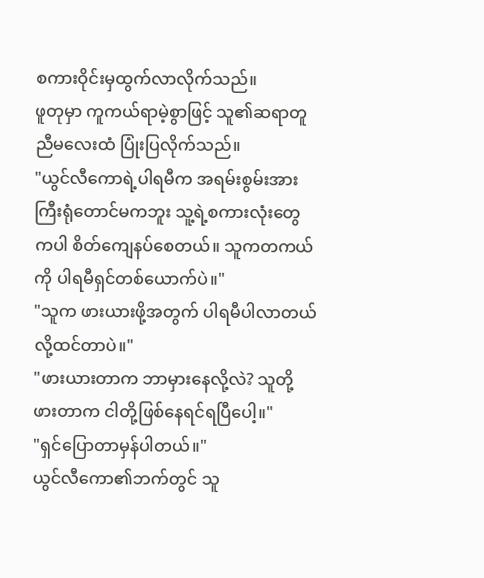စကားဝိုင်းမှထွက်လာလိုက်သည်။
ဖူတုမှာ ကူကယ်ရာမဲ့စွာဖြင့် သူ၏ဆရာတူညီမလေးထံ ပြုံးပြလိုက်သည်။
"ယွင်လီကောရဲ့ပါရမီက အရမ်းစွမ်းအားကြီးရုံတောင်မကဘူး သူ့ရဲ့စကားလုံးတွေကပါ စိတ်ကျေနပ်စေတယ်။ သူကတကယ်ကို ပါရမီရှင်တစ်ယောက်ပဲ။"
"သူက ဖားယားဖို့အတွက် ပါရမီပါလာတယ်လို့ထင်တာပဲ။"
"ဖားယားတာက ဘာမှားနေလို့လဲ? သူတို့ဖားတာက ငါတို့ဖြစ်နေရင်ရပြီပေါ့။"
"ရှင်ပြောတာမှန်ပါတယ်။"
ယွင်လီကော၏ဘက်တွင် သူ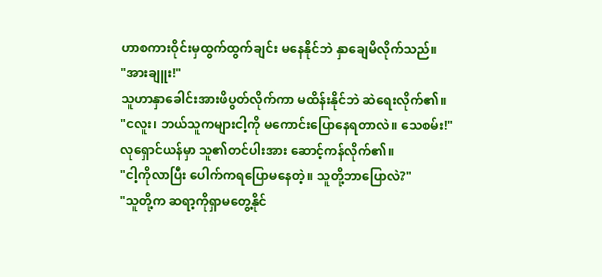ဟာစကားဝိုင်းမှထွက်ထွက်ချင်း မနေနိုင်ဘဲ နှာချေမိလိုက်သည်။
"အားချူး!"
သူဟာနှာခေါင်းအားဖိပွတ်လိုက်ကာ မထိန်းနိုင်ဘဲ ဆဲရေးလိုက်၏။
"ငလူး၊ ဘယ်သူကများငါ့ကို မကောင်းပြောနေရတာလဲ။ သေစမ်း!"
လုရှောင်ယန်မှာ သူ၏တင်ပါးအား ဆောင့်ကန်လိုက်၏။
"ငါ့ကိုလာပြီး ပေါက်ကရပြောမနေတဲ့။ သူတို့ဘာပြောလဲ?"
"သူတို့က ဆရာ့ကိုရှာမတွေ့နိုင်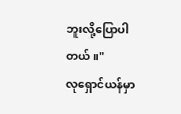ဘူးလို့ပြောပါတယ်။"
လုရှောင်ယန်မှာ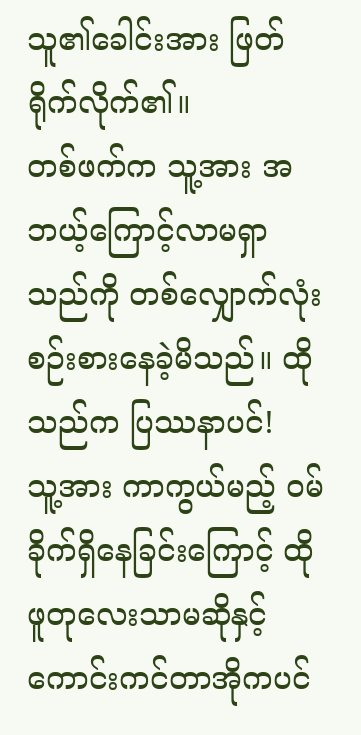သူ၏ခေါင်းအား ဖြတ်ရိုက်လိုက်၏။
တစ်ဖက်က သူ့အား အဘယ့်ကြောင့်လာမရှာသည်ကို တစ်လျှောက်လုံး စဉ်းစားနေခဲ့မိသည်။ ထိုသည်က ပြဿနာပင်!
သူ့အား ကာကွယ်မည့် ဝမ်ခိုက်ရှိနေခြင်းကြောင့် ထိုဖူတုလေးသာမဆိုနှင့် ကောင်းကင်တာအိုကပင်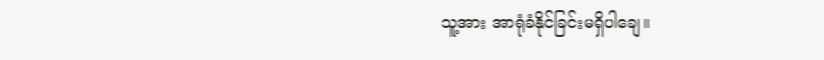သူ့အား အာရုံခံနိုင်ခြင်းမရှိပါချေ။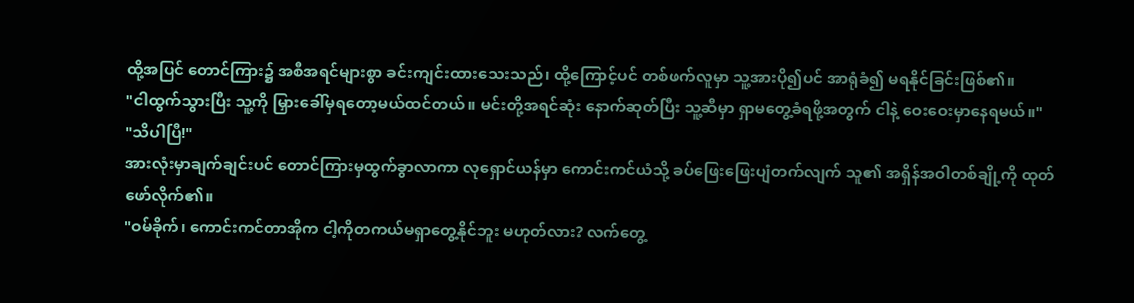ထို့အပြင် တောင်ကြား၌ အစီအရင်များစွာ ခင်းကျင်းထားသေးသည်၊ ထို့ကြောင့်ပင် တစ်ဖက်လူမှာ သူ့အားပို၍ပင် အာရုံခံ၍ မရနိုင်ခြင်းဖြစ်၏။
"ငါထွက်သွားပြီး သူ့ကို မြှားခေါ်မှရတော့မယ်ထင်တယ်။ မင်းတို့အရင်ဆုံး နောက်ဆုတ်ပြီး သူ့ဆီမှာ ရှာမတွေ့ခံရဖို့အတွက် ငါနဲ့ ဝေးဝေးမှာနေရမယ်။"
"သိပါပြီ!"
အားလုံးမှာချက်ချင်းပင် တောင်ကြားမှထွက်ခွာလာကာ လုရှောင်ယန်မှာ ကောင်းကင်ယံသို့ ခပ်ဖြေးဖြေးပျံတက်လျက် သူ၏ အရှိန်အဝါတစ်ချို့ကို ထုတ်ဖော်လိုက်၏။
"ဝမ်ခိုက်၊ ကောင်းကင်တာအိုက ငါ့ကိုတကယ်မရှာတွေ့နိုင်ဘူး မဟုတ်လား? လက်တွေ့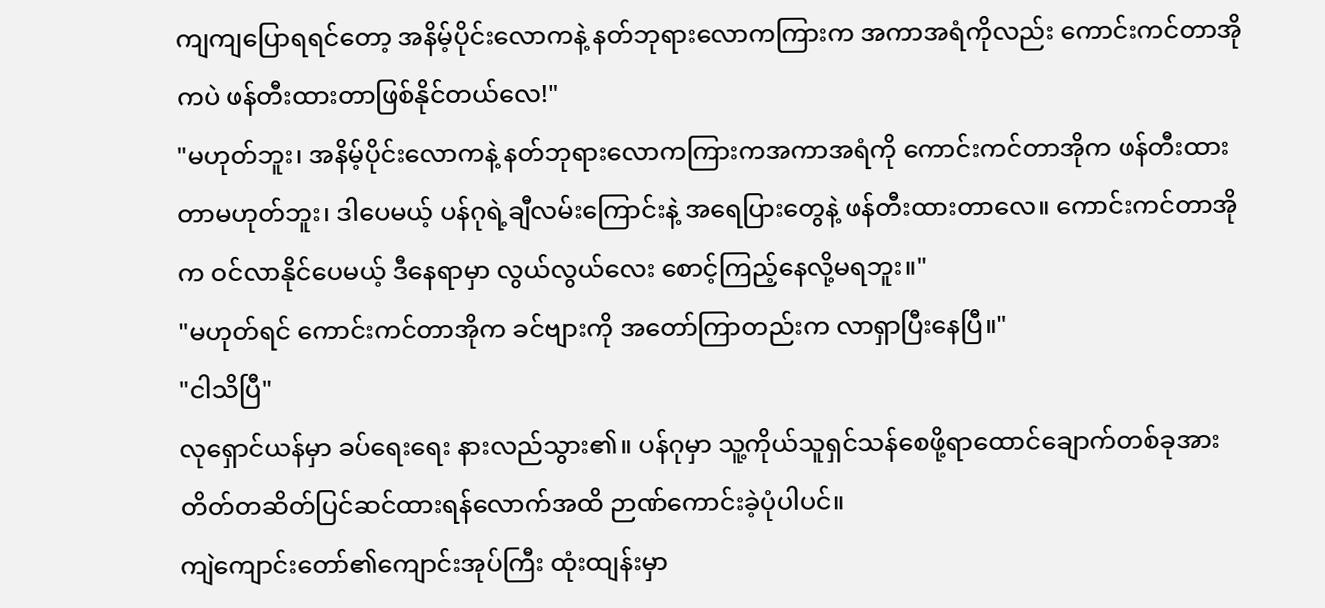ကျကျပြောရရင်တော့ အနိမ့်ပိုင်းလောကနဲ့ နတ်ဘုရားလောကကြားက အကာအရံကိုလည်း ကောင်းကင်တာအိုကပဲ ဖန်တီးထားတာဖြစ်နိုင်တယ်လေ!"
"မဟုတ်ဘူး၊ အနိမ့်ပိုင်းလောကနဲ့ နတ်ဘုရားလောကကြားကအကာအရံကို ကောင်းကင်တာအိုက ဖန်တီးထားတာမဟုတ်ဘူး၊ ဒါပေမယ့် ပန်ဂုရဲ့ချီလမ်းကြောင်းနဲ့ အရေပြားတွေနဲ့ ဖန်တီးထားတာလေ။ ကောင်းကင်တာအိုက ဝင်လာနိုင်ပေမယ့် ဒီနေရာမှာ လွယ်လွယ်လေး စောင့်ကြည့်နေလို့မရဘူး။"
"မဟုတ်ရင် ကောင်းကင်တာအိုက ခင်ဗျားကို အတော်ကြာတည်းက လာရှာပြီးနေပြီ။"
"ငါသိပြီ"
လုရှောင်ယန်မှာ ခပ်ရေးရေး နားလည်သွား၏။ ပန်ဂုမှာ သူ့ကိုယ်သူရှင်သန်စေဖို့ရာထောင်ချောက်တစ်ခုအား တိတ်တဆိတ်ပြင်ဆင်ထားရန်လောက်အထိ ဉာဏ်ကောင်းခဲ့ပုံပါပင်။
ကျဲကျောင်းတော်၏ကျောင်းအုပ်ကြီး ထုံးထျန်းမှာ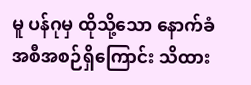မူ ပန်ဂုမှ ထိုသို့သော နောက်ခံအစီအစဉ်ရှိကြောင်း သိထား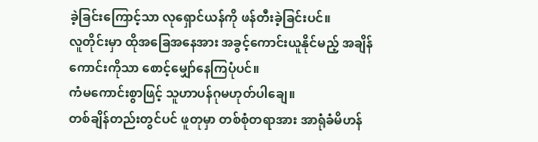ခဲ့ခြင်းကြောင့်သာ လုရှောင်ယန်ကို ဖန်တီးခဲ့ခြင်းပင်။
လူတိုင်းမှာ ထိုအခြေအနေအား အခွင့်ကောင်းယူနိုင်မည့် အချိန်ကောင်းကိုသာ စောင့်မျှော်နေကြပုံပင်။
ကံမကောင်းစွာဖြင့် သူဟာပန်ဂုမဟုတ်ပါချေ။
တစ်ချိန်တည်းတွင်ပင် ဖူတုမှာ တစ်စုံတရာအား အာရုံခံမိဟန်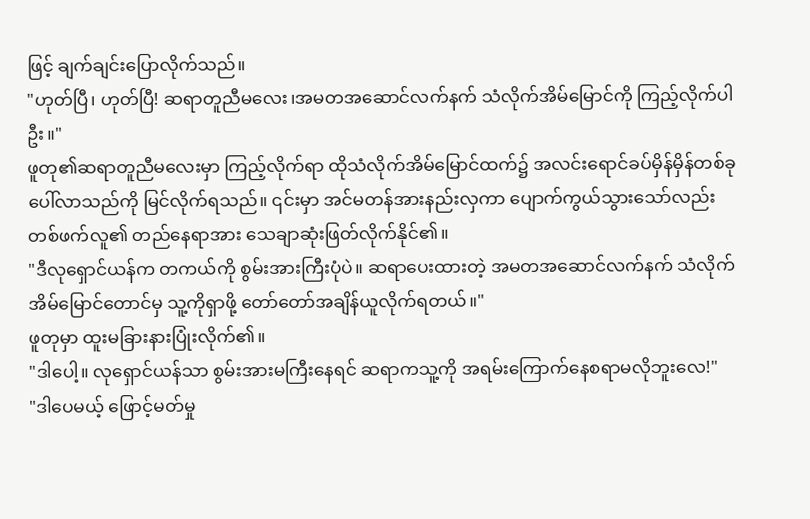ဖြင့် ချက်ချင်းပြောလိုက်သည်။
"ဟုတ်ပြီ၊ ဟုတ်ပြီ! ဆရာတူညီမလေး၊အမတအဆောင်လက်နက် သံလိုက်အိမ်မြောင်ကို ကြည့်လိုက်ပါဦး။"
ဖူတု၏ဆရာတူညီမလေးမှာ ကြည့်လိုက်ရာ ထိုသံလိုက်အိမ်မြောင်ထက်၌ အလင်းရောင်ခပ်မှိန်မှိန်တစ်ခုပေါ်လာသည်ကို မြင်လိုက်ရသည်။ ၎င်းမှာ အင်မတန်အားနည်းလှကာ ပျောက်ကွယ်သွားသော်လည်း တစ်ဖက်လူ၏ တည်နေရာအား သေချာဆုံးဖြတ်လိုက်နိုင်၏။
"ဒီလုရှောင်ယန်က တကယ်ကို စွမ်းအားကြီးပုံပဲ။ ဆရာပေးထားတဲ့ အမတအဆောင်လက်နက် သံလိုက်အိမ်မြောင်တောင်မှ သူ့ကိုရှာဖို့ တော်တော်အချိန်ယူလိုက်ရတယ်။"
ဖူတုမှာ ထူးမခြားနားပြုံးလိုက်၏။
"ဒါပေါ့။ လုရှောင်ယန်သာ စွမ်းအားမကြီးနေရင် ဆရာကသူ့ကို အရမ်းကြောက်နေစရာမလိုဘူးလေ!"
"ဒါပေမယ့် ဖြောင့်မတ်မှု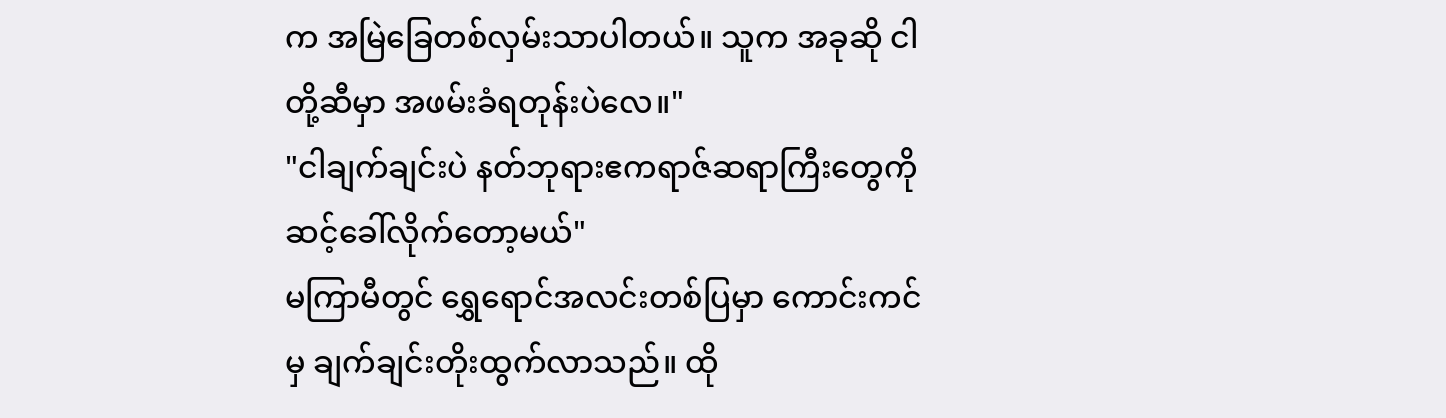က အမြဲခြေတစ်လှမ်းသာပါတယ်။ သူက အခုဆို ငါတို့ဆီမှာ အဖမ်းခံရတုန်းပဲလေ။"
"ငါချက်ချင်းပဲ နတ်ဘုရားဧကရာဇ်ဆရာကြီးတွေကို ဆင့်ခေါ်လိုက်တော့မယ်"
မကြာမီတွင် ရွှေရောင်အလင်းတစ်ပြမှာ ကောင်းကင်မှ ချက်ချင်းတိုးထွက်လာသည်။ ထို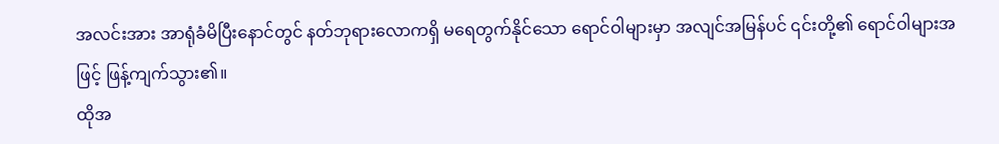အလင်းအား အာရုံခံမိပြီးနောင်တွင် နတ်ဘုရားလောကရှိ မရေတွက်နိုင်သော ရောင်ဝါများမှာ အလျင်အမြန်ပင် ၎င်းတို့၏ ရောင်ဝါများအဖြင့် ဖြန့်ကျက်သွား၏။
ထိုအ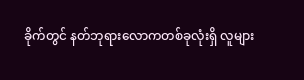ခိုက်တွင် နတ်ဘုရားလောကတစ်ခုလုံးရှိ လူများ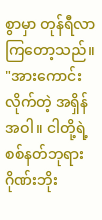စွာမှာ တုန်ရီလာကြတော့သည်။
"အားကောင်းလိုက်တဲ့ အရှိန်အဝါ။ ငါတို့ရဲ့စစ်နတ်ဘုရားဂိုဏ်းဘိုး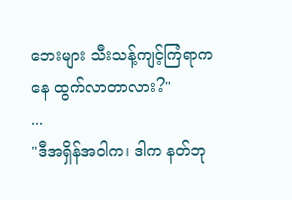ဘေးများ သီးသန့်ကျင့်ကြံရာကနေ ထွက်လာတာလား?"
...
"ဒီအရှိန်အဝါက၊ ဒါက နတ်ဘု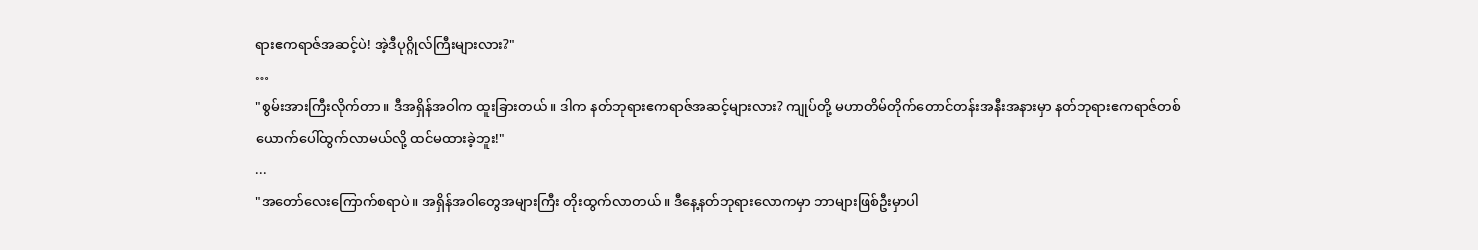ရားဧကရာဇ်အဆင့်ပဲ! အဲ့ဒီပုဂ္ဂိုလ်ကြီးများလား?"
…
"စွမ်းအားကြီးလိုက်တာ။ ဒီအရှိန်အဝါက ထူးခြားတယ်။ ဒါက နတ်ဘုရားဧကရာဇ်အဆင့်များလား? ကျုပ်တို့ မဟာတိမ်တိုက်တောင်တန်းအနီးအနားမှာ နတ်ဘုရားဧကရာဇ်တစ်ယောက်ပေါ်ထွက်လာမယ်လို့ ထင်မထားခဲ့ဘူး!"
...
"အတော်လေးကြောက်စရာပဲ။ အရှိန်အဝါတွေအများကြီး တိုးထွက်လာတယ်။ ဒီနေ့နတ်ဘုရားလောကမှာ ဘာများဖြစ်ဦးမှာပါ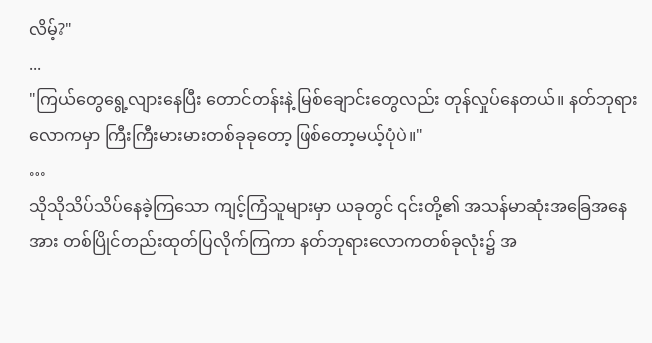လိမ့်?"
...
"ကြယ်တွေရွေ့လျားနေပြီး တောင်တန်းနဲ့ မြစ်ချောင်းတွေလည်း တုန်လှုပ်နေတယ်။ နတ်ဘုရားလောကမှာ ကြီးကြီးမားမားတစ်ခုခုတော့ ဖြစ်တော့မယ့်ပုံပဲ။"
…
သိုသိုသိပ်သိပ်နေခဲ့ကြသော ကျင့်ကြံသူများမှာ ယခုတွင် ၎င်းတို့၏ အသန်မာဆုံးအခြေအနေအား တစ်ပြိုင်တည်းထုတ်ပြလိုက်ကြကာ နတ်ဘုရားလောကတစ်ခုလုံး၌ အ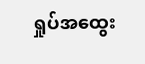ရှုပ်အထွေး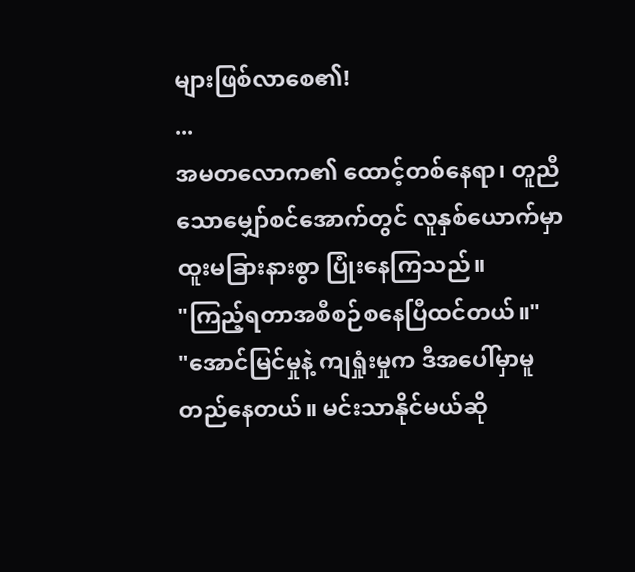များဖြစ်လာစေ၏!
...
အမတလောက၏ ထောင့်တစ်နေရာ၊ တူညီသောမျှော်စင်အောက်တွင် လူနှစ်ယောက်မှာ ထူးမခြားနားစွာ ပြုံးနေကြသည်။
"ကြည့်ရတာအစီစဉ်စနေပြီထင်တယ်။"
"အောင်မြင်မှုနဲ့ ကျရှုံးမှုက ဒီအပေါ်မှာမူတည်နေတယ်။ မင်းသာနိုင်မယ်ဆို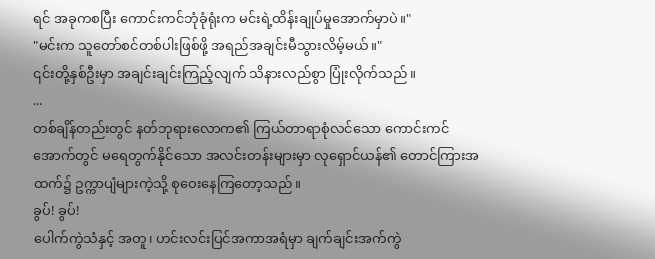ရင် အခုကစပြီး ကောင်းကင်ဘုံခုံရုံးက မင်းရဲ့ထိန်းချုပ်မှုအောက်မှာပဲ။"
"မင်းက သူတော်စင်တစ်ပါးဖြစ်ဖို့ အရည်အချင်းမီသွားလိမ့်မယ်။"
၎င်းတို့နှစ်ဦးမှာ အချင်းချင်းကြည့်လျက် သိနားလည်စွာ ပြုံးလိုက်သည်။
...
တစ်ချိန်တည်းတွင် နတ်ဘုရားလောက၏ ကြယ်တာရာစုံလင်သော ကောင်းကင်အောက်တွင် မရေတွက်နိုင်သော အလင်းတန်းများမှာ လုရှောင်ယန်၏ တောင်ကြားအထက်၌ ဥက္ကာပျံများကဲ့သို့ စုဝေးနေကြတော့သည်။
ခွပ်! ခွပ်!
ပေါက်ကွဲသံနှင့် အတူ၊ ဟင်းလင်းပြင်အကာအရံမှာ ချက်ချင်းအက်ကွဲ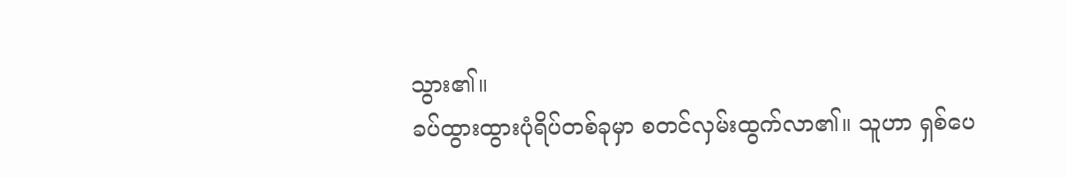သွား၏။
ခပ်ထွားထွားပုံရိပ်တစ်ခုမှာ စတင်လှမ်းထွက်လာ၏။ သူဟာ ရှစ်ပေ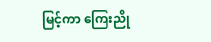မြင့်ကာ ကြေးညို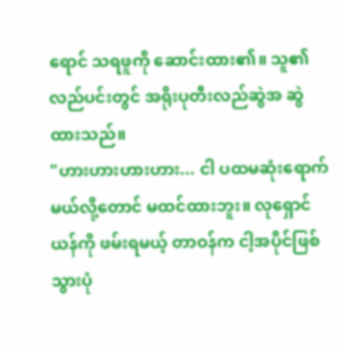ရောင် သရဖူကို ဆောင်းထား၏။ သူ၏လည်ပင်းတွင် အရိုးပုတီးလည်ဆွဲအ ဆွဲထားသည်။
"ဟားဟားဟားဟား... ငါ ပထမဆုံးရောက်မယ်လို့တောင် မထင်ထားဘူး။ လုရှောင်ယန်ကို ဖမ်းရမယ့် တာဝန်က ငါ့အပိုင်ဖြစ်သွားပုံ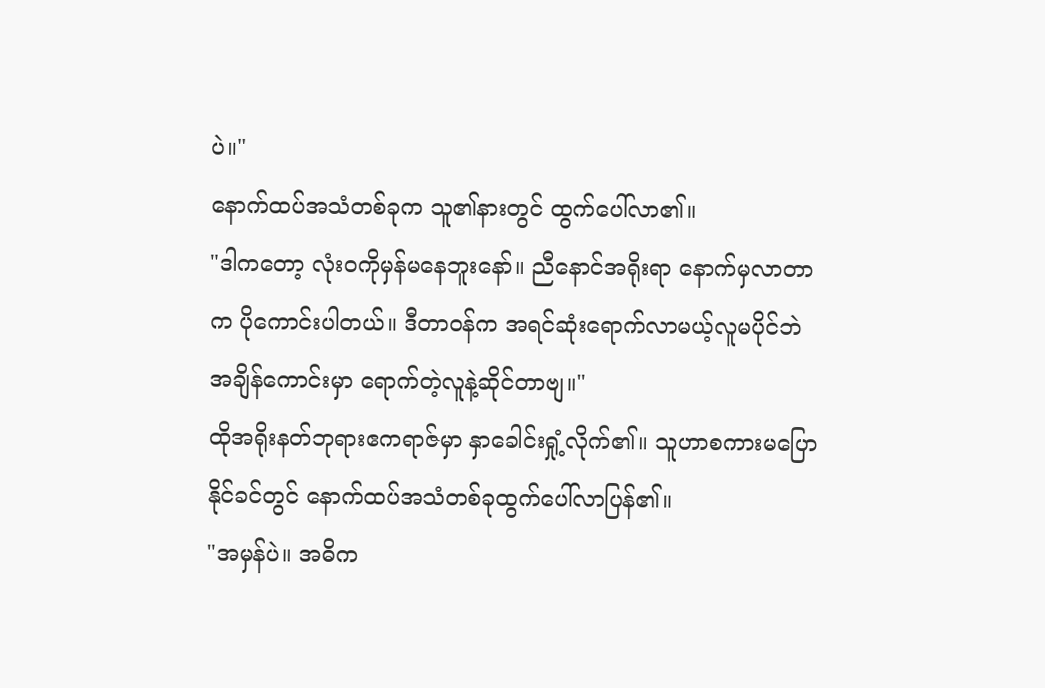ပဲ။"
နောက်ထပ်အသံတစ်ခုက သူ၏နားတွင် ထွက်ပေါ်လာ၏။
"ဒါကတော့ လုံးဝကိုမှန်မနေဘူးနော်။ ညီနောင်အရိုးရာ နောက်မှလာတာက ပိုကောင်းပါတယ်။ ဒီတာဝန်က အရင်ဆုံးရောက်လာမယ့်လူမပိုင်ဘဲ အချိန်ကောင်းမှာ ရောက်တဲ့လူနဲ့ဆိုင်တာဗျ။"
ထိုအရိုးနတ်ဘုရားဧကရာဇ်မှာ နှာခေါင်းရှုံ့လိုက်၏။ သူဟာစကားမပြောနိုင်ခင်တွင် နောက်ထပ်အသံတစ်ခုထွက်ပေါ်လာပြန်၏။
"အမှန်ပဲ။ အဓိက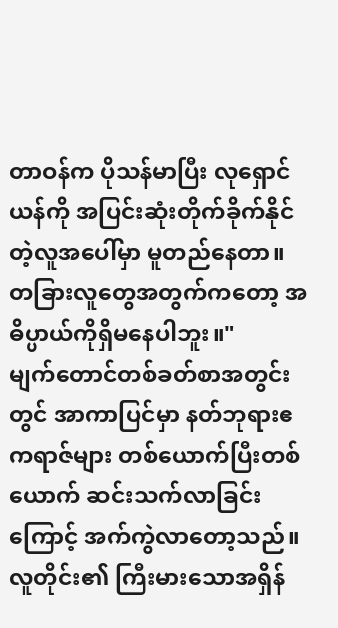တာဝန်က ပိုသန်မာပြီး လုရှောင်ယန်ကို အပြင်းဆုံးတိုက်ခိုက်နိုင်တဲ့လူအပေါ်မှာ မူတည်နေတာ။ တခြားလူတွေအတွက်ကတော့ အဓိပ္ပာယ်ကိုရှိမနေပါဘူး။"
မျက်တောင်တစ်ခတ်စာအတွင်းတွင် အာကာပြင်မှာ နတ်ဘုရားဧကရာဇ်များ တစ်ယောက်ပြီးတစ်ယောက် ဆင်းသက်လာခြင်းကြောင့် အက်ကွဲလာတော့သည်။
လူတိုင်း၏ ကြီးမားသောအရှိန်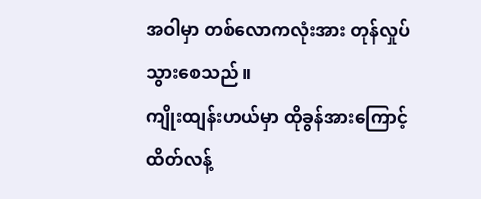အဝါမှာ တစ်လောကလုံးအား တုန်လှုပ်သွားစေသည်။
ကျိုးထျန်းဟယ်မှာ ထိုခွန်အားကြောင့် ထိတ်လန့်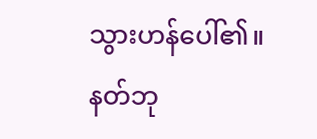သွားဟန်ပေါ်၏။
နတ်ဘု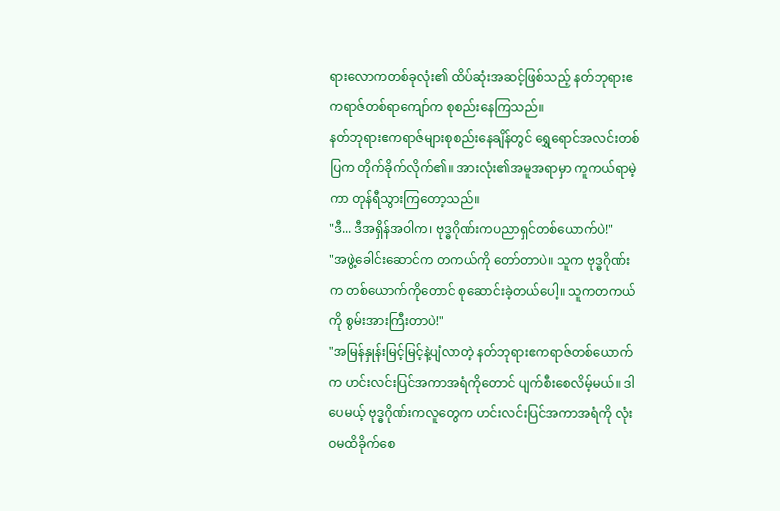ရားလောကတစ်ခုလုံး၏ ထိပ်ဆုံးအဆင့်ဖြစ်သည့် နတ်ဘုရားဧကရာဇ်တစ်ရာကျော်က စုစည်းနေကြသည်။
နတ်ဘုရားဧကရာဇ်များစုစည်းနေချိန်တွင် ရွှေရောင်အလင်းတစ်ပြက တိုက်ခိုက်လိုက်၏။ အားလုံး၏အမူအရာမှာ ကူကယ်ရာမဲ့ကာ တုန်ရီသွားကြတော့သည်။
"ဒီ... ဒီအရှိန်အဝါက၊ ဗုဒ္ဓဂိုဏ်းကပညာရှင်တစ်ယောက်ပဲ!"
"အဖွဲ့ခေါင်းဆောင်က တကယ်ကို တော်တာပဲ။ သူက ဗုဒ္ဓဂိုဏ်းက တစ်ယောက်ကိုတောင် စုဆောင်းခဲ့တယ်ပေါ့။ သူကတကယ်ကို စွမ်းအားကြီးတာပဲ!"
"အမြန်နှုန်းမြင့်မြင့်နဲ့ပျံလာတဲ့ နတ်ဘုရားဧကရာဇ်တစ်ယောက်က ဟင်းလင်းပြင်အကာအရံကိုတောင် ပျက်စီးစေလိမ့်မယ်။ ဒါပေမယ့် ဗုဒ္ဓဂိုဏ်းကလူတွေက ဟင်းလင်းပြင်အကာအရံကို လုံးဝမထိခိုက်စေ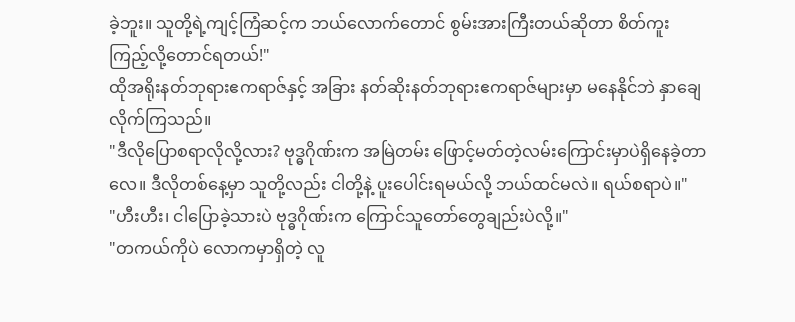ခဲ့ဘူး။ သူတို့ရဲ့ကျင့်ကြံဆင့်က ဘယ်လောက်တောင် စွမ်းအားကြီးတယ်ဆိုတာ စိတ်ကူးကြည့်လို့တောင်ရတယ်!"
ထိုအရိုးနတ်ဘုရားဧကရာဇ်နှင့် အခြား နတ်ဆိုးနတ်ဘုရားဧကရာဇ်များမှာ မနေနိုင်ဘဲ နှာချေလိုက်ကြသည်။
"ဒီလိုပြောစရာလိုလို့လား? ဗုဒ္ဓဂိုဏ်းက အမြဲတမ်း ဖြောင့်မတ်တဲ့လမ်းကြောင်းမှာပဲရှိနေခဲ့တာလေ။ ဒီလိုတစ်နေ့မှာ သူတို့လည်း ငါတို့နဲ့ ပူးပေါင်းရမယ်လို့ ဘယ်ထင်မလဲ။ ရယ်စရာပဲ။"
"ဟီးဟီး၊ ငါပြောခဲ့သားပဲ ဗုဒ္ဓဂိုဏ်းက ကြောင်သူတော်တွေချည်းပဲလို့။"
"တကယ်ကိုပဲ လောကမှာရှိတဲ့ လူ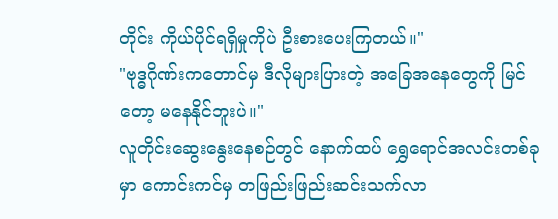တိုင်း ကိုယ်ပိုင်ရရှိမှုကိုပဲ ဦးစားပေးကြတယ်။"
"ဗုဒ္ဓဂိုဏ်းကတောင်မှ ဒီလိုများပြားတဲ့ အခြေအနေတွေကို မြင်တော့ မနေနိုင်ဘူးပဲ။"
လူတိုင်းဆွေးနွေးနေစဉ်တွင် နောက်ထပ် ရွှေရောင်အလင်းတစ်ခုမှာ ကောင်းကင်မှ တဖြည်းဖြည်းဆင်းသက်လာ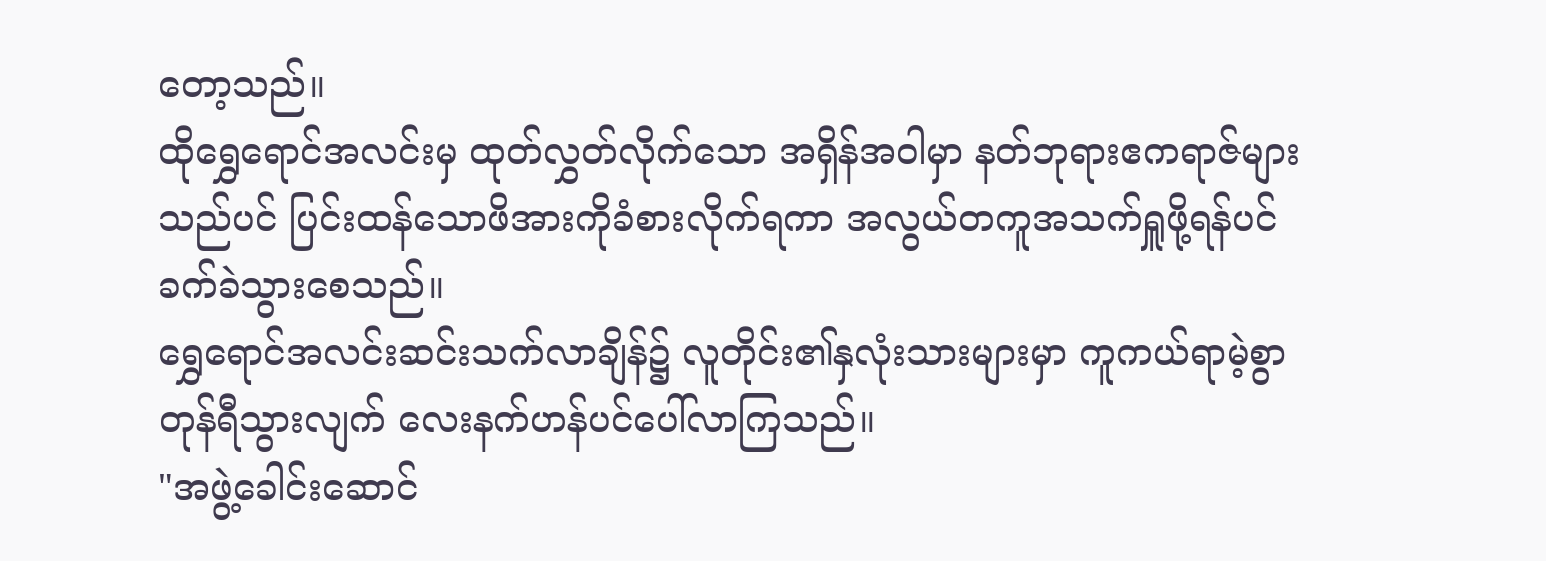တော့သည်။
ထိုရွှေရောင်အလင်းမှ ထုတ်လွှတ်လိုက်သော အရှိန်အဝါမှာ နတ်ဘုရားဧကရာဇ်များသည်ပင် ပြင်းထန်သောဖိအားကိုခံစားလိုက်ရကာ အလွယ်တကူအသက်ရှူဖို့ရန်ပင် ခက်ခဲသွားစေသည်။
ရွှေရောင်အလင်းဆင်းသက်လာချိန်၌ လူတိုင်း၏နှလုံးသားများမှာ ကူကယ်ရာမဲ့စွာ တုန်ရီသွားလျက် လေးနက်ဟန်ပင်ပေါ်လာကြသည်။
"အဖွဲ့ခေါင်းဆောင်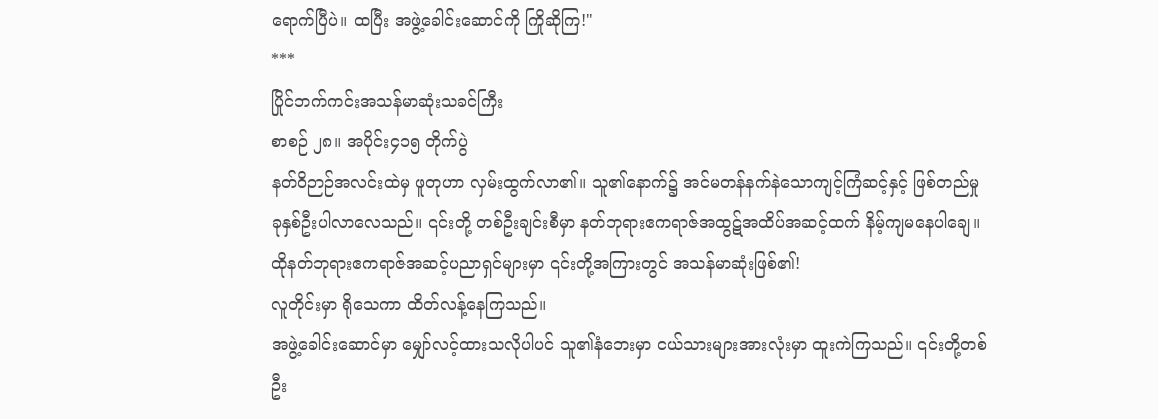ရောက်ပြီပဲ။ ထပြီး အဖွဲ့ခေါင်းဆောင်ကို ကြိုဆိုကြ!"
***
ပြိုင်ဘက်ကင်းအသန်မာဆုံးသခင်ကြီး
စာစဉ် ၂၈။ အပိုင်း၄၁၅ တိုက်ပွဲ
နတ်ဝိဉာဉ်အလင်းထဲမှ ဖူတုဟာ လှမ်းထွက်လာ၏။ သူ၏နောက်၌ အင်မတန်နက်နဲသောကျင့်ကြံဆင့်နှင့် ဖြစ်တည်မှု ခုနှစ်ဦးပါလာလေသည်။ ၎င်းတို့ တစ်ဦးချင်းစီမှာ နတ်ဘုရားဧကရာဇ်အထွဋ်အထိပ်အဆင့်ထက် နိမ့်ကျမနေပါချေ။
ထိုနတ်ဘုရားဧကရာဇ်အဆင့်ပညာရှင်များမှာ ၎င်းတို့အကြားတွင် အသန်မာဆုံးဖြစ်၏!
လူတိုင်းမှာ ရိုသေကာ ထိတ်လန့်နေကြသည်။
အဖွဲ့ခေါင်းဆောင်မှာ မျှော်လင့်ထားသလိုပါပင် သူ၏နံဘေးမှာ ငယ်သားများအားလုံးမှာ ထူးကဲကြသည်။ ၎င်းတို့တစ်ဦး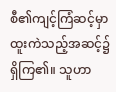စီ၏ကျင့်ကြံဆင့်မှာ ထူးကဲသည့်အဆင့်၌ရှိကြ၏။ သူဟာ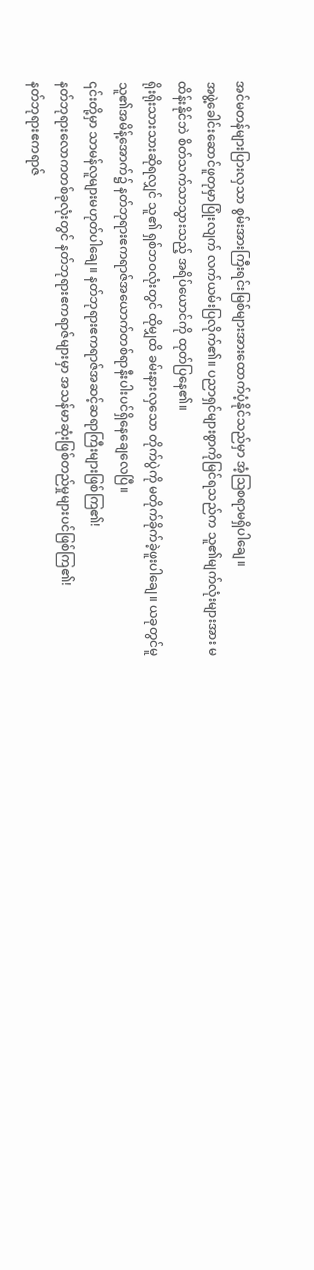အင်မတန်များပြားလှသာ စွမ်းအားကြီးရင်းမြစ်များအားထောက်ပံ့နိုင်သည်မှာ အံ့ဩစရာမရှိပါချေ။
အဖွဲ့ခေါင်းဆောင်ဖူတုမှာပြုံးလျက် လက်ယမ်းပြလိုက်၏။ ပညာရှင်များစွာကိုမြင်ရသည်က သူ၏မျက်လုံးများအား မထိန်းနိုင်ဘဲ စိတ်သက်သာသွားသည့် အရိပ်ယောင်ကို ထုတ်ပြနေ၏။
ရိုးရိုးသားသားဆိုရလျှင် သူ၏ ရှစ်ဘဝလုံးတွင် ထိုမျှထိ ခမ်းနားလှသော တိုက်ပွဲကို မတိုက်ခိုက်ခဲ့ဖူးပါချေ။ ယခုတွင်မူ သူ၏အမိန့်အောက်၌ နတ်ဘုရားဧကရာဇ်အယောက်တစ်ရာနီးပါးပင်ရှိနေချေလေပြီ။
၎င်းတို့မှာ သာမန်လူများမဟုတ်ပါချေ။ နတ်ဘုရားဧကရာဇ်အဆင့်ဆရာကြီးများဖြစ်ကြ၏!
နတ်ဘုရားလောကတစ်ခုလုံးတွင် နတ်ဘုရားဧကရာဇ်များမှာ အသန်မာဆုံးဖြစ်တည်မှုများပင်ဖြစ်ကြ၏!
နတ်ဘုရားဧကရာဇ်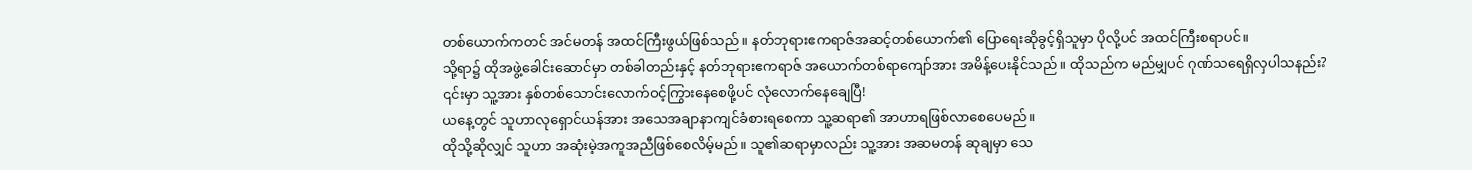တစ်ယောက်ကတင် အင်မတန် အထင်ကြီးဖွယ်ဖြစ်သည်။ နတ်ဘုရားဧကရာဇ်အဆင့်တစ်ယောက်၏ ပြောရေးဆိုခွင့်ရှိသူမှာ ပိုလို့ပင် အထင်ကြီးစရာပင်။
သို့ရာ၌ ထိုအဖွဲ့ခေါင်းဆောင်မှာ တစ်ခါတည်းနှင့် နတ်ဘုရားဧကရာဇ် အယောက်တစ်ရာကျော်အား အမိန့်ပေးနိုင်သည်။ ထိုသည်က မည်မျှပင် ဂုဏ်သရေရှိလှပါသနည်း?
၎င်းမှာ သူ့အား နှစ်တစ်သောင်းလောက်ဝင့်ကြွားနေစေဖို့ပင် လုံလောက်နေချေပြီ!
ယနေ့တွင် သူဟာလုရှောင်ယန်အား အသေအချာနာကျင်ခံစားရစေကာ သူ့ဆရာ၏ အာဟာရဖြစ်လာစေပေမည်။
ထိုသို့ဆိုလျှင် သူဟာ အဆုံးမဲ့အကူအညီဖြစ်စေလိမ့်မည်။ သူ၏ဆရာမှာလည်း သူ့အား အဆမတန် ဆုချမှာ သေ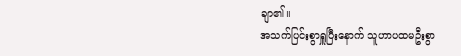ချာ၏။
အသက်ပြင်းစွာရှူပြီးနောက် သူဟာပထမဦးစွာ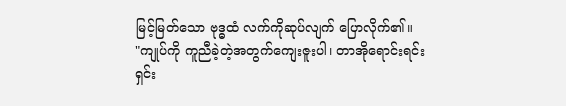မြင့်မြတ်သော ဗုဒ္ဓထံ လက်ကိုဆုပ်လျက် ပြောလိုက်၏။
"ကျုပ်ကို ကူညီခဲ့တဲ့အတွက်ကျေးဇူးပါ၊ တာအိုရောင်းရင်းရှင်း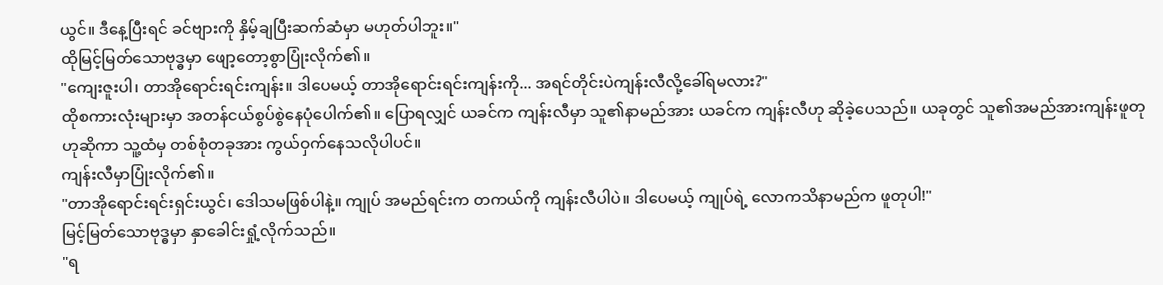ယွင်။ ဒီနေ့ပြီးရင် ခင်ဗျားကို နှိမ့်ချပြီးဆက်ဆံမှာ မဟုတ်ပါဘူး။"
ထိုမြင့်မြတ်သောဗုဒ္ဓမှာ ဖျော့တော့စွာပြုံးလိုက်၏။
"ကျေးဇူးပါ၊ တာအိုရောင်းရင်းကျန်း။ ဒါပေမယ့် တာအိုရောင်းရင်းကျန်းကို... အရင်တိုင်းပဲကျန်းလီလို့ခေါ်ရမလား?"
ထိုစကားလုံးများမှာ အတန်ငယ်စွပ်စွဲနေပုံပေါက်၏။ ပြောရလျှင် ယခင်က ကျန်းလီမှာ သူ၏နာမည်အား ယခင်က ကျန်းလီဟု ဆိုခဲ့ပေသည်။ ယခုတွင် သူ၏အမည်အားကျန်းဖူတုဟုဆိုကာ သူ့ထံမှ တစ်စုံတခုအား ကွယ်ဝှက်နေသလိုပါပင်။
ကျန်းလီမှာပြုံးလိုက်၏။
"တာအိုရောင်းရင်းရှင်းယွင်၊ ဒေါသမဖြစ်ပါနဲ့။ ကျုပ် အမည်ရင်းက တကယ်ကို ကျန်းလီပါပဲ။ ဒါပေမယ့် ကျုပ်ရဲ့ လောကသိနာမည်က ဖူတုပါ!"
မြင့်မြတ်သောဗုဒ္ဓမှာ နှာခေါင်းရှုံ့လိုက်သည်။
"ရ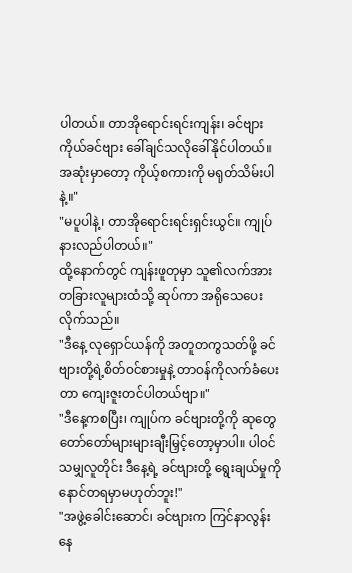ပါတယ်။ တာအိုရောင်းရင်းကျန်း၊ ခင်ဗျားကိုယ်ခင်ဗျား ခေါ်ချင်သလိုခေါ်နိုင်ပါတယ်။ အဆုံးမှာတော့ ကိုယ့်စကားကို မရုတ်သိမ်းပါနဲ့။"
"မပူပါနဲ့၊ တာအိုရောင်းရင်းရှင်းယွင်။ ကျုပ်နားလည်ပါတယ်။"
ထို့နောက်တွင် ကျန်းဖူတုမှာ သူ၏လက်အား တခြားလူများထံသို့ ဆုပ်ကာ အရိုသေပေးလိုက်သည်။
"ဒီနေ့ လုရှောင်ယန်ကို အတူတကွသတ်ဖို့ ခင်ဗျားတို့ရဲ့စိတ်ဝင်စားမှုနဲ့ တာဝန်ကိုလက်ခံပေးတာ ကျေးဇူးတင်ပါတယ်ဗျာ။"
"ဒီနေ့ကစပြီး၊ ကျုပ်က ခင်ဗျားတို့ကို ဆုတွေ တော်တော်များများချီးမြှင့်တော့မှာပါ။ ပါဝင်သမျှလူတိုင်း ဒီနေ့ရဲ့ ခင်ဗျားတို့ ရွေးချယ်မှုကို နောင်တရမှာမဟုတ်ဘူး!"
"အဖွဲ့ခေါင်းဆောင်၊ ခင်ဗျားက ကြင်နာလွန်းနေ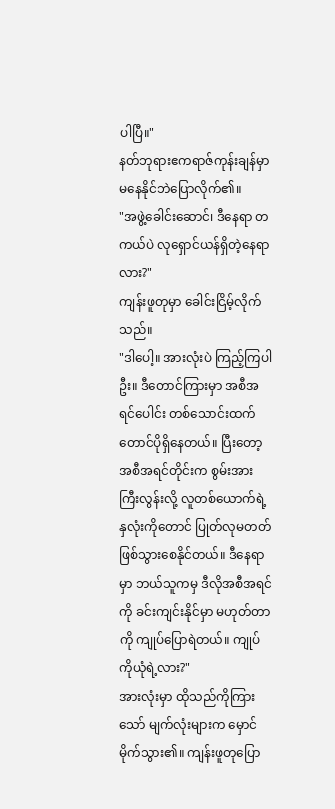ပါပြီ။"
နတ်ဘုရားဧကရာဇ်ကုန်းချန်မှာ မနေနိုင်ဘဲပြောလိုက်၏။
"အဖွဲ့ခေါင်းဆောင်၊ ဒီနေရာ တကယ်ပဲ လုရှောင်ယန်ရှိတဲ့နေရာလား?"
ကျန်းဖူတုမှာ ခေါင်းငြိမ့်လိုက်သည်။
"ဒါပေါ့။ အားလုံးပဲ ကြည့်ကြပါဦး။ ဒီတောင်ကြားမှာ အစီအရင်ပေါင်း တစ်သောင်းထက်တောင်ပိုရှိနေတယ်။ ပြီးတော့ အစီအရင်တိုင်းက စွမ်းအားကြီးလွန်းလို့ လူတစ်ယောက်ရဲ့ နှလုံးကိုတောင် ပြုတ်လုမတတ်ဖြစ်သွားစေနိုင်တယ်။ ဒီနေရာမှာ ဘယ်သူကမှ ဒီလိုအစီအရင်ကို ခင်းကျင်းနိုင်မှာ မဟုတ်တာကို ကျုပ်ပြောရဲတယ်။ ကျုပ်ကိုယုံရဲ့လား?"
အားလုံးမှာ ထိုသည်ကိုကြားသော် မျက်လုံးများက မှောင်မိုက်သွား၏။ ကျန်းဖူတုပြော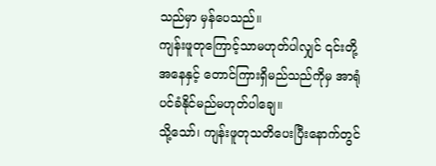သည်မှာ မှန်ပေသည်။
ကျန်းဖူတုကြောင့်သာမဟုတ်ပါလျှင် ၎င်းတို့အနေနှင့် တောင်ကြားရှိမည်သည်ကိုမှ အာရုံပင်ခံနိုင်မည်မဟုတ်ပါချေ။
သို့သော်၊ ကျန်းဖူတုသတိပေးပြီးနောက်တွင်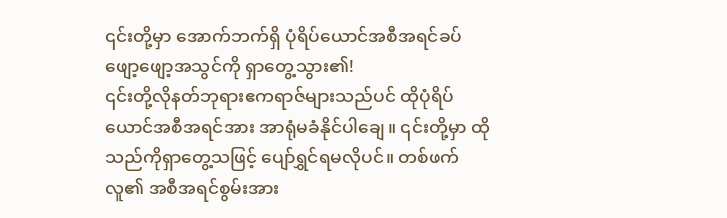၎င်းတို့မှာ အောက်ဘက်ရှိ ပုံရိပ်ယောင်အစီအရင်ခပ်ဖျော့ဖျော့အသွင်ကို ရှာတွေ့သွား၏!
၎င်းတို့လိုနတ်ဘုရားဧကရာဇ်များသည်ပင် ထိုပုံရိပ်ယောင်အစီအရင်အား အာရုံမခံနိုင်ပါချေ။ ၎င်းတို့မှာ ထိုသည်ကိုရှာတွေ့သဖြင့် ပျော်ရွှင်ရမလိုပင်။ တစ်ဖက်လူ၏ အစီအရင်စွမ်းအား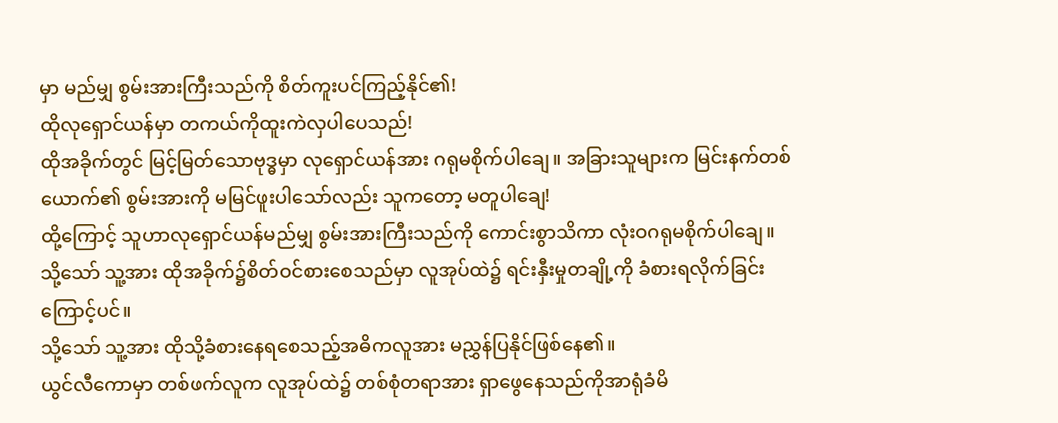မှာ မည်မျှ စွမ်းအားကြီးသည်ကို စိတ်ကူးပင်ကြည့်နိုင်၏!
ထိုလုရှောင်ယန်မှာ တကယ်ကိုထူးကဲလှပါပေသည်!
ထိုအခိုက်တွင် မြင့်မြတ်သောဗုဒ္ဓမှာ လုရှောင်ယန်အား ဂရုမစိုက်ပါချေ။ အခြားသူများက မြင်းနက်တစ်ယောက်၏ စွမ်းအားကို မမြင်ဖူးပါသော်လည်း သူကတော့ မတူပါချေ!
ထို့ကြောင့် သူဟာလုရှောင်ယန်မည်မျှ စွမ်းအားကြီးသည်ကို ကောင်းစွာသိကာ လုံးဝဂရုမစိုက်ပါချေ။
သို့သော် သူ့အား ထိုအခိုက်၌စိတ်ဝင်စားစေသည်မှာ လူအုပ်ထဲ၌ ရင်းနှီးမှုတချို့ကို ခံစားရလိုက်ခြင်းကြောင့်ပင်။
သို့သော် သူ့အား ထိုသို့ခံစားနေရစေသည့်အဓိကလူအား မညွှန်ပြနိုင်ဖြစ်နေ၏။
ယွင်လီကောမှာ တစ်ဖက်လူက လူအုပ်ထဲ၌ တစ်စုံတရာအား ရှာဖွေနေသည်ကိုအာရုံခံမိ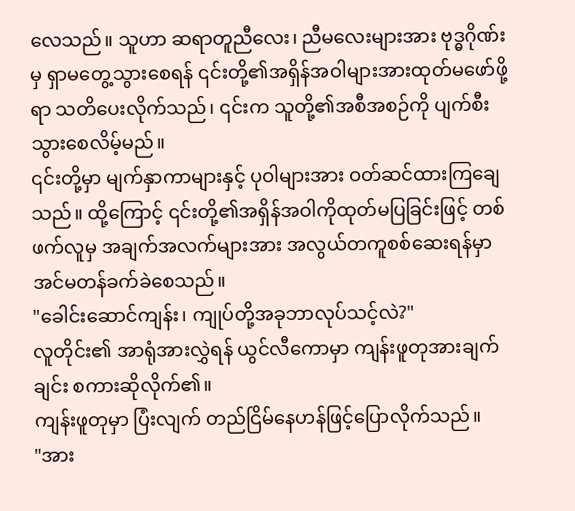လေသည်။ သူဟာ ဆရာတူညီလေး၊ ညီမလေးများအား ဗုဒ္ဓဂိုဏ်းမှ ရှာမတွေ့သွားစေရန် ၎င်းတို့၏အရှိန်အဝါများအားထုတ်မဖော်ဖို့ရာ သတိပေးလိုက်သည်၊ ၎င်းက သူတို့၏အစီအစဉ်ကို ပျက်စီးသွားစေလိမ့်မည်။
၎င်းတို့မှာ မျက်နှာကာများနှင့် ပုဝါများအား ဝတ်ဆင်ထားကြချေသည်။ ထို့ကြောင့် ၎င်းတို့၏အရှိန်အဝါကိုထုတ်မပြခြင်းဖြင့် တစ်ဖက်လူမှ အချက်အလက်များအား အလွယ်တကူစစ်ဆေးရန်မှာ အင်မတန်ခက်ခဲစေသည်။
"ခေါင်းဆောင်ကျန်း၊ ကျုပ်တို့အခုဘာလုပ်သင့်လဲ?"
လူတိုင်း၏ အာရုံအားလွှဲရန် ယွင်လီကောမှာ ကျန်းဖူတုအားချက်ချင်း စကားဆိုလိုက်၏။
ကျန်းဖူတုမှာ ပြံးလျက် တည်ငြိမ်နေဟန်ဖြင့်ပြောလိုက်သည်။
"အား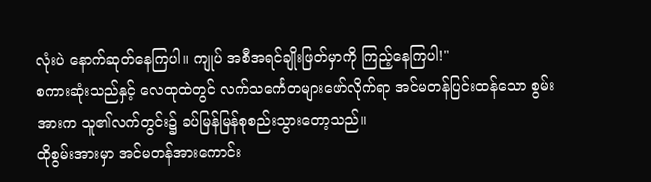လုံးပဲ နောက်ဆုတ်နေကြပါ။ ကျုပ် အစီအရင်ချိုးဖြတ်မှာကို ကြည့်နေကြပါ!"
စကားဆုံးသည်နှင့် လေထုထဲတွင် လက်သင်္ကေတများဖော်လိုက်ရာ အင်မတန်ပြင်းထန်သော စွမ်းအားက သူ၏လက်တွင်း၌ ခပ်မြန်မြန်စုစည်းသွားတော့သည်။
ထိုစွမ်းအားမှာ အင်မတန်အားကောင်း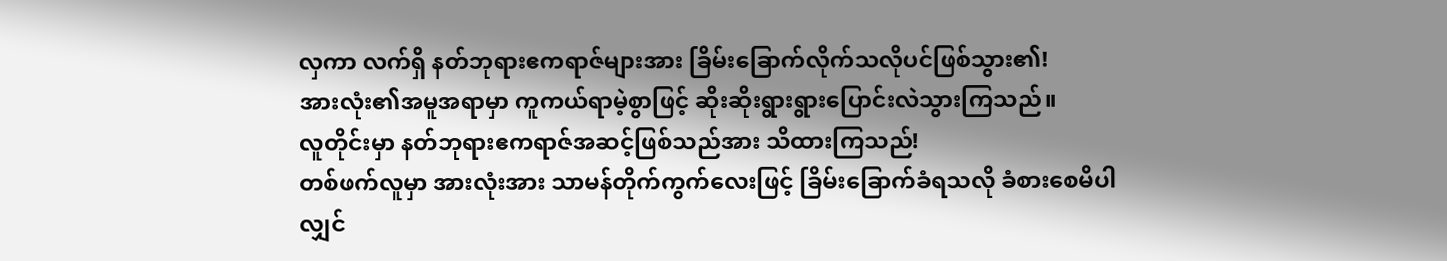လှကာ လက်ရှိ နတ်ဘုရားဧကရာဇ်များအား ခြိမ်းခြောက်လိုက်သလိုပင်ဖြစ်သွား၏!
အားလုံး၏အမူအရာမှာ ကူကယ်ရာမဲ့စွာဖြင့် ဆိုးဆိုးရွားရွားပြောင်းလဲသွားကြသည်။
လူတိုင်းမှာ နတ်ဘုရားဧကရာဇ်အဆင့်ဖြစ်သည်အား သိထားကြသည်!
တစ်ဖက်လူမှာ အားလုံးအား သာမန်တိုက်ကွက်လေးဖြင့် ခြိမ်းခြောက်ခံရသလို ခံစားစေမိပါလျှင်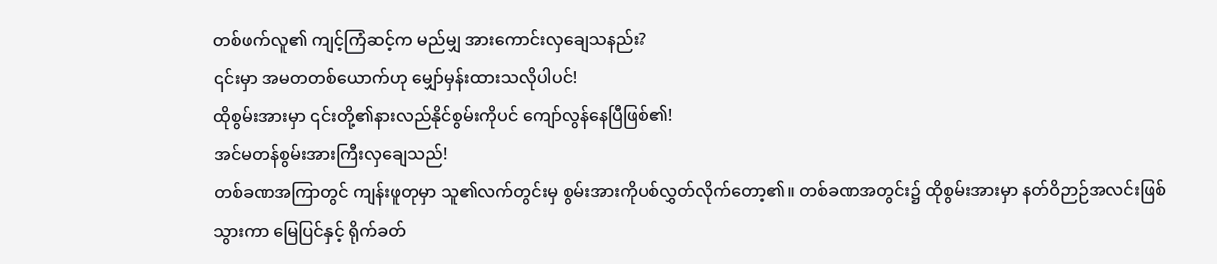တစ်ဖက်လူ၏ ကျင့်ကြံဆင့်က မည်မျှ အားကောင်းလှချေသနည်း?
၎င်းမှာ အမတတစ်ယောက်ဟု မျှော်မှန်းထားသလိုပါပင်!
ထိုစွမ်းအားမှာ ၎င်းတို့၏နားလည်နိုင်စွမ်းကိုပင် ကျော်လွန်နေပြီဖြစ်၏!
အင်မတန်စွမ်းအားကြီးလှချေသည်!
တစ်ခဏအကြာတွင် ကျန်းဖူတုမှာ သူ၏လက်တွင်းမှ စွမ်းအားကိုပစ်လွှတ်လိုက်တော့၏။ တစ်ခဏအတွင်း၌ ထိုစွမ်းအားမှာ နတ်ဝိဉာဉ်အလင်းဖြစ်သွားကာ မြေပြင်နှင့် ရိုက်ခတ်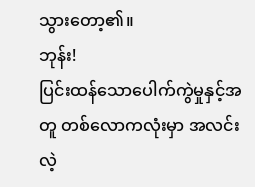သွားတော့၏။
ဘုန်း!
ပြင်းထန်သောပေါက်ကွဲမှုနှင့်အတူ တစ်လောကလုံးမှာ အလင်းလဲ့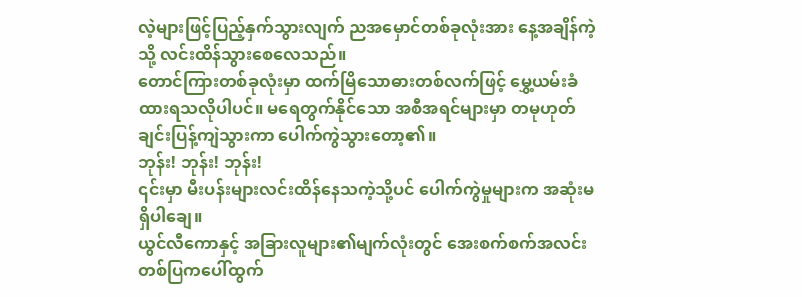လဲ့များဖြင့်ပြည့်နှက်သွားလျက် ညအမှောင်တစ်ခုလုံးအား နေ့အချိန်ကဲ့သို့ လင်းထိန်သွားစေလေသည်။
တောင်ကြားတစ်ခုလုံးမှာ ထက်မြိသောဓားတစ်လက်ဖြင့် မွှေ့ယမ်းခံထားရသလိုပါပင်။ မရေတွက်နိုင်သော အစီအရင်များမှာ တမုဟုတ်ချင်းပြန့်ကျဲသွားကာ ပေါက်ကွဲသွားတော့၏။
ဘုန်း! ဘုန်း! ဘုန်း!
၎င်းမှာ မီးပန်းများလင်းထိန်နေသကဲ့သို့ပင် ပေါက်ကွဲမှုများက အဆုံးမရှိပါချေ။
ယွင်လီကောနှင့် အခြားလူများ၏မျက်လုံးတွင် အေးစက်စက်အလင်းတစ်ပြကပေါ်ထွက်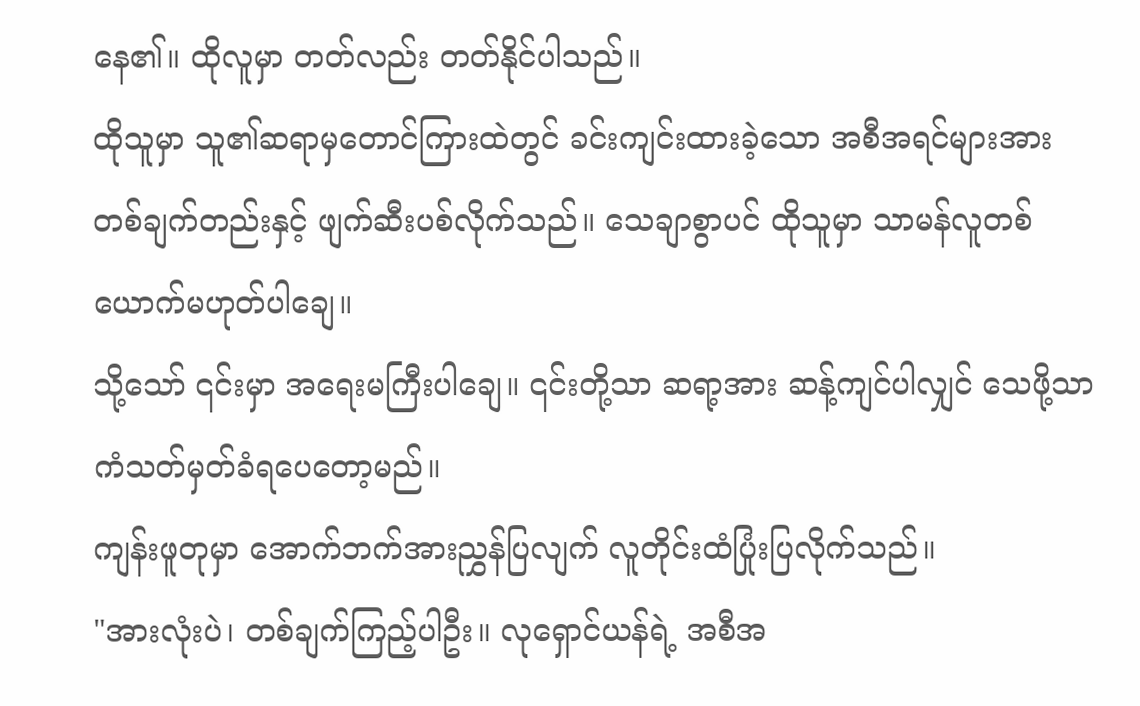နေ၏။ ထိုလူမှာ တတ်လည်း တတ်နိုင်ပါသည်။
ထိုသူမှာ သူ၏ဆရာမှတောင်ကြားထဲတွင် ခင်းကျင်းထားခဲ့သော အစီအရင်များအား တစ်ချက်တည်းနှင့် ဖျက်ဆီးပစ်လိုက်သည်။ သေချာစွာပင် ထိုသူမှာ သာမန်လူတစ်ယောက်မဟုတ်ပါချေ။
သို့သော် ၎င်းမှာ အရေးမကြီးပါချေ။ ၎င်းတို့သာ ဆရာ့အား ဆန့်ကျင်ပါလျှင် သေဖို့သာ ကံသတ်မှတ်ခံရပေတော့မည်။
ကျန်းဖူတုမှာ အောက်ဘက်အားညွှန်ပြလျက် လူတိုင်းထံပြုံးပြလိုက်သည်။
"အားလုံးပဲ၊ တစ်ချက်ကြည့်ပါဦး။ လုရှောင်ယန်ရဲ့ အစီအ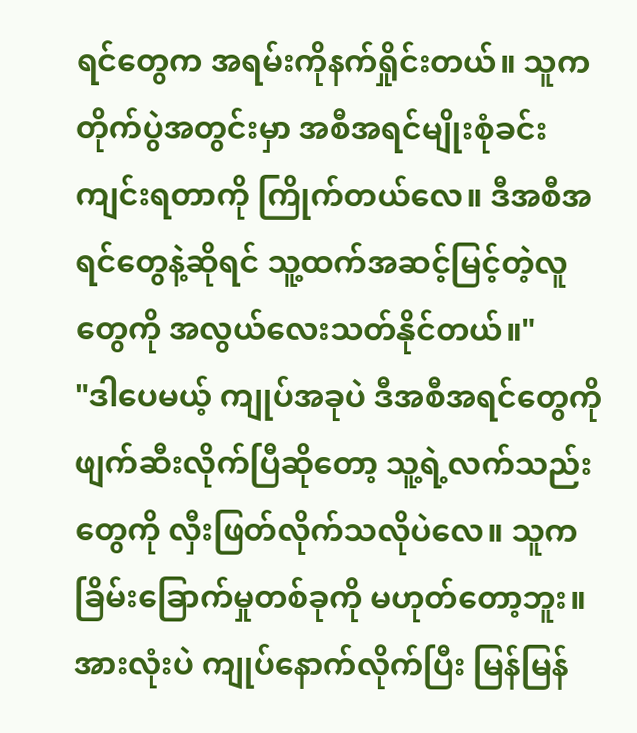ရင်တွေက အရမ်းကိုနက်ရှိုင်းတယ်။ သူက တိုက်ပွဲအတွင်းမှာ အစီအရင်မျိုးစုံခင်းကျင်းရတာကို ကြိုက်တယ်လေ။ ဒီအစီအရင်တွေနဲ့ဆိုရင် သူ့ထက်အဆင့်မြင့်တဲ့လူတွေကို အလွယ်လေးသတ်နိုင်တယ်။"
"ဒါပေမယ့် ကျုပ်အခုပဲ ဒီအစီအရင်တွေကို ဖျက်ဆီးလိုက်ပြီဆိုတော့ သူ့ရဲ့လက်သည်းတွေကို လှီးဖြတ်လိုက်သလိုပဲလေ။ သူကခြိမ်းခြောက်မှုတစ်ခုကို မဟုတ်တော့ဘူး။ အားလုံးပဲ ကျုပ်နောက်လိုက်ပြီး မြန်မြန်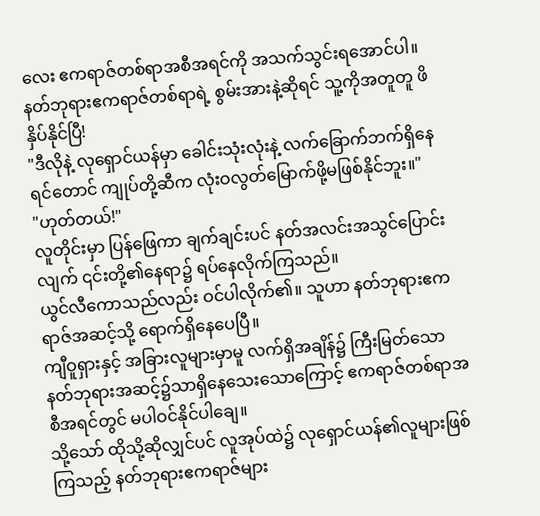လေး ဧကရာဇ်တစ်ရာအစီအရင်ကို အသက်သွင်းရအောင်ပါ။ နတ်ဘုရားဧကရာဇ်တစ်ရာရဲ့ စွမ်းအားနဲ့ဆိုရင် သူ့ကိုအတူတူ ဖိနှိပ်နိုင်ပြီ!
"ဒီလိုနဲ့ လုရှောင်ယန်မှာ ခေါင်းသုံးလုံးနဲ့ လက်ခြောက်ဘက်ရှိနေရင်တောင် ကျုပ်တို့ဆီက လုံးဝလွတ်မြောက်ဖို့မဖြစ်နိုင်ဘူး။"
"ဟုတ်တယ်!"
လူတိုင်းမှာ ပြန်ဖြေကာ ချက်ချင်းပင် နတ်အလင်းအသွင်ပြောင်းလျက် ၎င်းတို့၏နေရာ၌ ရပ်နေလိုက်ကြသည်။
ယွင်လီကောသည်လည်း ဝင်ပါလိုက်၏။ သူဟာ နတ်ဘုရားဧကရာဇ်အဆင့်သို့ ရောက်ရှိနေပေပြီ။
ကျီဝူရှားနှင့် အခြားလူများမှာမူ လက်ရှိအချိန်၌ ကြီးမြတ်သောနတ်ဘုရားအဆင့်၌သာရှိနေသေးသောကြောင့် ဧကရာဇ်တစ်ရာအစီအရင်တွင် မပါဝင်နိုင်ပါချေ။
သို့သော် ထိုသို့ဆိုလျှင်ပင် လူအုပ်ထဲ၌ လုရှောင်ယန်၏လူများဖြစ်ကြသည့် နတ်ဘုရားဧကရာဇ်များ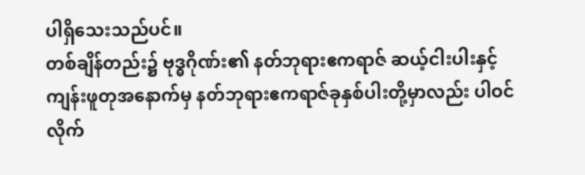ပါရှိသေးသည်ပင်။
တစ်ချိန်တည်း၌ ဗုဒ္ဓဂိုဏ်း၏ နတ်ဘုရားဧကရာဇ် ဆယ့်ငါးပါးနှင့် ကျန်းဖူတုအနောက်မှ နတ်ဘုရားဧကရာဇ်ခုနှစ်ပါးတို့မှာလည်း ပါဝင်လိုက်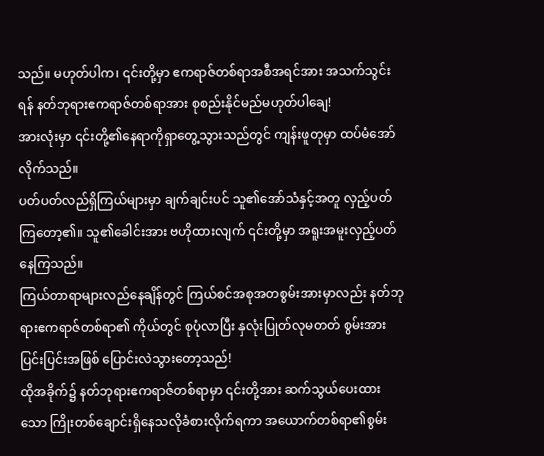သည်။ မဟုတ်ပါက၊ ၎င်းတို့မှာ ဧကရာဇ်တစ်ရာအစီအရင်အား အသက်သွင်းရန် နတ်ဘုရားဧကရာဇ်တစ်ရာအား စုစည်းနိုင်မည်မဟုတ်ပါချေ!
အားလုံးမှာ ၎င်းတို့၏နေရာကိုရှာတွေ့သွားသည်တွင် ကျန်းဖူတုမှာ ထပ်မံအော်လိုက်သည်။
ပတ်ပတ်လည်ရှိကြယ်များမှာ ချက်ချင်းပင် သူ၏အော်သံနှင့်အတူ လှည့်ပတ်ကြတော့၏။ သူ၏ခေါင်းအား ဗဟိုထားလျက် ၎င်းတို့မှာ အရူးအမူးလှည့်ပတ်နေကြသည်။
ကြယ်တာရာများလည်နေချိန်တွင် ကြယ်စင်အစုအတစွမ်းအားမှာလည်း နတ်ဘုရားဧကရာဇ်တစ်ရာ၏ ကိုယ်တွင် စုပုံလာပြီး နှလုံးပြုတ်လုမတတ် စွမ်းအားပြင်းပြင်းအဖြစ် ပြောင်းလဲသွားတော့သည်!
ထိုအခိုက်၌ နတ်ဘုရားဧကရာဇ်တစ်ရာမှာ ၎င်းတို့အား ဆက်သွယ်ပေးထားသော ကြိုးတစ်ချောင်းရှိနေသလိုခံစားလိုက်ရကာ အယောက်တစ်ရာ၏စွမ်း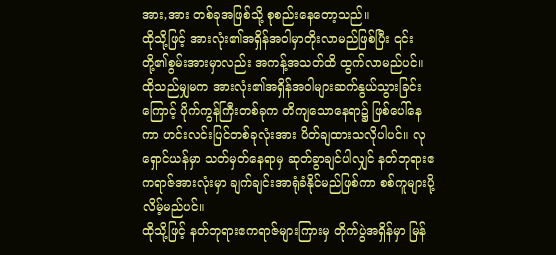အား,အား တစ်ခုအဖြစ်သို့ စုစည်းနေတော့သည်။
ထိုသို့ဖြင့် အားလုံး၏အရှိန်အဝါမှာတိုးလာမည်ဖြစ်ပြီး ၎င်းတို့၏စွမ်းအားမှာလည်း အကန့်အသတ်ထိ ထွက်လာမည်ပင်။
ထိုသည်မျှမက အားလုံး၏အရှိန်အဝါများဆက်နွယ်သွားခြင်းကြောင့် ပိုက်ကွန်ကြီးတစ်ခုက တိကျသောနေရာ၌ ဖြစ်ပေါ်နေကာ ဟင်းလင်းပြင်တစ်ခုလုံးအား ပိတ်ချထားသလိုပါပင်။ လုရှောင်ယန်မှာ သတ်မှတ်နေရာမှ ဆုတ်ခွာချင်ပါလျှင် နတ်ဘုရားဧကရာဇ်အားလုံးမှာ ချက်ချင်းအာရုံခံနိုင်မည်ဖြစ်ကာ စစ်ကူများပို့လိမ့်မည်ပင်။
ထိုသို့ဖြင့် နတ်ဘုရားဧကရာဇ်များကြားမှ တိုက်ပွဲအရှိန်မှာ မြန်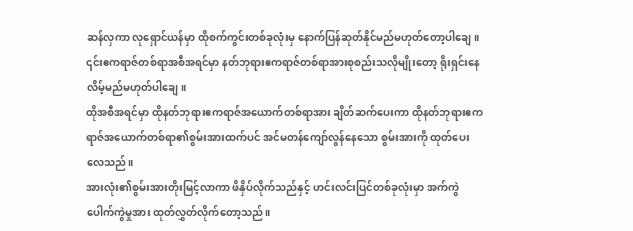ဆန်လှကာ လုရှောင်ယန်မှာ ထိုစက်ကွင်းတစ်ခုလုံးမှ နောက်ပြန်ဆုတ်နိုင်မည်မဟုတ်တော့ပါချေ။
၎င်းဧကရာဇ်တစ်ရာအစီအရင်မှာ နတ်ဘုရားဧကရာဇ်တစ်ရာအားစုစည်းသလိုမျိုးတော့ ရိုးရှင်းနေလိမ့်မည်မဟုတ်ပါချေ။
ထိုအစီအရင်မှာ ထိုနတ်ဘုရားဧကရာဇ်အယောက်တစ်ရာအား ချိတ်ဆက်ပေးကာ ထိုနတ်ဘုရားဧကရာဇ်အယောက်တစ်ရာ၏စွမ်းအားထက်ပင် အင်မတန်ကျော်လွန်နေသော စွမ်းအားကို ထုတ်ပေးလေသည်။
အားလုံး၏စွမ်းအားတိုးမြင့်လာကာ ဖိနှိပ်လိုက်သည်နှင့် ဟင်းလင်းပြင်တစ်ခုလုံးမှာ အက်ကွဲပေါက်ကွဲမှုအား ထုတ်လွှတ်လိုက်တော့သည်။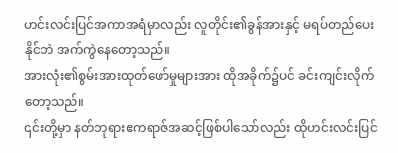ဟင်းလင်းပြင်အကာအရံမှာလည်း လူတိုင်း၏ခွန်အားနှင့် မရပ်တည်ပေးနိုင်ဘဲ အက်ကွဲနေတော့သည်။
အားလုံး၏စွမ်းအားထုတ်ဖော်မှုများအား ထိုအခိုက်၌ပင် ခင်းကျင်းလိုက်တော့သည်။
၎င်းတို့မှာ နတ်ဘုရားဧကရာဇ်အဆင့်ဖြစ်ပါသော်လည်း ထိုဟင်းလင်းပြင်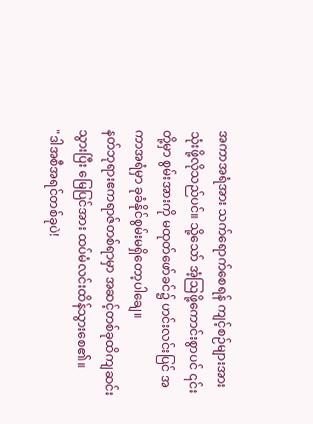အကာအရံအား သက်ရောက်စေရန် ကျင့်စဉ်များအား သုံးဖို့လိုသည်ပင်။ သို့သော် အံ့ဩဖို့ကောင်းစွာပင် ၎င်းတို့မှာ စွမ်းအားကို မထုတ်ဖော်ခင်၌ ဟင်းလင်းပြင် အကာအရံမှာ ခုခံနိုင်စွမ်းမရှိတော့ပါချေ။
နတ်ဘုရားဧကရာဇ်တစ်ရာမှာ အဆင့်တစ်ခုထိကျဆင်းသွားပြီး မြေပြင်အား ထပ်မံလင်းထိန်သွားစေ၏။
"ဒါအစီအရင်တစ်ခုပဲ!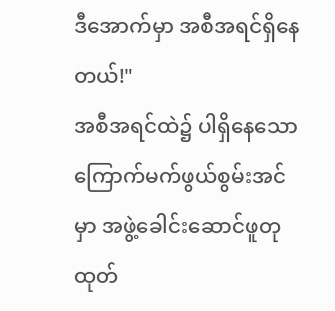ဒီအောက်မှာ အစီအရင်ရှိနေတယ်!"
အစီအရင်ထဲ၌ ပါရှိနေသော ကြောက်မက်ဖွယ်စွမ်းအင်မှာ အဖွဲ့ခေါင်းဆောင်ဖူတု ထုတ်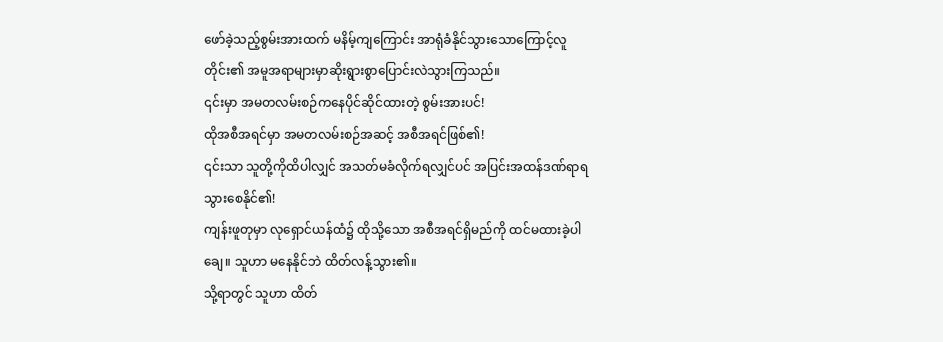ဖော်ခဲ့သည့်စွမ်းအားထက် မနိမ့်ကျကြောင်း အာရုံခံနိုင်သွားသောကြောင့်လူတိုင်း၏ အမူအရာများမှာဆိုးရွားစွာပြောင်းလဲသွားကြသည်။
၎င်းမှာ အမတလမ်းစဉ်ကနေပိုင်ဆိုင်ထားတဲ့ စွမ်းအားပင်!
ထိုအစီအရင်မှာ အမတလမ်းစဉ်အဆင့် အစီအရင်ဖြစ်၏!
၎င်းသာ သူတို့ကိုထိပါလျှင် အသတ်မခံလိုက်ရလျှင်ပင် အပြင်းအထန်ဒဏ်ရာရသွားစေနိုင်၏!
ကျန်းဖူတုမှာ လုရှောင်ယန်ထံ၌ ထိုသို့သော အစီအရင်ရှိမည်ကို ထင်မထားခဲ့ပါချေ။ သူဟာ မနေနိုင်ဘဲ ထိတ်လန့်သွား၏။
သို့ရာတွင် သူဟာ ထိတ်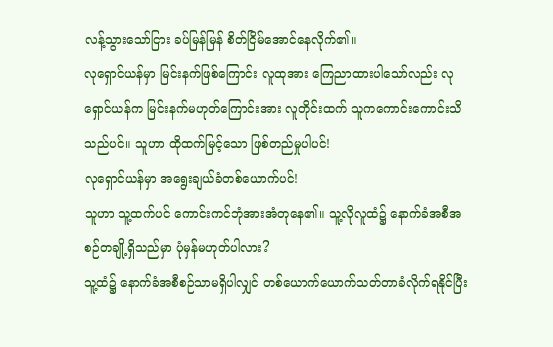လန့်သွားသော်ငြား ခပ်မြန်မြန် စိတ်ငြိမ်အောင်နေလိုက်၏။
လုရှောင်ယန်မှာ မြင်းနက်ဖြစ်ကြောင်း လူထုအား ကြေညာထားပါသော်လည်း လုရှောင်ယန်က မြင်းနက်မဟုတ်ကြောင်းအား လူတိုင်းထက် သူကကောင်းကောင်းသိသည်ပင်။ သူဟာ ထိုထက်မြင့်သော ဖြစ်တည်မှုပါပင်!
လုရှောင်ယန်မှာ အရွေးချယ်ခံတစ်ယောက်ပင်!
သူဟာ သူ့ထက်ပင် ကောင်းကင်ဘုံအားအံတုနေ၏။ သူ့လိုလူထံ၌ နောက်ခံအစီအစဉ်တချို့ရှိသည်မှာ ပုံမှန်မဟုတ်ပါလား?
သူ့ထံ၌ နောက်ခံအစီစဉ်သာမရှိပါလျှင် တစ်ယောက်ယောက်သတ်တာခံလိုက်ရနိုင်ပြီး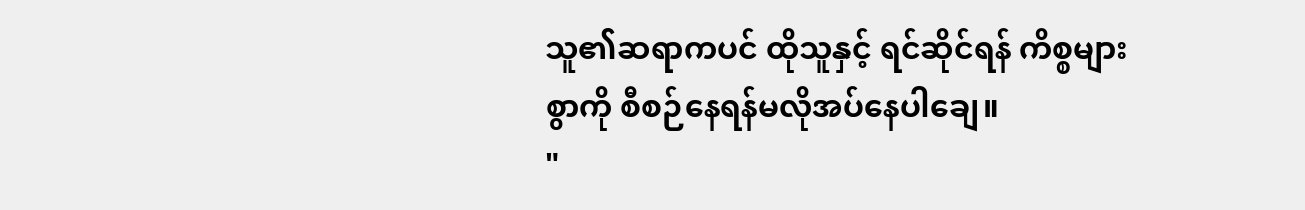သူ၏ဆရာကပင် ထိုသူနှင့် ရင်ဆိုင်ရန် ကိစ္စများစွာကို စီစဉ်နေရန်မလိုအပ်နေပါချေ။
"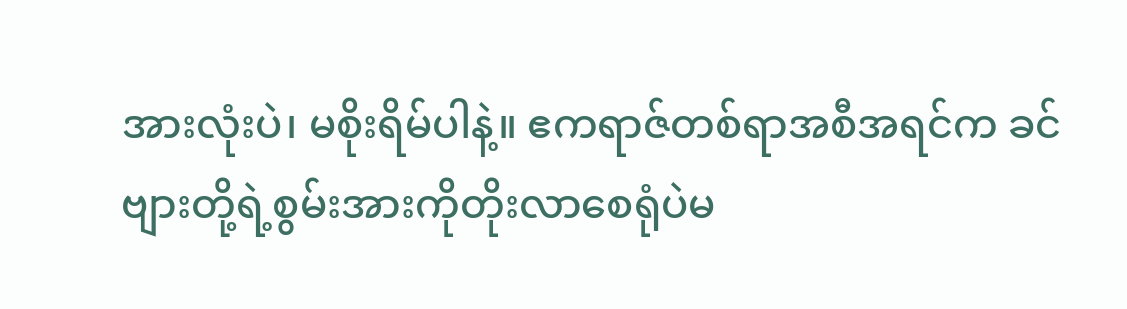အားလုံးပဲ၊ မစိုးရိမ်ပါနဲ့။ ဧကရာဇ်တစ်ရာအစီအရင်က ခင်ဗျားတို့ရဲ့စွမ်းအားကိုတိုးလာစေရုံပဲမ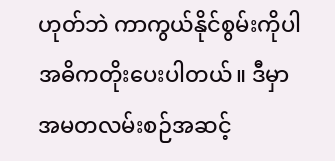ဟုတ်ဘဲ ကာကွယ်နိုင်စွမ်းကိုပါ အဓိကတိုးပေးပါတယ်။ ဒီမှာ အမတလမ်းစဉ်အဆင့်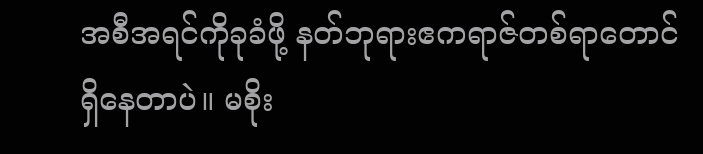အစီအရင်ကိုခုခံဖို့ နတ်ဘုရားဧကရာဇ်တစ်ရာတောင် ရှိနေတာပဲ။ မစိုး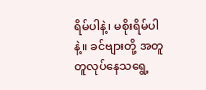ရိမ်ပါနဲ့၊ မစိုးရိမ်ပါနဲ့။ ခင်ဗျားတို့ အတူတူလုပ်နေသရွေ့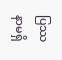ပြဿနာမရှိ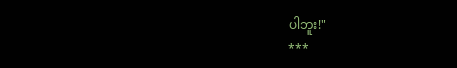ပါဘူး!"
***